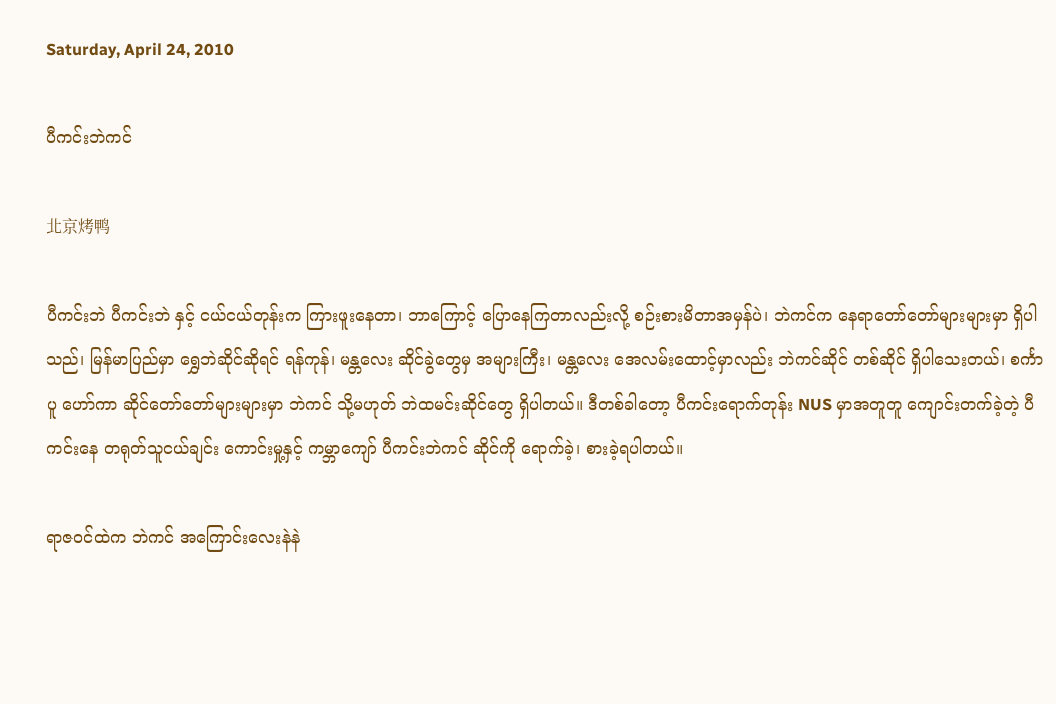Saturday, April 24, 2010

ပီကင်းဘဲကင်

北京烤鸭

ပီကင်းဘဲ ပီကင်းဘဲ နှင့် ငယ်ငယ်တုန်းက ကြားဖူးနေတာ၊ ဘာကြောင့် ပြောနေကြတာလည်းလို့ စဉ်းစားမိတာအမှန်ပဲ၊ ဘဲကင်က နေရာတော်တော်များများမှာ ရှိပါသည်၊ မြန်မာပြည်မှာ ရွှေဘဲဆိုင်ဆိုရင် ရန်ကုန်၊ မန္တလေး ဆိုင်ခွဲတွေမှ အများကြီး၊ မန္တလေး အေလမ်းထောင့်မှာလည်း ဘဲကင်ဆိုင် တစ်ဆိုင် ရှိပါသေးတယ်၊ စင်္ကာပူ ဟော်ကာ ဆိုင်တော်တော်များများမှာ ဘဲကင် သို့မဟုတ် ဘဲထမင်းဆိုင်တွေ ရှိပါတယ်။ ဒီတစ်ခါတော့ ပီကင်းရောက်တုန်း NUS မှာအတူတူ ကျောင်းတက်ခဲ့တဲ့ ပီကင်းနေ တရုတ်သူငယ်ချင်း ကောင်းမှု့နှင့် ကမ္ဘာကျော် ပီကင်းဘဲကင် ဆိုင်ကို ရောက်ခဲ့၊ စားခဲ့ရပါတယ်။

ရာဇဝင်ထဲက ဘဲကင် အကြောင်းလေးနဲနဲ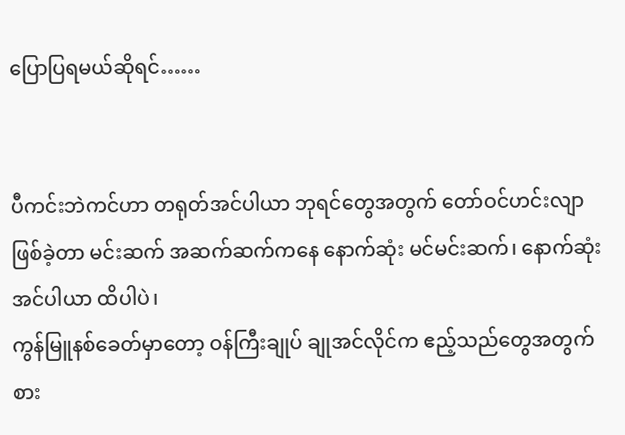ပြောပြရမယ်ဆိုရင်……


ပီကင်းဘဲကင်ဟာ တရုတ်အင်ပါယာ ဘုရင်တွေအတွက် တော်ဝင်ဟင်းလျာ ဖြစ်ခဲ့တာ မင်းဆက် အဆက်ဆက်ကနေ နောက်ဆုံး မင်မင်းဆက်၊ နောက်ဆုံး အင်ပါယာ ထိပါပဲ၊
ကွန်မြူနစ်ခေတ်မှာတော့ ဝန်ကြီးချုပ် ချုအင်လိုင်က ဧည့်သည်တွေအတွက် စား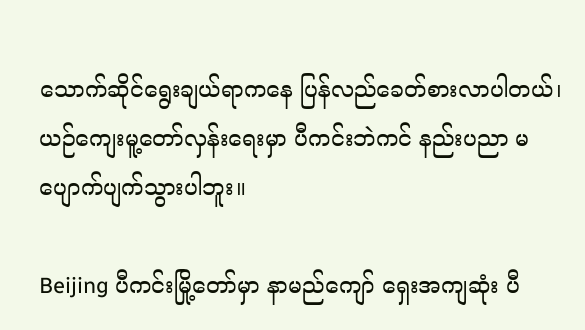သောက်ဆိုင်ရွေးချယ်ရာကနေ ပြန်လည်ခေတ်စားလာပါတယ်၊ ယဉ်ကျေးမူ့တော်လှန်းရေးမှာ ပီကင်းဘဲကင် နည်းပညာ မပျောက်ပျက်သွားပါဘူး။

Beijing ပီကင်းမြို့တော်မှာ နာမည်ကျော် ရှေးအကျဆုံး ပီ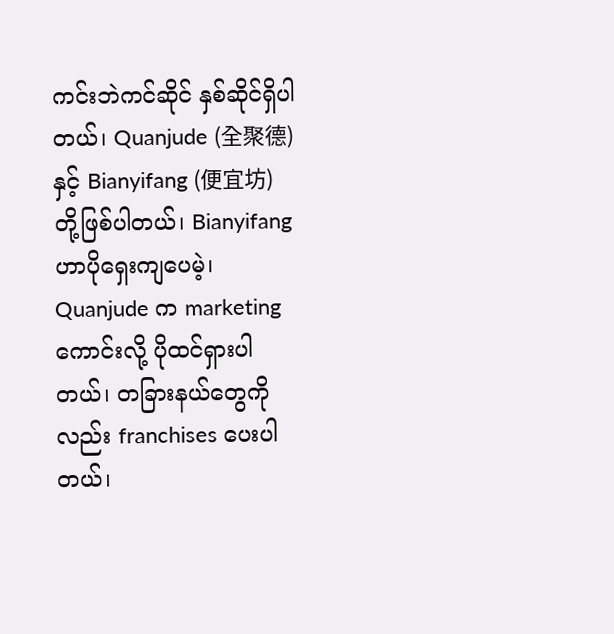ကင်းဘဲကင်ဆိုင် နှစ်ဆိုင်ရှိပါတယ်၊ Quanjude (全聚德) နှင့် Bianyifang (便宜坊) တို့ဖြစ်ပါတယ်၊ Bianyifang ဟာပိုရှေးကျပေမဲ့၊ Quanjude က marketing ကောင်းလို့ ပိုထင်ရှားပါတယ်၊ တခြားနယ်တွေကိုလည်း franchises ပေးပါတယ်၊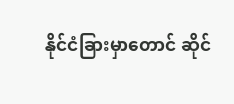နိုင်ငံခြားမှာတောင် ဆိုင်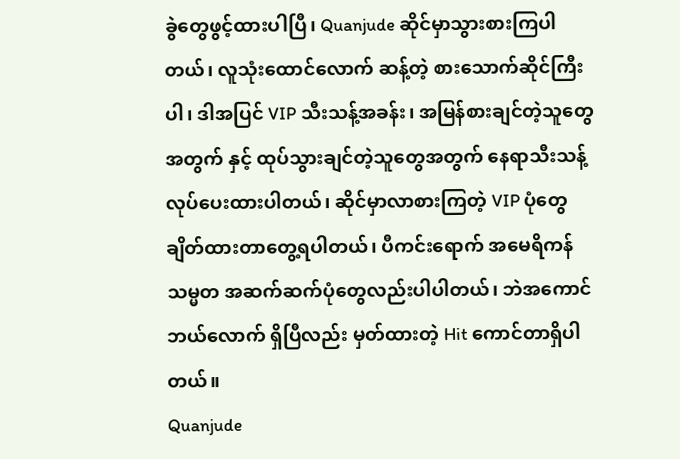ခွဲတွေဖွင့်ထားပါပြီ၊ Quanjude ဆိုင်မှာသွားစားကြပါတယ်၊ လူသုံးထောင်လောက် ဆန့်တဲ့ စားသောက်ဆိုင်ကြီးပါ၊ ဒါအပြင် VIP သီးသန့်အခန်း၊ အမြန်စားချင်တဲ့သူတွေအတွက် နှင့် ထုပ်သွားချင်တဲ့သူတွေအတွက် နေရာသီးသန့်လုပ်ပေးထားပါတယ်၊ ဆိုင်မှာလာစားကြတဲ့ VIP ပုံတွေချိတ်ထားတာတွေ့ရပါတယ်၊ ပီကင်းရောက် အမေရိကန် သမ္မတ အဆက်ဆက်ပုံတွေလည်းပါပါတယ်၊ ဘဲအကောင် ဘယ်လောက် ရှိပြီလည်း မှတ်ထားတဲ့ Hit ကောင်တာရှိပါတယ်။
Quanjude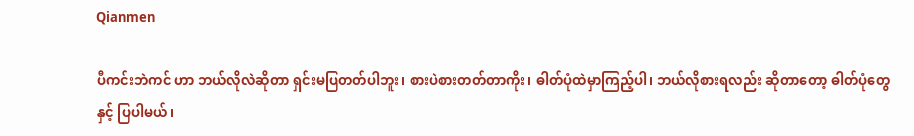Qianmen

ပီကင်းဘဲကင် ဟာ ဘယ်လိုလဲဆိုတာ ရှင်းမပြတတ်ပါဘူး၊ စားပဲစားတတ်တာကိုး၊ ဓါတ်ပုံထဲမှာကြည့်ပါ၊ ဘယ်လိုစားရလည်း ဆိုတာတော့ ဓါတ်ပုံတွေနှင့် ပြပါမယ်၊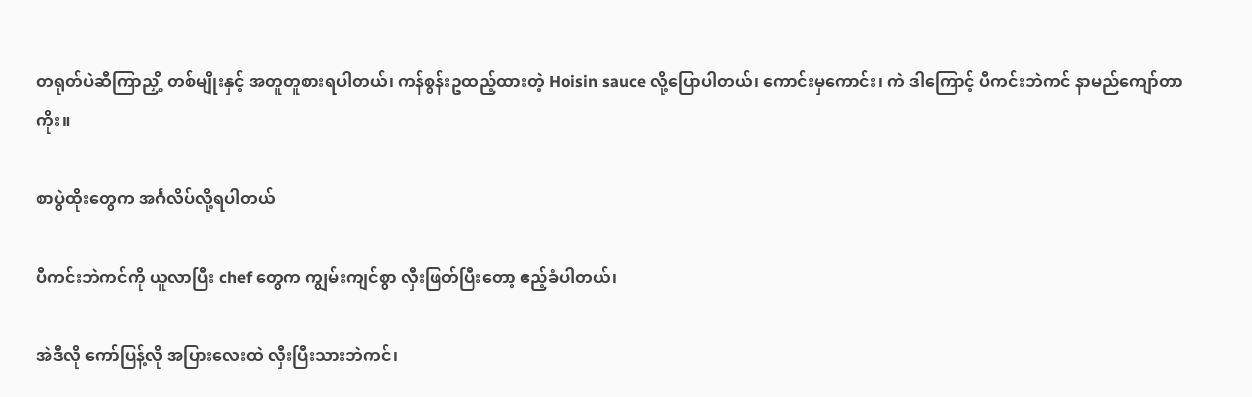တရုတ်ပဲဆီကြာညှိ့ တစ်မျိုးနှင့် အတူတူစားရပါတယ်၊ ကန်စွန်းဥထည့်ထားတဲ့ Hoisin sauce လို့ပြောပါတယ်၊ ကောင်းမှကောင်း၊ ကဲ ဒါကြောင့် ပီကင်းဘဲကင် နာမည်ကျော်တာကိုး။

စာပွဲထိုးတွေက အင်္ဂလိပ်လို့ရပါတယ်

ပီကင်းဘဲကင်ကို ယူလာပြီး chef တွေက ကျွမ်းကျင်စွာ လှီးဖြတ်ပြီးတော့ ဧည့်ခံပါတယ်၊

အဲဒီလို ကော်ပြန့်လို အပြားလေးထဲ လှီးပြီးသားဘဲကင်၊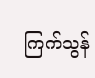ကြက်သွန်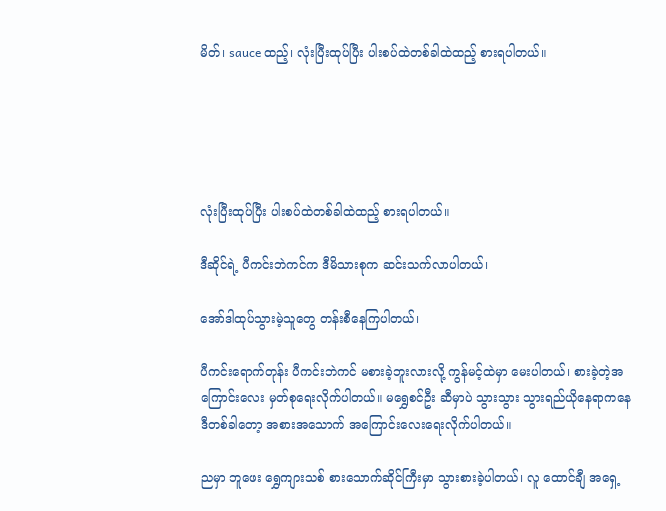မိတ်၊ sauce ထည့်၊ လုံးပြီးထုပ်ပြီး ပါးစပ်ထဲတစ်ခါထဲထည့် စားရပါတယ်။





လုံးပြီးထုပ်ပြီး ပါးစပ်ထဲတစ်ခါထဲထည့် စားရပါတယ်။

ဒီဆိုင်ရဲ့ ပီကင်းဘဲကင်က ဒီမိသားစုက ဆင်းသက်လာပါတယ်၊

အော်ဒါထုပ်သွားမဲ့သူတွေ တန်းစီနေကြပါတယ်၊

ပီကင်းရောက်တုန်း ပီကင်းဘဲကင် မစားခဲ့ဘူးလားလို့ ကွန်မင့်ထဲမှာ မေးပါတယ်၊ စားခဲ့တဲ့အကြောင်းလေး မှတ်စုရေးလိုက်ပါတယ်။ မရွှေစင်ဦး ဆီမှာပဲ သွားသွား သွားရည်ယိုနေရာကနေ ဒီတစ်ခါတော့ အစားအသောက် အကြောင်းလေးရေးလိုက်ပါတယ်။

ညမှာ ဘူဖေး ရွှေကျားသစ် စားသောက်ဆိုင်ကြီးမှာ သွားစားခဲ့ပါတယ်၊ လူ ထောင်ချီ အရှေ့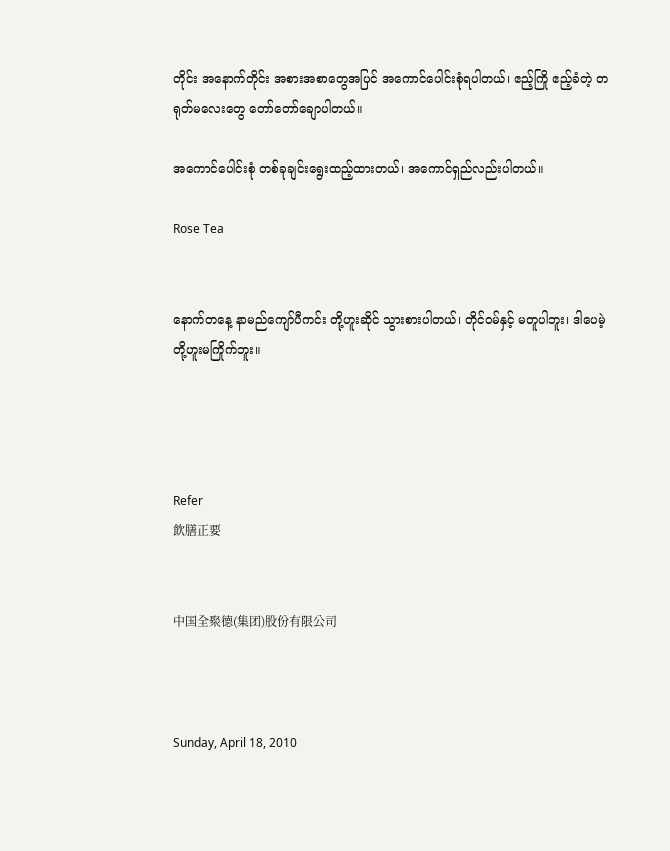တိုင်း အနောက်တိုင်း အစားအစာတွေအပြင် အကောင်ပေါင်းစုံရပါတယ်၊ ဧည့်ကြို ဧည့်ခံတဲ့ တရုတ်မလေးတွေ တော်တော်ချောပါတယ်။

အကောင်ပေါင်းစုံ တစ်ခုချင်းရွေးထည့်ထားတယ်၊ အကောင်ရှည်လည်းပါတယ်။

Rose Tea


နောက်တနေ့ နာမည်ကျော်ပီကင်း တို့ဟူးဆိုင် သွားစားပါတယ်၊ တိုင်ဝမ်နှင့် မတူပါဘူး၊ ဒါပေမဲ့ တို့ဟူးမကြိုက်ဘူး။




Refer
飲膳正要


中国全聚德(集团)股份有限公司



Sunday, April 18, 2010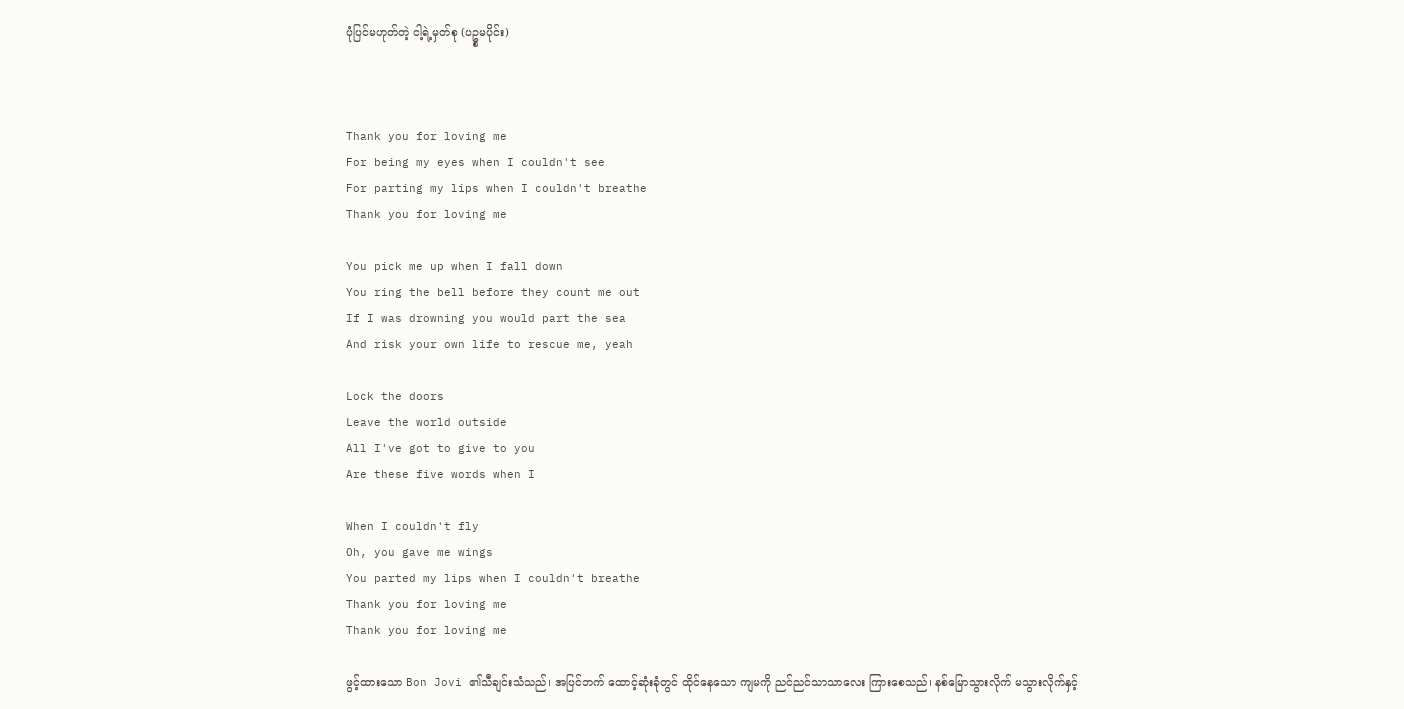ပုံပြင်မဟုတ်တဲ့ ငါ့ရဲ့မှတ်စု (ပဥ္စမပိုင်း)



Thank you for loving me
For being my eyes when I couldn't see
For parting my lips when I couldn't breathe
Thank you for loving me

You pick me up when I fall down
You ring the bell before they count me out
If I was drowning you would part the sea
And risk your own life to rescue me, yeah

Lock the doors
Leave the world outside
All I've got to give to you
Are these five words when I

When I couldn't fly
Oh, you gave me wings
You parted my lips when I couldn't breathe
Thank you for loving me
Thank you for loving me

ဖွင့်ထားသော Bon Jovi ၏သီချင်းသံသည်၊ အပြင်ဘက် ထောင့်ဆုံးခုံတွင် ထိုင်နေသော ကျမကို ညင်ညင်သာသာလေး ကြားစေသည်၊ နစ်မြောသွားလိုက် မသွားလိုက်နှင့်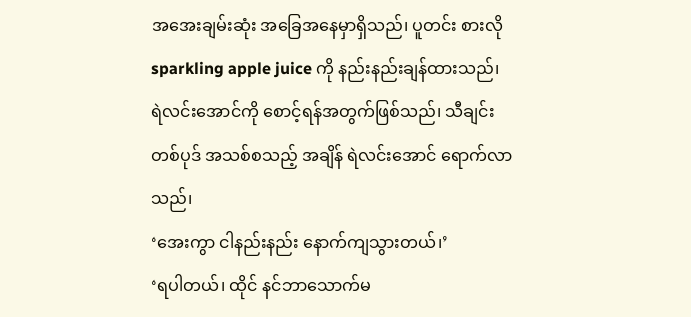အအေးချမ်းဆုံး အခြေအနေမှာရှိသည်၊ ပူတင်း စားလို sparkling apple juice ကို နည်းနည်းချန်ထားသည်၊ ရဲလင်းအောင်ကို စောင့်ရန်အတွက်ဖြစ်သည်၊ သီချင်းတစ်ပုဒ် အသစ်စသည့် အချိန် ရဲလင်းအောင် ရောက်လာသည်၊
‘အေးကွာ ငါနည်းနည်း နောက်ကျသွားတယ်၊’
‘ရပါတယ်၊ ထိုင် နင်ဘာသောက်မ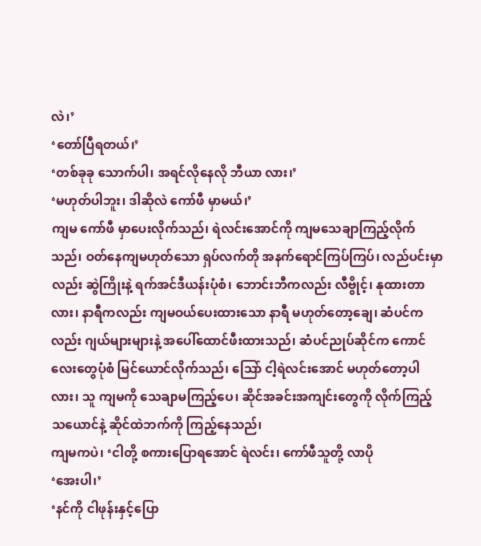လဲ၊’
‘တော်ပြီရတယ်၊’
‘တစ်ခုခု သောက်ပါ၊ အရင်လိုနေလို ဘီယာ လား၊’
‘မဟုတ်ပါဘူး၊ ဒါဆိုလဲ ကော်ဖီ မှာမယ်၊’
ကျမ ကော်ဖီ မှာပေးလိုက်သည်၊ ရဲလင်းအောင်ကို ကျမသေချာကြည့်လိုက်သည်၊ ဝတ်နေကျမဟုတ်သော ရှပ်လက်တို အနက်ရောင်ကြပ်ကြပ်၊ လည်ပင်းမှာလည်း ဆွဲကြိုးနဲ့ ရက်အင်ဒီယန်းပုံစံ၊ ဘောင်းဘီကလည်း လီဗွိုင့်၊ နုထားတာလား၊ နာရီကလည်း ကျမဝယ်ပေးထားသော နာရီ မဟုတ်တော့ချေ၊ ဆံပင်ကလည်း ဂျယ်များများနဲ့ အပေါ်ထောင်ဖီးထားသည်၊ ဆံပင်ညုပ်ဆိုင်က ကောင်လေးတွေပုံစံ မြင်ယောင်လိုက်သည်၊ သြော် ငါ့ရဲလင်းအောင် မဟုတ်တော့ပါလား၊ သူ ကျမကို သေချာမကြည့်ပေ၊ ဆိုင်အခင်းအကျင်းတွေကို လိုက်ကြည့်သယောင်နဲ့ ဆိုင်ထဲဘက်ကို ကြည့်နေသည်၊
ကျမကပဲ၊ ‘ငါတို့ စကားပြောရအောင် ရဲလင်း၊ ကော်ဖီသူတို့ လာပို
‘အေးပါ၊’
‘နင်ကို ငါဖုန်းနှင့်ပြော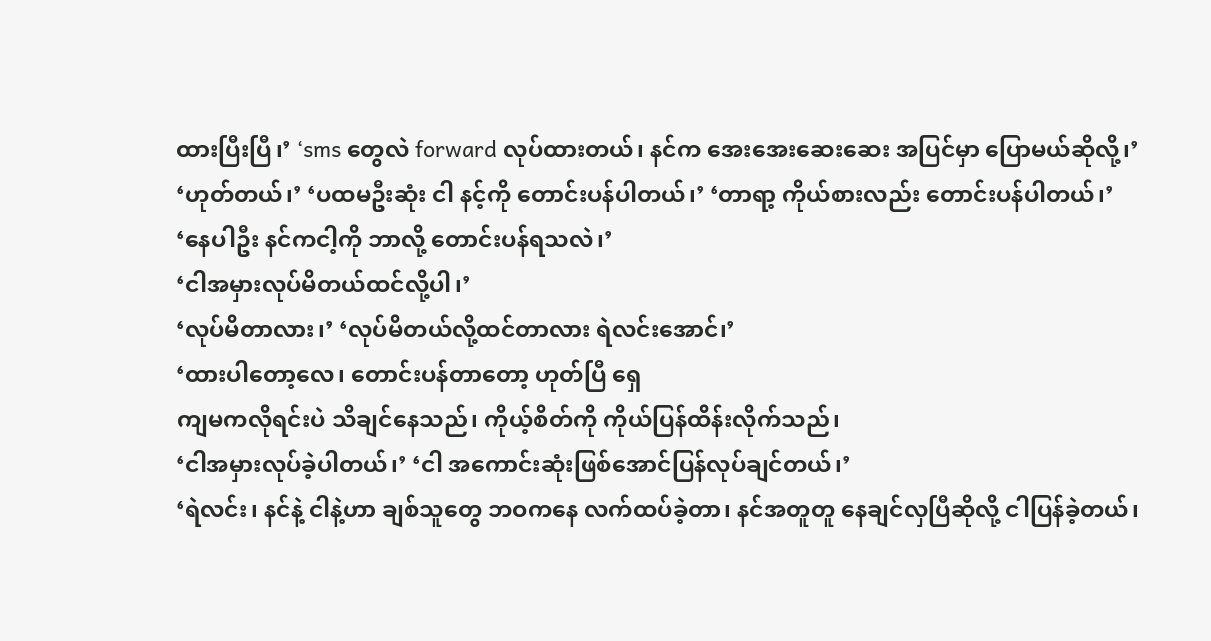ထားပြီးပြီ၊’ ‘sms တွေလဲ forward လုပ်ထားတယ်၊ နင်က အေးအေးဆေးဆေး အပြင်မှာ ပြောမယ်ဆိုလို့၊’
‘ဟုတ်တယ်၊’ ‘ပထမဦးဆုံး ငါ နင့်ကို တောင်းပန်ပါတယ်၊’ ‘တာရာ့ ကိုယ်စားလည်း တောင်းပန်ပါတယ်၊’
‘နေပါဦး နင်ကငါ့ကို ဘာလို့ တောင်းပန်ရသလဲ၊’
‘ငါအမှားလုပ်မိတယ်ထင်လို့ပါ၊’
‘လုပ်မိတာလား၊’ ‘လုပ်မိတယ်လို့ထင်တာလား ရဲလင်းအောင်၊’
‘ထားပါတော့လေ၊ တောင်းပန်တာတော့ ဟုတ်ပြီ ရှေ
ကျမကလိုရင်းပဲ သိချင်နေသည်၊ ကိုယ့်စိတ်ကို ကိုယ်ပြန်ထိန်းလိုက်သည်၊
‘ငါအမှားလုပ်ခဲ့ပါတယ်၊’ ‘ငါ အကောင်းဆုံးဖြစ်အောင်ပြန်လုပ်ချင်တယ်၊’
‘ရဲလင်း၊ နင်နဲ့ ငါနဲ့ဟာ ချစ်သူတွေ ဘဝကနေ လက်ထပ်ခဲ့တာ၊ နင်အတူတူ နေချင်လှပြီဆိုလို့ ငါပြန်ခဲ့တယ်၊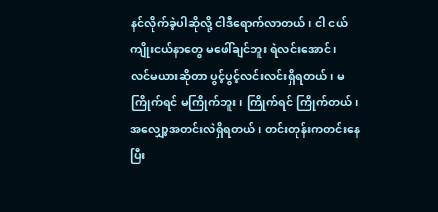နင်လိုက်ခဲ့ပါဆိုလို့ ငါဒီရောက်လာတယ်၊ ငါ ငယ်ကျိုးငယ်နာတွေ မဖေါ်ချင်ဘူး ရဲလင်းအောင်၊
လင်မယားဆိုတာ ပွင့်ပွင့်လင်းလင်းရှိရတယ်၊ မကြိုက်ရင် မကြိုက်ဘူး၊ ကြိုက်ရင် ကြိုက်တယ်၊ အလျှော့အတင်းလဲရှိရတယ်၊ တင်းတုန်းကတင်းနေပြီး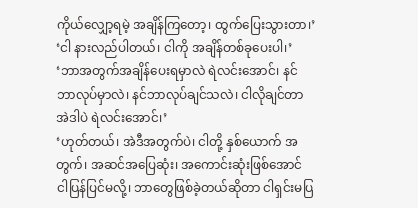ကိုယ်လျှော့ရမဲ့ အချိန်ကြတော့၊ ထွက်ပြေးသွားတာ၊’
‘ငါ နားလည်ပါတယ်၊ ငါကို အချိန်တစ်ခုပေးပါ၊’
‘ဘာအတွက်အချိန်ပေးရမှာလဲ ရဲလင်းအောင်၊ နင်ဘာလုပ်မှာလဲ၊ နင်ဘာလုပ်ချင်သလဲ၊ ငါလိုချင်တာအဲဒါပဲ ရဲလင်းအောင်၊’
‘ဟုတ်တယ်၊ အဲဒီအတွက်ပဲ၊ ငါတို့ နှစ်ယောက် အတွက်၊ အဆင်အပြေဆုံး၊ အကောင်းဆုံးဖြစ်အောင် ငါပြန်ပြင်မလို့၊ ဘာတွေဖြစ်ခဲ့တယ်ဆိုတာ ငါရှင်းမပြ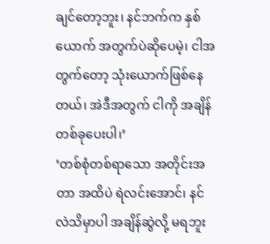ချင်တော့ဘူး၊ နင်ဘက်က နှစ်ယောက် အတွက်ပဲဆိုပေမဲ့၊ ငါအတွက်တော့ သုံးယောက်ဖြစ်နေတယ်၊ အဲဒီအတွက် ငါကို အချိန်တစ်ခုပေးပါ၊’
‘တစ်စုံတစ်ရာသော အတိုင်းအတာ အထိပဲ ရဲလင်းအောင်၊ နင်လဲသိမှာပါ အချိန်ဆွဲလို့ မရဘူး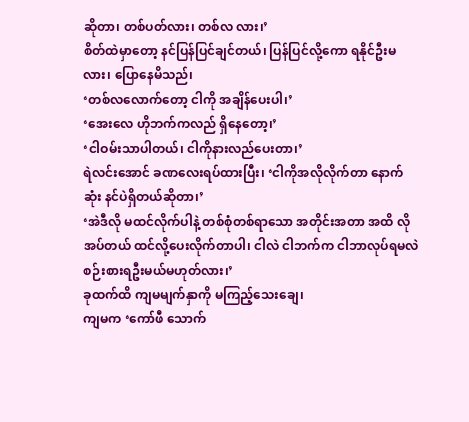ဆိုတာ၊ တစ်ပတ်လား၊ တစ်လ လား၊’
စိတ်ထဲမှာတော့ နင်ပြန်ပြင်ချင်တယ်၊ ပြန်ပြင်လို့ကော ရနိုင်ဦးမလား၊ ပြောနေမိသည်၊
‘တစ်လလောက်တော့ ငါကို အချိန်ပေးပါ၊’
‘အေးလေ ဟိုဘက်ကလည် ရှိနေတော့၊’
‘ငါဝမ်းသာပါတယ်၊ ငါကိုနားလည်ပေးတာ၊’
ရဲလင်းအောင် ခဏလေးရပ်ထားပြီး၊ ‘ငါကိုအလိုလိုက်တာ နောက်ဆုံး နင်ပဲရှိတယ်ဆိုတာ၊’
‘အဲဒီလို မထင်လိုက်ပါနဲ့ တစ်စုံတစ်ရာသော အတိုင်းအတာ အထိ လိုအပ်တယ် ထင်လို့ပေးလိုက်တာပါ၊ ငါလဲ ငါဘက်က ငါဘာလုပ်ရမလဲ စဉ်းစားရဦးမယ်မဟုတ်လား၊’
ခုထက်ထိ ကျမမျက်နှာကို မကြည့်သေးချေ၊
ကျမက ‘ကော်ဖီ သောက်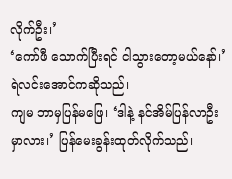လိုက်ဦး၊’
‘ကော်ဖီ သောက်ပြီးရင် ငါသွားတော့မယ်နော်၊’ ရဲလင်းအောင်ကဆိုသည်၊
ကျမ ဘာမှပြန်မဖြေ၊ ‘ဒါနဲ့ နင်အိမ်ပြန်လာဦးမှာလား၊’ ပြန်မေးခွန်းထုတ်လိုက်သည်၊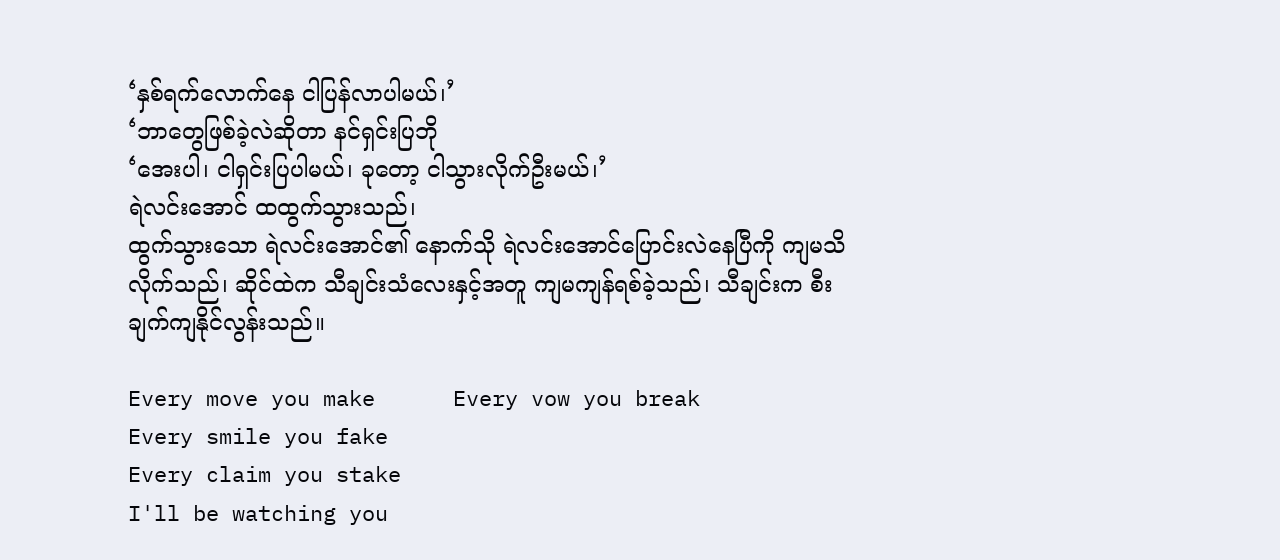‘နှစ်ရက်လောက်နေ ငါပြန်လာပါမယ်၊’
‘ဘာတွေဖြစ်ခဲ့လဲဆိုတာ နင်ရှင်းပြဘို
‘အေးပါ၊ ငါရှင်းပြပါမယ်၊ ခုတော့ ငါသွားလိုက်ဦးမယ်၊’
ရဲလင်းအောင် ထထွက်သွားသည်၊
ထွက်သွားသော ရဲလင်းအောင်၏ နောက်သို ရဲလင်းအောင်ပြောင်းလဲနေပြီကို ကျမသိလိုက်သည်၊ ဆိုင်ထဲက သီချင်းသံလေးနှင့်အတူ ကျမကျန်ရစ်ခဲ့သည်၊ သီချင်းက စီးချက်ကျနိုင်လွန်းသည်။

Every move you make      Every vow you break
Every smile you fake
Every claim you stake
I'll be watching you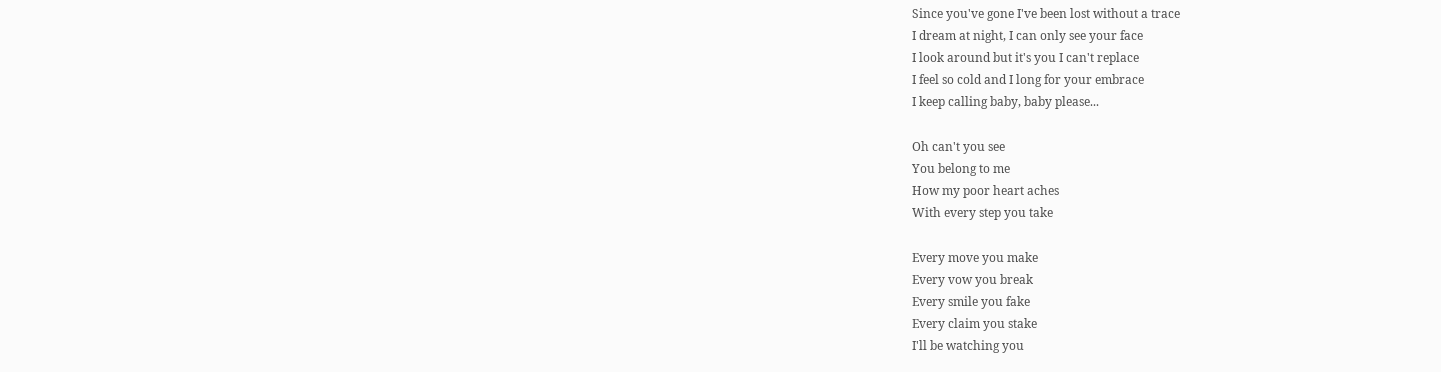Since you've gone I've been lost without a trace
I dream at night, I can only see your face
I look around but it's you I can't replace
I feel so cold and I long for your embrace
I keep calling baby, baby please...

Oh can't you see
You belong to me
How my poor heart aches
With every step you take

Every move you make
Every vow you break
Every smile you fake
Every claim you stake
I'll be watching you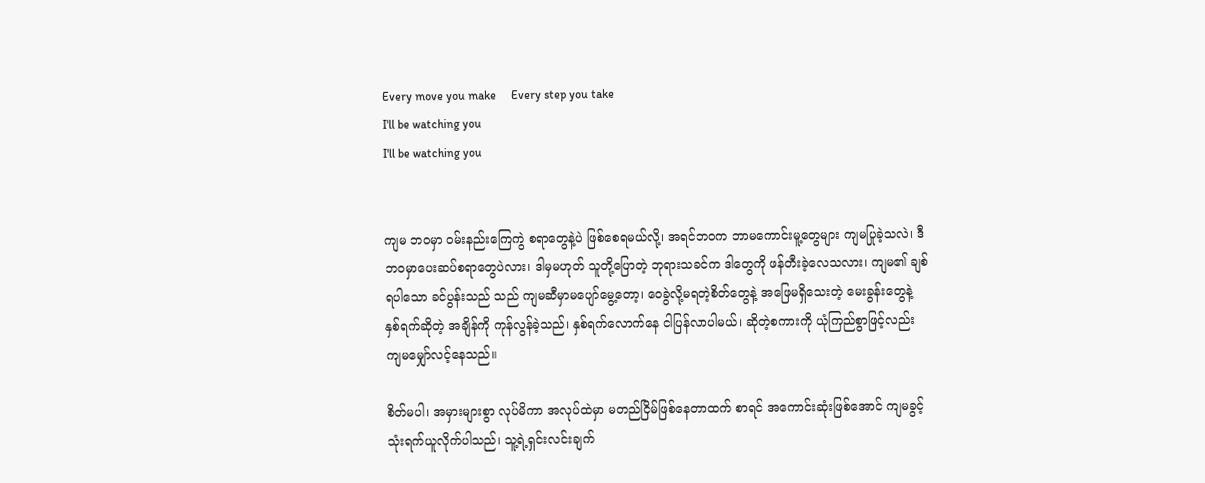Every move you make     Every step you take
I'll be watching you
I'll be watching you


ကျမ ဘဝမှာ ဝမ်းနည်းကြေကွဲ စရာတွေနဲ့ပဲ ဖြစ်စေရမယ်လို့၊ အရင်ဘဝက ဘာမကောင်းမူ့တွေများ ကျမပြုခဲ့သလဲ၊ ဒီဘဝမှာပေးဆပ်စရာတွေပဲလား၊ ဒါမှမဟုတ် သူတို့ပြောတဲ့ ဘုရားသခင်က ဒါတွေကို ဖန်တီးခဲ့လေသလား၊ ကျမ၏ ချစ်ရပါသော ခင်ပွန်းသည် သည် ကျမဆီမှာမပျော်မွေ့တော့၊ ဝေခွဲလို့မရတဲ့စိတ်တွေနဲ့ အဖြေမရှိသေးတဲ့ မေးခွန်းတွေနဲ့ နှစ်ရက်ဆိုတဲ့ အချိန်ကို ကုန်လွန်ခဲ့သည်၊ နှစ်ရက်လောက်နေ ငါပြန်လာပါမယ်၊ ဆိုတဲ့စကားကို ယုံကြည်စွာဖြင့်လည်း ကျမမျှော်လင့်နေသည်။

စိတ်မပါ၊ အမှားများစွာ လုပ်မိကာ အလုပ်ထဲမှာ မတည်ငြိမ်ဖြစ်နေတာထက် စာရင် အကောင်းဆုံးဖြစ်အောင် ကျမခွင့် သုံးရက်ယူလိုက်ပါသည်၊ သူ့ရဲ့ရှင်းလင်းချက်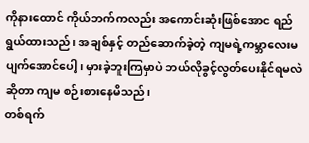ကိုနားထောင် ကိုယ်ဘက်ကလည်း အကောင်းဆုံးဖြစ်အောင ရည်ရွယ်ထားသည်၊ အချစ်နှင့် တည်ဆောက်ခဲ့တဲ့ ကျမရဲ့ကမ္ဘာလေးမပျက်အောင်ပေါ့၊ မှားခဲ့ဘူးကြမှာပဲ ဘယ်လိုခွင့်လွတ်ပေးနိုင်ရမလဲဆိုတာ ကျမ စဉ်းစားနေမိသည်၊
တစ်ရက်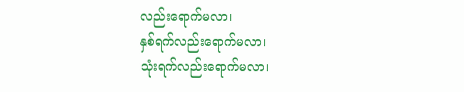လည်းရောက်မလာ၊
နှစ်ရက်လည်းရောက်မလာ၊
သုံးရက်လည်းရောက်မလာ၊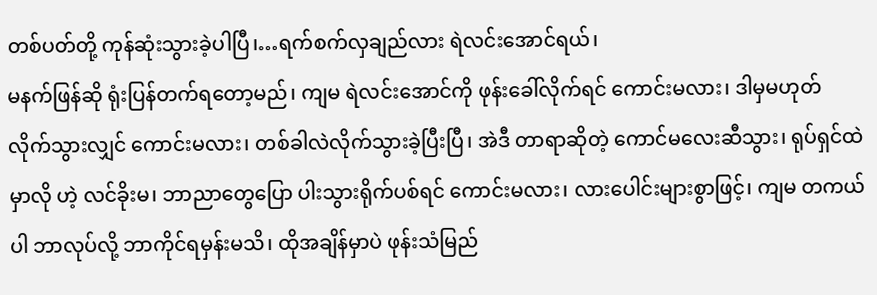တစ်ပတ်တို့ ကုန်ဆုံးသွားခဲ့ပါပြီ၊…ရက်စက်လှချည်လား ရဲလင်းအောင်ရယ်၊
မနက်ဖြန်ဆို ရုံးပြန်တက်ရတော့မည်၊ ကျမ ရဲလင်းအောင်ကို ဖုန်းခေါ်လိုက်ရင် ကောင်းမလား၊ ဒါမှမဟုတ် လိုက်သွားလျှင် ကောင်းမလား၊ တစ်ခါလဲလိုက်သွားခဲ့ပြီးပြီ၊ အဲဒီ တာရာဆိုတဲ့ ကောင်မလေးဆီသွား၊ ရုပ်ရှင်ထဲမှာလို ဟဲ့ လင်ခိုးမ၊ ဘာညာတွေပြော ပါးသွားရိုက်ပစ်ရင် ကောင်းမလား၊ လားပေါင်းများစွာဖြင့်၊ ကျမ တကယ်ပါ ဘာလုပ်လို့ ဘာကိုင်ရမှန်းမသိ၊ ထိုအချိန်မှာပဲ ဖုန်းသံမြည်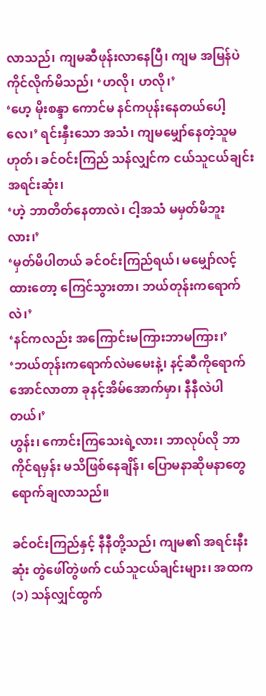လာသည်၊ ကျမဆီဖုန်းလာနေပြီ၊ ကျမ အမြန်ပဲ ကိုင်လိုက်မိသည်၊ ‘ဟလို၊ ဟလို၊’
‘ဟေ့ မိုးစန္ဒာ ကောင်မ နင်ကပုန်းနေတယ်ပေါ့လေ၊’ ရင်းနှီးသော အသံ၊ ကျမမျှော်နေတဲ့သူမဟုတ်၊ ခင်ဝင်းကြည် သန်လျှင်က ငယ်သူငယ်ချင်းအရင်းဆုံး၊
‘ဟဲ့ ဘာတိတ်နေတာလဲ၊ ငါ့အသံ မမှတ်မိဘူးလား၊’
‘မှတ်မိပါတယ် ခင်ဝင်းကြည်ရယ်၊ မမျှော်လင့်ထားတော့ ကြေင်သွားတာ၊ ဘယ်တုန်းကရောက်လဲ၊’
‘နင်ကလည်း အကြောင်းမကြားဘာမကြား၊’
‘ဘယ်တုန်းကရောက်လဲမမေးနဲ့၊ နင့်ဆီကိုရောက်အောင်လာတာ ခုနင့်အိမ်အောက်မှာ၊ နီနီလဲပါတယ်၊’
ဟွန်း၊ ကောင်းကြသေးရဲ့လား၊ ဘာလုပ်လို ဘာကိုင်ရမှန်း မသိဖြစ်နေချိန်၊ ပြောမနာဆိုမနာတွေ ရောက်ချလာသည်။

ခင်ဝင်းကြည်နှင့် နီနီတို့သည်၊ ကျမ၏ အရင်းနီးဆုံး တွဲဖေါ်တွဲဖက် ငယ်သူငယ်ချင်းများ၊ အထက(၁) သန်လျှင်ထွက်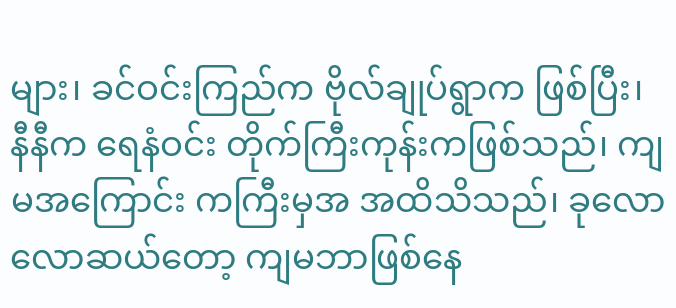များ၊ ခင်ဝင်းကြည်က ဗိုလ်ချုပ်ရွာက ဖြစ်ပြီး၊ နီနီက ရေနံဝင်း တိုက်ကြီးကုန်းကဖြစ်သည်၊ ကျမအကြောင်း ကကြီးမှအ အထိသိသည်၊ ခုလောလောဆယ်တော့ ကျမဘာဖြစ်နေ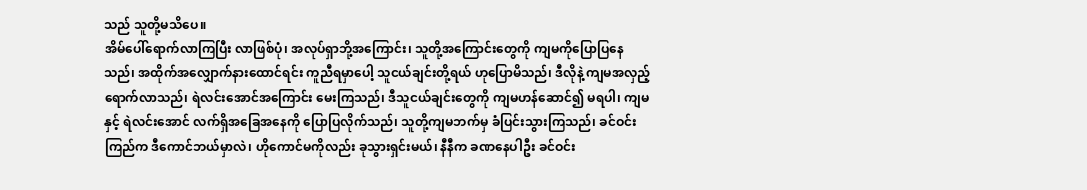သည် သူတို့မသိပေ။
အိမ်ပေါ်ရောက်လာကြပြီး လာဖြစ်ပုံ၊ အလုပ်ရှာဘို့အကြောင်း၊ သူတို့အကြောင်းတွေကို ကျမကိုပြောပြနေသည်၊ အထိုက်အလျှောက်နားထောင်ရင်း ကူညီရမှာပေါ့ သူငယ်ချင်းတို့ရယ် ဟုပြောမိသည်၊ ဒီလိုနဲ့ ကျမအလှည့်ရောက်လာသည်၊ ရဲလင်းအောင်အကြောင်း မေးကြသည်၊ ဒီသူငယ်ချင်းတွေကို ကျမဟန်ဆောင်၍ မရပါ၊ ကျမနှင့် ရဲလင်းအောင် လက်ရှိအခြေအနေကို ပြောပြလိုက်သည်၊ သူတို့ကျမဘက်မှ ခံပြင်းသွားကြသည်၊ ခင်ဝင်းကြည်က ဒီကောင်ဘယ်မှာလဲ၊ ဟိုကောင်မကိုလည်း ခုသွားရှင်းမယ်၊ နီနီက ခဏနေပါဦး ခင်ဝင်း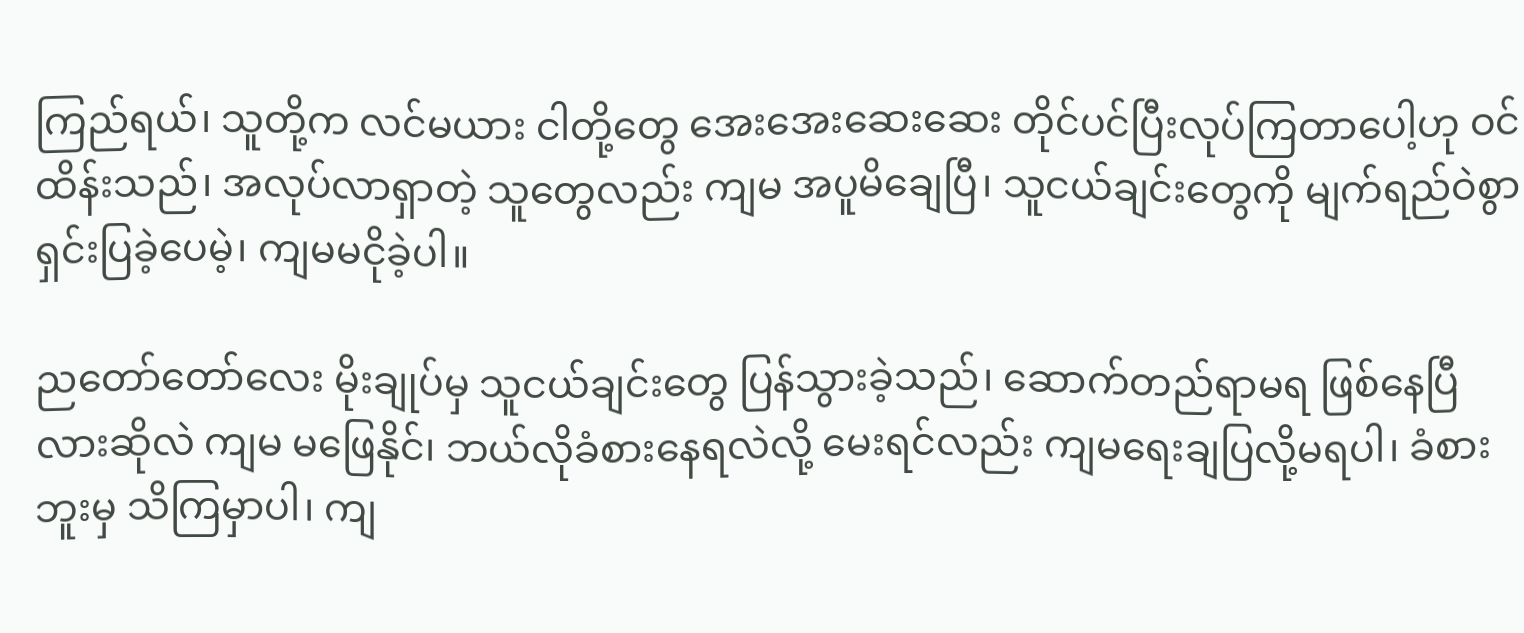ကြည်ရယ်၊ သူတို့က လင်မယား ငါတို့တွေ အေးအေးဆေးဆေး တိုင်ပင်ပြီးလုပ်ကြတာပေါ့ဟု ဝင်ထိန်းသည်၊ အလုပ်လာရှာတဲ့ သူတွေလည်း ကျမ အပူမိချေပြီ၊ သူငယ်ချင်းတွေကို မျက်ရည်ဝဲစွာ ရှင်းပြခဲ့ပေမဲ့၊ ကျမမငိုခဲ့ပါ။

ညတော်တော်လေး မိုးချုပ်မှ သူငယ်ချင်းတွေ ပြန်သွားခဲ့သည်၊ ဆောက်တည်ရာမရ ဖြစ်နေပြီလားဆိုလဲ ကျမ မဖြေနိုင်၊ ဘယ်လိုခံစားနေရလဲလို့ မေးရင်လည်း ကျမရေးချပြလို့မရပါ၊ ခံစားဘူးမှ သိကြမှာပါ၊ ကျ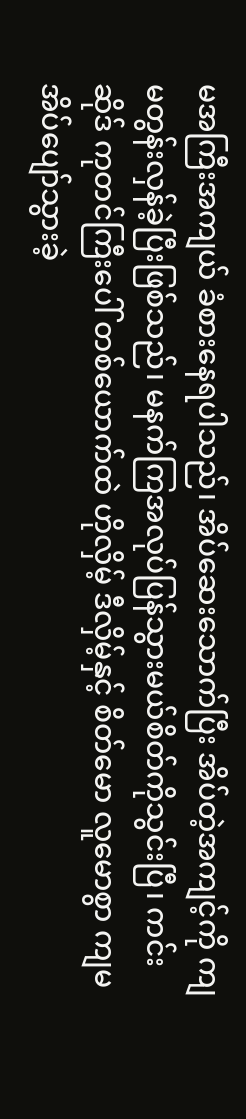မအကြီးအကျယ် ခံစားနေရပါသည်၊ အိပ်ဆေးသောက်ပြီး အိပ်တဲ့အကျင့်ကို ကျမတွန်းလှန်ခဲ့ပြီးဖြစ်သည်၊ မနက်ကြအလုပ်ပြန်သွားမယ်စိတ်ကိုသွင်းပြီ၊ ကင်းဆိုဒ် ကုတင်ကြီးပေါ် တစ်ယောက်ထဲ ဟိုလှိမ့် ဒီလှိမ့်နှင့် စိတ်မော လူမောစွာ ကျမအိပ်ပျော်သွားခဲ့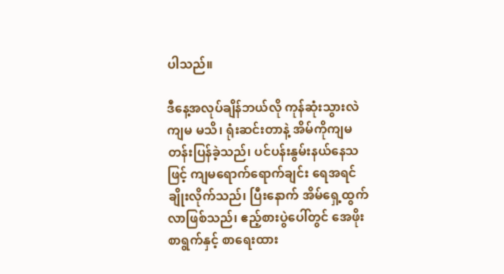ပါသည်။

ဒီနေ့အလုပ်ချိန်ဘယ်လို ကုန်ဆုံးသွားလဲ ကျမ မသိ၊ ရုံးဆင်းတာနဲ့ အိမ်ကိုကျမတန်းပြန်ခဲ့သည်၊ ပင်ပန်းနွမ်းနယ်နေသဖြင့် ကျမရောက်ရောက်ချင်း ရေအရင်ချိုးလိုက်သည်၊ ပြီးနောက် အိမ်ရှေ့ထွက်လာဖြစ်သည်၊ ဧည့်စားပွဲပေါ်တွင် အေဖိုးစာရွက်နှင့် စာရေးထား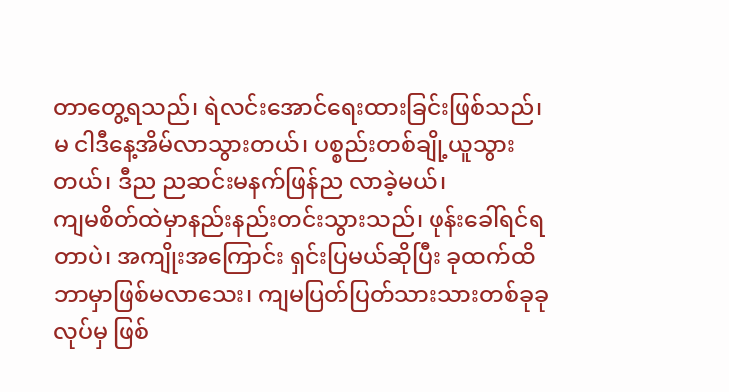တာတွေ့ရသည်၊ ရဲလင်းအောင်ရေးထားခြင်းဖြစ်သည်၊
မ ငါဒီနေ့အိမ်လာသွားတယ်၊ ပစ္စည်းတစ်ချို့ယူသွားတယ်၊ ဒီည ညဆင်းမနက်ဖြန်ည လာခဲ့မယ်၊
ကျမစိတ်ထဲမှာနည်းနည်းတင်းသွားသည်၊ ဖုန်းခေါ်ရင်ရတာပဲ၊ အကျိုးအကြောင်း ရှင်းပြမယ်ဆိုပြီး ခုထက်ထိဘာမှာဖြစ်မလာသေး၊ ကျမပြတ်ပြတ်သားသားတစ်ခုခုလုပ်မှ ဖြစ်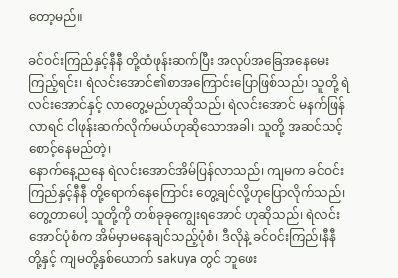တော့မည်။

ခင်ဝင်းကြည်နှင့်နီနီ တို့ထံဖုန်းဆက်ပြီး အလုပ်အခြေအနေမေးကြည့်ရင်း၊ ရဲလင်းအောင်၏စာအကြောင်းပြောဖြစ်သည်၊ သူတို့ ရဲလင်းအောင်နှင့် လာတွေ့မည်ဟုဆိုသည်၊ ရဲလင်းအောင် မနက်ဖြန်လာရင် ငါဖုန်းဆက်လိုက်မယ်ဟုဆိုသောအခါ၊ သူတို့ အဆင်သင့် စောင့်နေမည်တဲ့၊
နောက်နေ့ညနေ ရဲလင်းအောင်အိမ်ပြန်လာသည်၊ ကျမက ခင်ဝင်းကြည်နှင့်နီနီ တို့ရောက်နေကြောင်း တွေ့ချင်လို့ဟုပြောလိုက်သည်၊ တွေ့တာပေါ့ သူတို့ကို တစ်ခုခုကျွေးရအောင် ဟုဆိုသည်၊ ရဲလင်းအောင်ပုံစံက အိမ်မှာမနေချင်သည့်ပုံစံ၊ ဒီလိုနဲ့ ခင်ဝင်းကြည်၊နီနီ တို့နှင့် ကျမတို့နှစ်ယောက် sakuya တွင် ဘူဖေး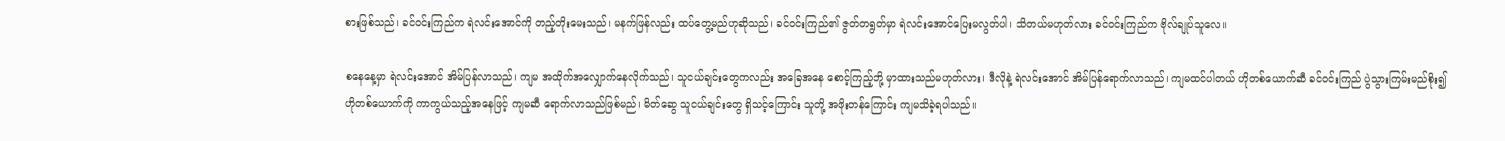စားဖြစ်သည်၊ ခင်ဝင်းကြည်က ရဲလင်းအောင်ကို တည့်တိုးမေးသည်၊ မနက်ဖြန်လည်း ထပ်တွေ့မည်ဟုဆိုသည်၊ ခင်ဝင်းကြည်၏ ဇွတ်တရွတ်မှာ ရဲလင်းအောင်ပြေးမလွတ်ပါ၊ သိတယ်မဟုတ်လား ခင်ဝင်းကြည်က ဗိုလ်ချုပ်သူလေ။

စနေနေ့မှာ ရဲလင်းအောင် အိမ်ပြန်လာသည်၊ ကျမ အထိုက်အလျှောက်နေလိုက်သည်၊ သူငယ်ချင်းတွေကလည်း အခြေအနေ စောင့်ကြည့်ဘို့ မှာထားသည်မဟုတ်လား၊ ဒီလိုနဲ့ ရဲလင်းအောင် အိမ်ပြန်ရောက်လာသည်၊ ကျမထင်ပါတယ် ဟိုတစ်ယောက်ဆီ ခင်ဝင်းကြည် ပွဲသွားကြမ်းမည်စိုး၍ ဟိုတစ်ယောက်ကို ကာကွယ်သည့်အနေဖြင့် ကျမဆီ ရောက်လာသည်ဖြစ်မည်၊ မိတ်ဆွေ သူငယ်ချင်းတွေ ရှိသင့်ကြောင်း သူတို့ အဖိုးတန်ကြောင်း ကျမသိခဲ့ရပါသည်။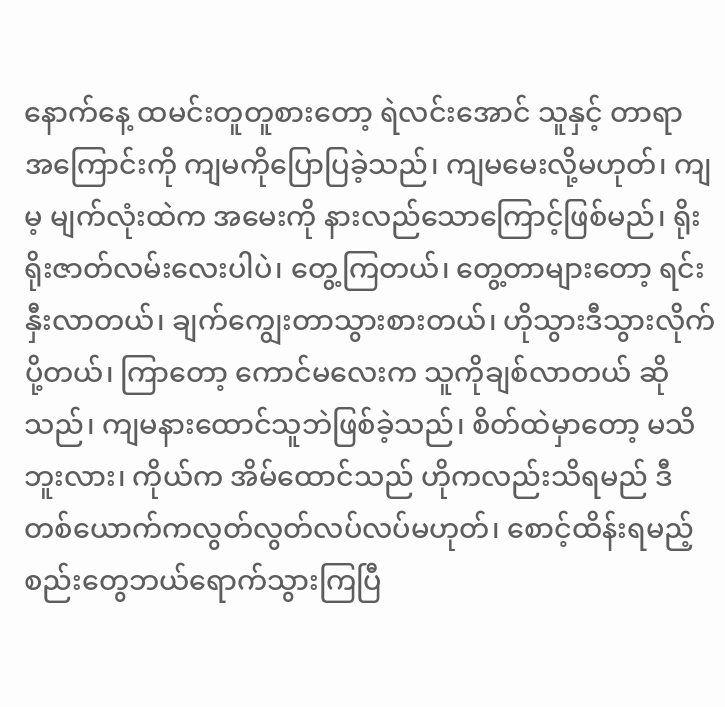နောက်နေ့ ထမင်းတူတူစားတော့ ရဲလင်းအောင် သူနှင့် တာရာ အကြောင်းကို ကျမကိုပြောပြခဲ့သည်၊ ကျမမေးလို့မဟုတ်၊ ကျမ့ မျက်လုံးထဲက အမေးကို နားလည်သောကြောင့်ဖြစ်မည်၊ ရိုးရိုးဇာတ်လမ်းလေးပါပဲ၊ တွေ့ကြတယ်၊ တွေ့တာများတော့ ရင်းနှီးလာတယ်၊ ချက်ကျွေးတာသွားစားတယ်၊ ဟိုသွားဒီသွားလိုက်ပို့တယ်၊ ကြာတော့ ကောင်မလေးက သူကိုချစ်လာတယ် ဆိုသည်၊ ကျမနားထောင်သူဘဲဖြစ်ခဲ့သည်၊ စိတ်ထဲမှာတော့ မသိဘူးလား၊ ကိုယ်က အိမ်ထောင်သည် ဟိုကလည်းသိရမည် ဒီတစ်ယောက်ကလွတ်လွတ်လပ်လပ်မဟုတ်၊ စောင့်ထိန်းရမည့် စည်းတွေဘယ်ရောက်သွားကြပြီ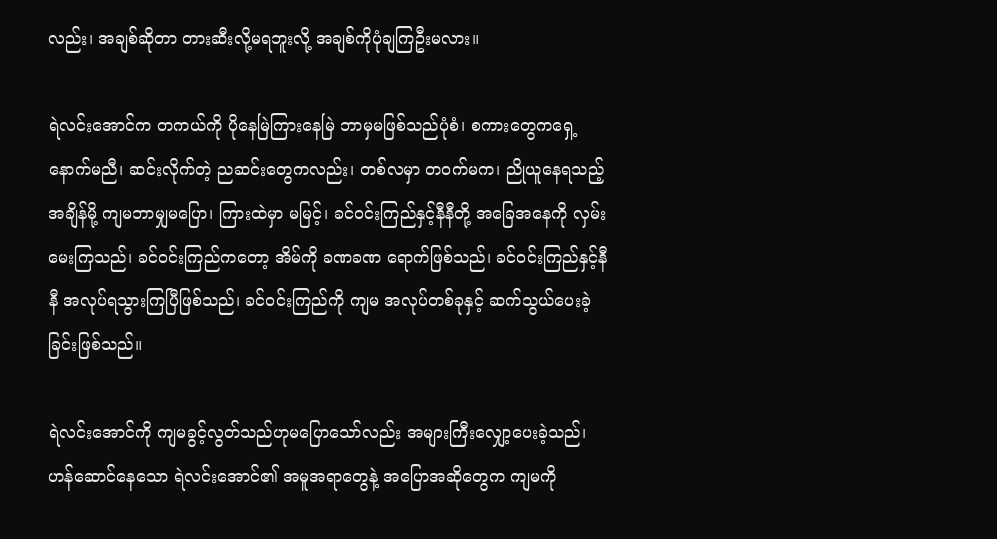လည်း၊ အချစ်ဆိုတာ တားဆီးလို့မရဘူးလို့ အချစ်ကိုပုံချကြဦးမလား။

ရဲလင်းအောင်က တကယ်ကို ပိုနေမြဲကြားနေမြဲ ဘာမှမဖြစ်သည်ပုံစံ၊ စကားတွေကရှေ့နောက်မညီ၊ ဆင်းလိုက်တဲ့ ညဆင်းတွေကလည်း၊ တစ်လမှာ တဝက်မက၊ ညိုယူနေရသည့် အချိန်မို့ ကျမဘာမျှမပြော၊ ကြားထဲမှာ မမြင့်၊ ခင်ဝင်းကြည်နှင့်နီနီတို့ အခြေအနေကို လှမ်းမေးကြသည်၊ ခင်ဝင်းကြည်ကတော့ အိမ်ကို ခဏခဏ ရောက်ဖြစ်သည်၊ ခင်ဝင်းကြည်နှင့်နီနီ အလုပ်ရသွားကြပြီဖြစ်သည်၊ ခင်ဝင်းကြည်ကို ကျမ အလုပ်တစ်ခုနှင့် ဆက်သွယ်ပေးခဲ့ခြင်းဖြစ်သည်။

ရဲလင်းအောင်ကို ကျမခွင့်လွတ်သည်ဟုမပြောသော်လည်း အများကြီးလျှော့ပေးခဲ့သည်၊ ဟန်ဆောင်နေသော ရဲလင်းအောင်၏ အမူအရာတွေနဲ့ အပြောအဆိုတွေက ကျမကို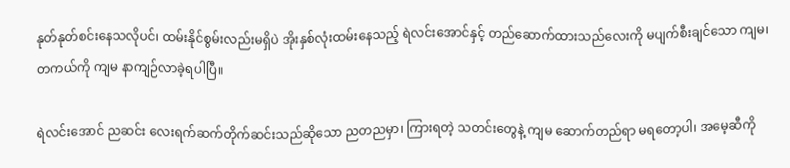နုတ်နုတ်စင်းနေသလိုပင်၊ ထမ်းနိုင်စွမ်းလည်းမရှိပဲ အိုးနှစ်လုံးထမ်းနေသည့် ရဲလင်းအောင်နှင့် တည်ဆောက်ထားသည်လေးကို မပျက်စီးချင်သော ကျမ၊ တကယ်ကို ကျမ နာကျဉ်လာခဲ့ရပါပြီ။

ရဲလင်းအောင် ညဆင်း လေးရက်ဆက်တိုက်ဆင်းသည်ဆိုသော ညတညမှာ၊ ကြားရတဲ့ သတင်းတွေနဲ့ ကျမ ဆောက်တည်ရာ မရတော့ပါ၊ အမေ့ဆီကို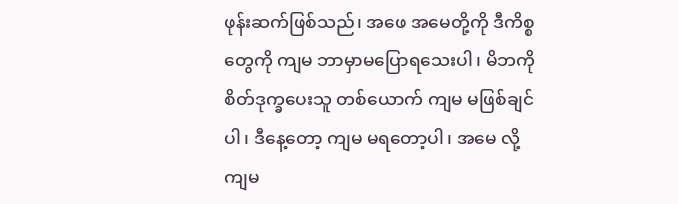ဖုန်းဆက်ဖြစ်သည်၊ အဖေ အမေတို့ကို ဒီကိစ္စတွေကို ကျမ ဘာမှာမပြောရသေးပါ၊ မိဘကို စိတ်ဒုက္ခပေးသူ တစ်ယောက် ကျမ မဖြစ်ချင်ပါ၊ ဒီနေ့တော့ ကျမ မရတော့ပါ၊ အမေ လို့ ကျမ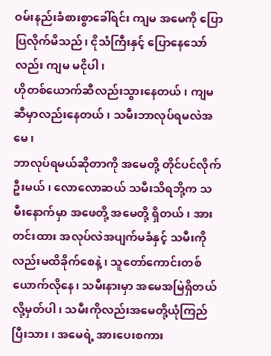ဝမ်းနည်းခံစားစွာခေါ်ရင်း ကျမ အမေကို ပြောပြလိုက်မိသည်၊ ငိုသံကြီးနှင့် ပြောနေသော်လည်း ကျမ မငိုပါ၊
ဟိုတစ်ယောက်ဆီလည်းသွားနေတယ်၊ ကျမဆီမှာလည်းနေတယ်၊ သမီးဘာလုပ်ရမလဲအမေ၊
ဘာလုပ်ရမယ်ဆိုတာကို အမေတို့ တိုင်ပင်လိုက်ဦးမယ်၊ လောလောဆယ် သမီးသိရဘို့က သမီးနောက်မှာ အဖေတို့ အမေတို့ ရှိတယ်၊ အားတင်းထား အလုပ်လဲအပျက်မခံနှင့် သမီးကိုလည်းမထိခိုက်စေနဲ့၊ သူတော်ကောင်းတစ်ယောက်လိုနေ၊ သမီးနားမှာ အမေအမြဲရှိတယ်လို့မှတ်ပါ၊ သမီးကိုလည်းအမေတို့ယုံကြည်ပြီးသား၊ အမေရဲ့ အားပေးစကား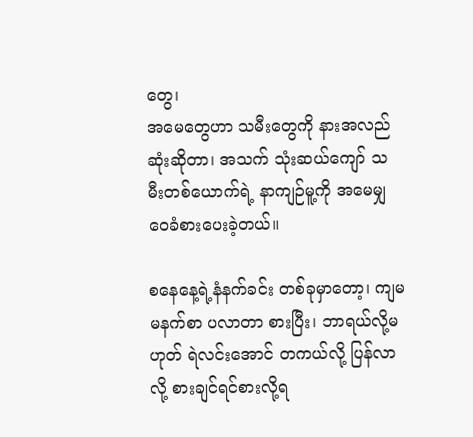တွေ၊
အမေတွေဟာ သမီးတွေကို နားအလည်ဆုံးဆိုတာ၊ အသက် သုံးဆယ်ကျော် သမီးတစ်ယောက်ရဲ့ နာကျဉ်မူ့ကို အမေမျှဝေခံစားပေးခဲ့တယ်။

စနေနေ့ရဲ့နံနက်ခင်း တစ်ခုမှာတော့၊ ကျမ မနက်စာ ပလာတာ စားပြီး၊ ဘာရယ်လို့မဟုတ် ရဲလင်းအောင် တကယ်လို့ ပြန်လာလို့ စားချင်ရင်စားလို့ရ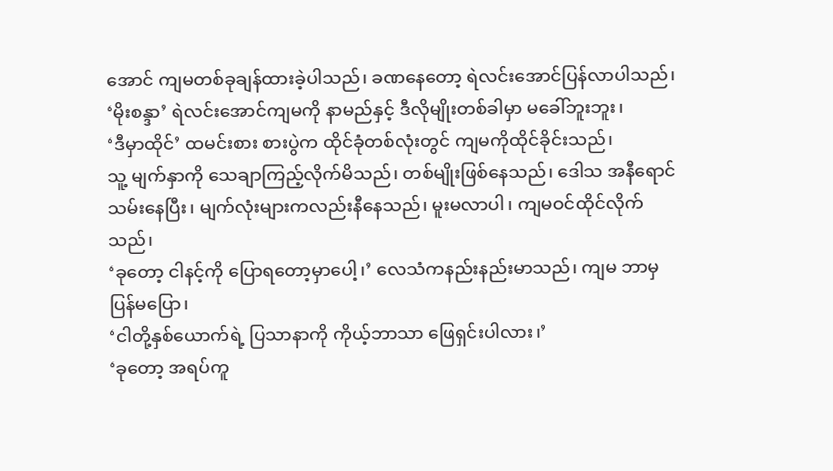အောင် ကျမတစ်ခုချန်ထားခဲ့ပါသည်၊ ခဏနေတော့ ရဲလင်းအောင်ပြန်လာပါသည်၊
‘မိုးစန္ဒာ’ ရဲလင်းအောင်ကျမကို နာမည်နှင့် ဒီလိုမျိုးတစ်ခါမှာ မခေါ်ဘူးဘူး၊
‘ဒီမှာထိုင်’ ထမင်းစား စားပွဲက ထိုင်ခုံတစ်လုံးတွင် ကျမကိုထိုင်ခိုင်းသည်၊
သူ့ မျက်နှာကို သေချာကြည့်လိုက်မိသည်၊ တစ်မျိုးဖြစ်နေသည်၊ ဒေါသ အနီရောင်သမ်းနေပြီး၊ မျက်လုံးများကလည်းနီနေသည်၊ မူးမလာပါ၊ ကျမဝင်ထိုင်လိုက်သည်၊
‘ခုတော့ ငါနင့်ကို ပြောရတော့မှာပေါ့၊’ လေသံကနည်းနည်းမာသည်၊ ကျမ ဘာမှပြန်မပြော၊
‘ငါတို့နှစ်ယောက်ရဲ့ ပြသာနာကို ကိုယ့်ဘာသာ ဖြေရှင်းပါလား၊’
‘ခုတော့ အရပ်ကူ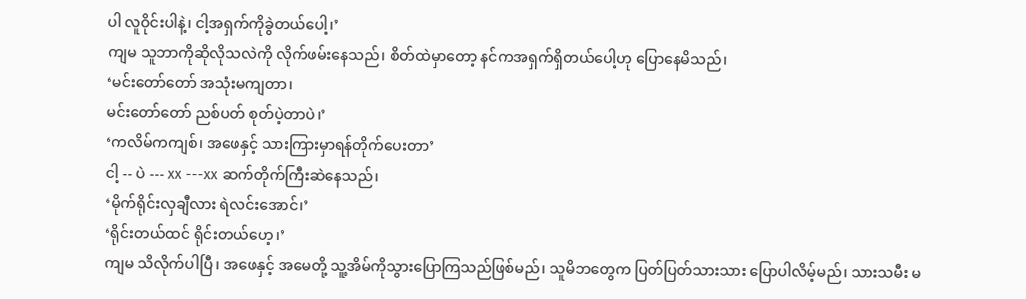ပါ လူဝိုင်းပါနဲ့၊ ငါ့အရှက်ကိုခွဲတယ်ပေါ့၊’
ကျမ သူဘာကိုဆိုလိုသလဲကို လိုက်ဖမ်းနေသည်၊ စိတ်ထဲမှာတော့ နင်ကအရှက်ရှိတယ်ပေါ့ဟု ပြောနေမိသည်၊
‘မင်းတော်တော် အသုံးမကျတာ၊
မင်းတော်တော် ညစ်ပတ် စုတ်ပဲ့တာပဲ၊’
‘ကလိမ်ကကျစ်၊ အဖေနှင့် သားကြားမှာရန်တိုက်ပေးတာ’
ငါ့ -- ပဲ --- xx ---xx ဆက်တိုက်ကြီးဆဲနေသည်၊
‘မိုက်ရိုင်းလှချီလား ရဲလင်းအောင်၊’
‘ရိုင်းတယ်ထင် ရိုင်းတယ်ဟေ့၊’
ကျမ သိလိုက်ပါပြီ၊ အဖေနှင့် အမေတို့ သူ့အိမ်ကိုသွားပြောကြသည်ဖြစ်မည်၊ သူမိဘတွေက ပြတ်ပြတ်သားသား ပြောပါလိမ့်မည်၊ သားသမီး မ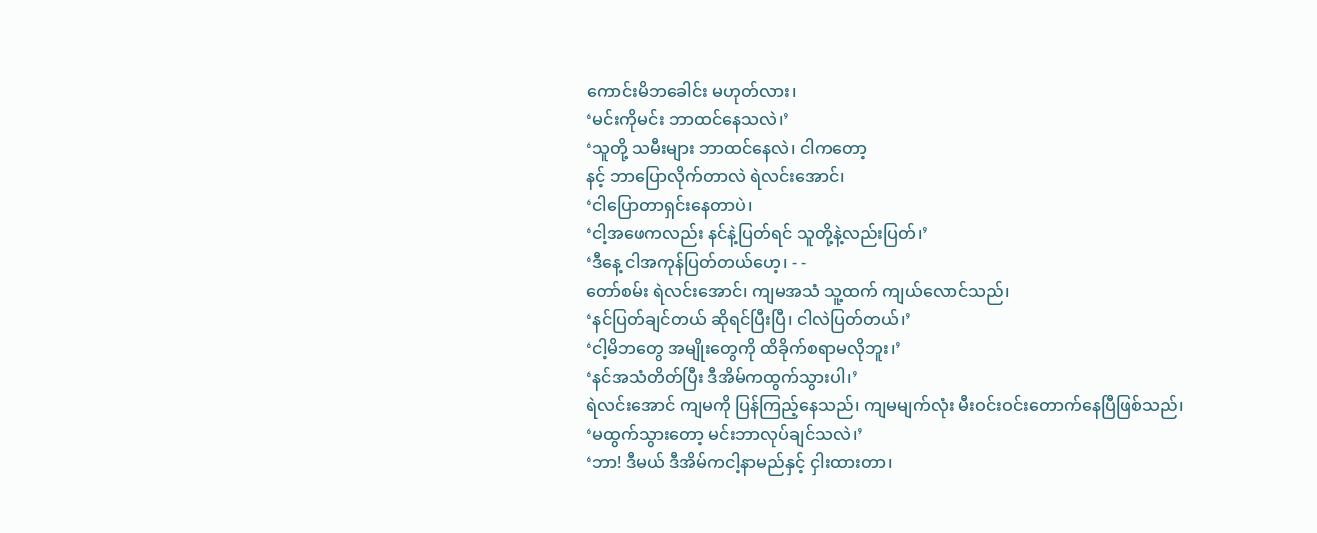ကောင်းမိဘခေါင်း မဟုတ်လား၊
‘မင်းကိုမင်း ဘာထင်နေသလဲ၊’
‘သူတို့ သမီးများ ဘာထင်နေလဲ၊ ငါကတော့
နင့် ဘာပြောလိုက်တာလဲ ရဲလင်းအောင်၊
‘ငါပြောတာရှင်းနေတာပဲ၊
‘ငါ့အဖေကလည်း နင်နဲ့ပြတ်ရင် သူတို့နဲ့လည်းပြတ်၊’
‘ဒီနေ့ ငါအကုန်ပြတ်တယ်ဟေ့၊ - -
တော်စမ်း ရဲလင်းအောင်၊ ကျမအသံ သူ့ထက် ကျယ်လောင်သည်၊
‘နင်ပြတ်ချင်တယ် ဆိုရင်ပြီးပြီ၊ ငါလဲပြတ်တယ်၊’
‘ငါ့မိဘတွေ အမျိုးတွေကို ထိခိုက်စရာမလိုဘူး၊’
‘နင်အသံတိတ်ပြီး ဒီအိမ်ကထွက်သွားပါ၊’
ရဲလင်းအောင် ကျမကို ပြန်ကြည့်နေသည်၊ ကျမမျက်လုံး မီးဝင်းဝင်းတောက်နေပြီဖြစ်သည်၊
‘မထွက်သွားတော့ မင်းဘာလုပ်ချင်သလဲ၊’
‘ဘာ! ဒီမယ် ဒီအိမ်ကငါ့နာမည်နှင့် ငှါးထားတာ၊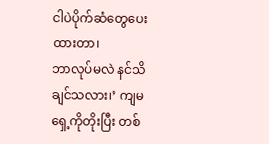ငါပဲပိုက်ဆံတွေပေးထားတာ၊
ဘာလုပ်မလဲ နင်သိချင်သလား၊’ ကျမရှေ့ကိုတိုးပြီး တစ်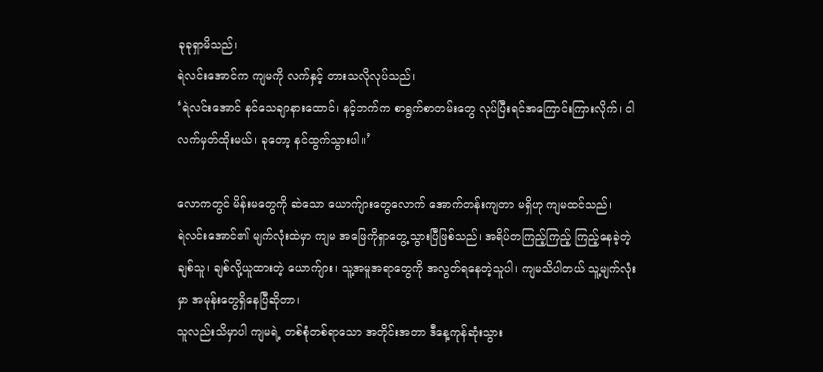ခုခုရှာမိသည်၊
ရဲလင်းအောင်က ကျမကို လက်နှင့် တားသလိုလုပ်သည်၊
‘ရဲလင်းအောင် နင်သေချာနားထောင်၊ နင့်ဘက်က စာရွက်စာတမ်းတွေ လုပ်ပြီးရင်အကြောင်းကြားလိုက်၊ ငါလက်မှတ်ထိုးမယ်၊ ခုတော့ နင်ထွက်သွားပါ။’

လောကတွင် မိန်းမတွေကို ဆဲသော ယောက်ျားတွေလောက် အောက်တန်းကျတာ မရှိဟု ကျမထင်သည်၊
ရဲလင်းအောင်၏ မျက်လုံးထဲမှာ ကျမ အဖြေကိုရှာတွေ့သွားပြီဖြစ်သည်၊ အရိပ်တကြည့်ကြည့် ကြည့်နေခဲ့တဲ့ချစ်သူ၊ ချစ်လို့ယူထားတဲ့ ယောက်ျား၊ သူ့အမူအရာတွေကို အလွတ်ရနေတဲ့သူပါ၊ ကျမသိပါတယ် သူ့မျက်လုံးမှာ အမုန်းတွေရှိနေပြီဆိုတာ၊
သူလည်းသိမှာပါ ကျမရဲ့ တစ်စုံတစ်ရာသော အတိုင်းအတာ ဒီနေ့ကုန်ဆုံးသွား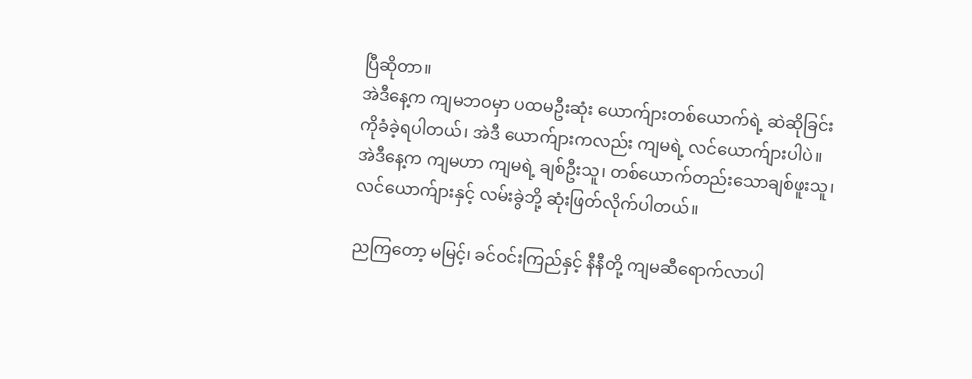ပြီဆိုတာ။
အဲဒီနေ့က ကျမဘဝမှာ ပထမဦးဆုံး ယောက်ျားတစ်ယောက်ရဲ့ ဆဲဆိုခြင်းကိုခံခဲ့ရပါတယ်၊ အဲဒီ ယောက်ျားကလည်း ကျမရဲ့ လင်ယောက်ျားပါပဲ။
အဲဒီနေ့က ကျမဟာ ကျမရဲ့ ချစ်ဦးသူ၊ တစ်ယောက်တည်းသောချစ်ဖူးသူ၊ လင်ယောက်ျားနှင့် လမ်းခွဲဘို့ ဆုံးဖြတ်လိုက်ပါတယ်။

ညကြတော့ မမြင့်၊ ခင်ဝင်းကြည်နှင့် နီနီတို့ ကျမဆီရောက်လာပါ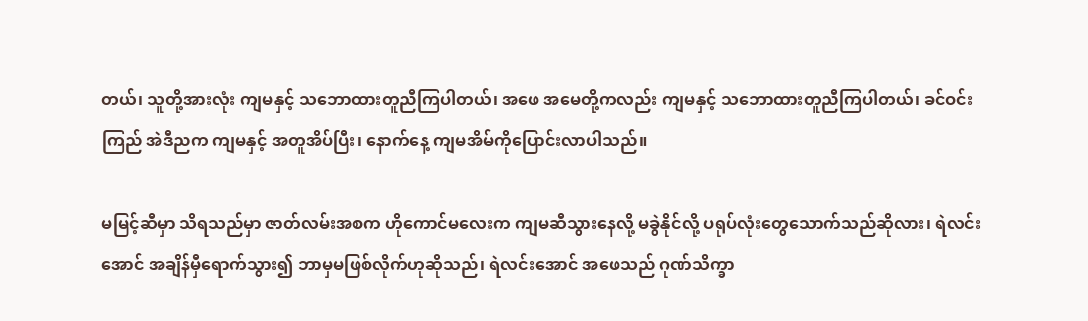တယ်၊ သူတို့အားလုံး ကျမနှင့် သဘောထားတူညီကြပါတယ်၊ အဖေ အမေတို့ကလည်း ကျမနှင့် သဘောထားတူညီကြပါတယ်၊ ခင်ဝင်းကြည် အဲဒီညက ကျမနှင့် အတူအိပ်ပြီး၊ နောက်နေ့ ကျမအိမ်ကိုပြောင်းလာပါသည်။

မမြင့်ဆီမှာ သိရသည်မှာ ဇာတ်လမ်းအစက ဟိုကောင်မလေးက ကျမဆီသွားနေလို့ မခွဲနိုင်လို့ ပရုပ်လုံးတွေသောက်သည်ဆိုလား၊ ရဲလင်းအောင် အချိန်မှီရောက်သွား၍ ဘာမှမဖြစ်လိုက်ဟုဆိုသည်၊ ရဲလင်းအောင် အဖေသည် ဂုဏ်သိက္ခာ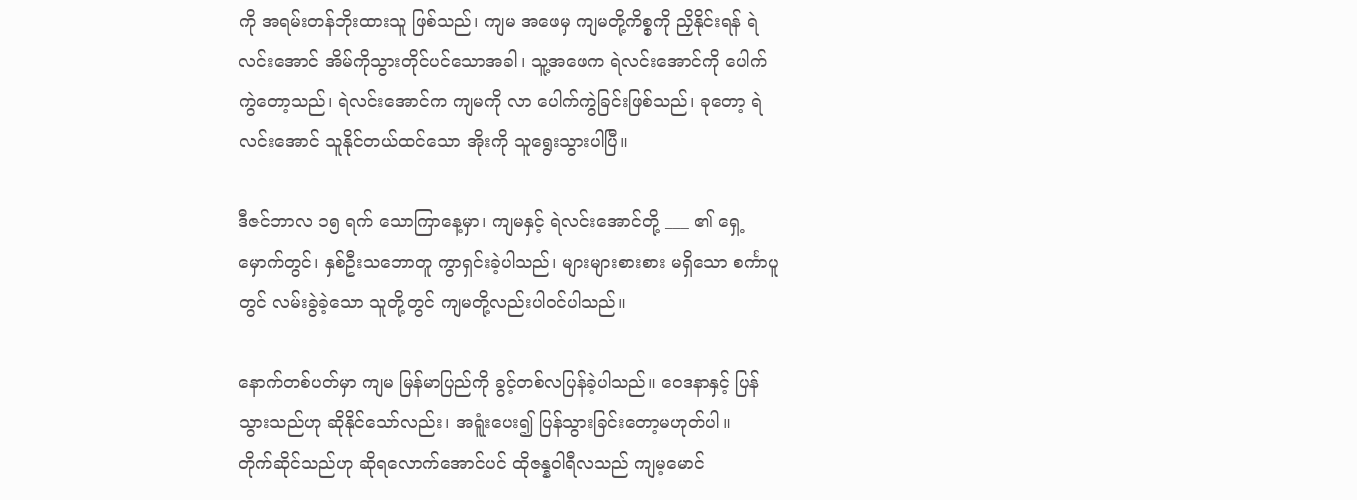ကို အရမ်းတန်ဘိုးထားသူ ဖြစ်သည်၊ ကျမ အဖေမှ ကျမတို့ကိစ္စကို ညှိနိုင်းရန် ရဲလင်းအောင် အိမ်ကိုသွားတိုင်ပင်သောအခါ၊ သူ့အဖေက ရဲလင်းအောင်ကို ပေါက်ကွဲတော့သည်၊ ရဲလင်းအောင်က ကျမကို လာ ပေါက်ကွဲခြင်းဖြစ်သည်၊ ခုတော့ ရဲလင်းအောင် သူနိုင်တယ်ထင်သော အိုးကို သူရွေးသွားပါပြီ။

ဒီဇင်ဘာလ ၁၅ ရက် သောကြာနေ့မှာ၊ ကျမနှင့် ရဲလင်းအောင်တို့ ___ ၏ ရှေ့မှောက်တွင်၊ နှစ်ဦးသဘောတူ ကွာရှင်းခဲ့ပါသည်၊ များများစားစား မရှိသော စင်္ကာပူတွင် လမ်းခွဲခဲ့သော သူတို့တွင် ကျမတို့လည်းပါဝင်ပါသည်။

နောက်တစ်ပတ်မှာ ကျမ မြန်မာပြည်ကို ခွင့်တစ်လပြန်ခဲ့ပါသည်။ ဝေဒနာနှင့် ပြန်သွားသည်ဟု ဆိုနိုင်သော်လည်း၊ အရူံးပေး၍ ပြန်သွားခြင်းတော့မဟုတ်ပါ။
တိုက်ဆိုင်သည်ဟု ဆိုရလောက်အောင်ပင် ထိုဇန္နဝါရီလသည် ကျမ့မောင်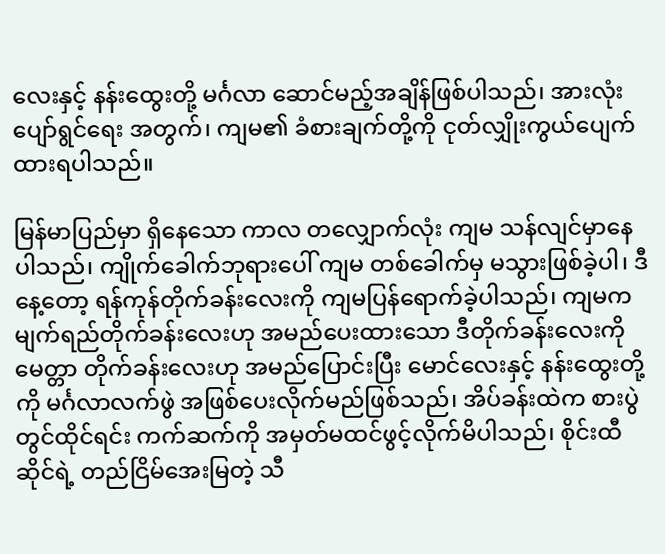လေးနှင့် နန်းထွေးတို့ မင်္ဂလာ ဆောင်မည့်အချိန်ဖြစ်ပါသည်၊ အားလုံးပျော်ရွင်ရေး အတွက်၊ ကျမ၏ ခံစားချက်တို့ကို ငုတ်လျှိုးကွယ်ပျေက်ထားရပါသည်။

မြန်မာပြည်မှာ ရှိနေသော ကာလ တလျှောက်လုံး ကျမ သန်လျင်မှာနေပါသည်၊ ကျိုက်ခေါက်ဘုရားပေါ် ကျမ တစ်ခေါက်မှ မသွားဖြစ်ခဲ့ပါ၊ ဒီနေ့တော့ ရန်ကုန်တိုက်ခန်းလေးကို ကျမပြန်ရောက်ခဲ့ပါသည်၊ ကျမက မျက်ရည်တိုက်ခန်းလေးဟု အမည်ပေးထားသော ဒီတိုက်ခန်းလေးကို မေတ္တာ တိုက်ခန်းလေးဟု အမည်ပြောင်းပြီး မောင်လေးနှင့် နန်းထွေးတို့ကို မင်္ဂလာလက်ဖွဲ အဖြစ်ပေးလိုက်မည်ဖြစ်သည်၊ အိပ်ခန်းထဲက စားပွဲတွင်ထိုင်ရင်း ကက်ဆက်ကို အမှတ်မထင်ဖွင့်လိုက်မိပါသည်၊ စိုင်းထီဆိုင်ရဲ့ တည်ငြိမ်အေးမြတဲ့ သီ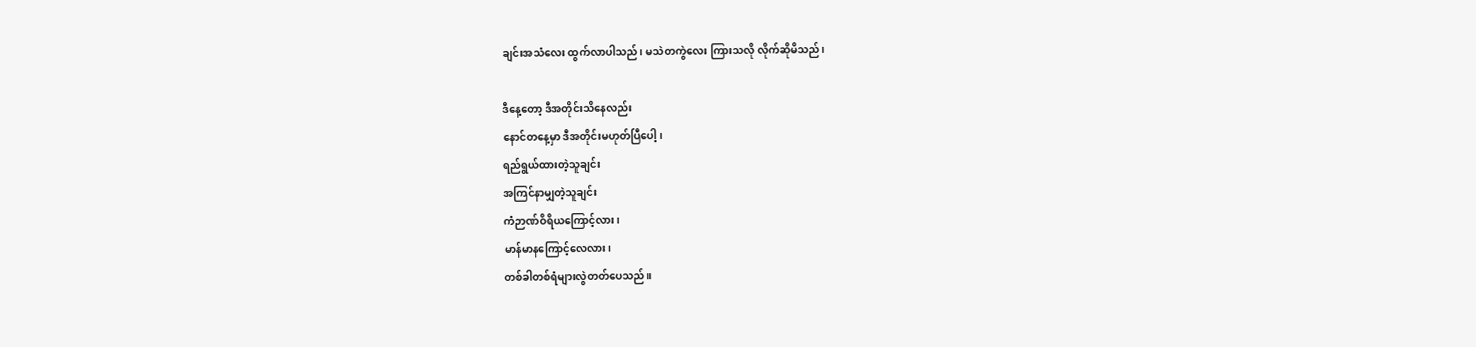ချင်းအသံလေး ထွက်လာပါသည်၊ မသဲတကွဲလေး ကြားသလို လိုက်ဆိုမိသည်၊

ဒီနေ့တော့ ဒီအတိုင်းသိနေလည်း
နောင်တနေ့မှာ ဒီအတိုင်းမဟုတ်ပြီပေါ့၊
ရည်ရွယ်ထားတဲ့သူချင်း
အကြင်နာမျှတဲ့သူချင်း
ကံဉာဏ်ဝိရိယကြောင့်လား၊
မာန်မာနကြောင့်လေလား၊
တစ်ခါတစ်ရံများလွဲတတ်ပေသည်။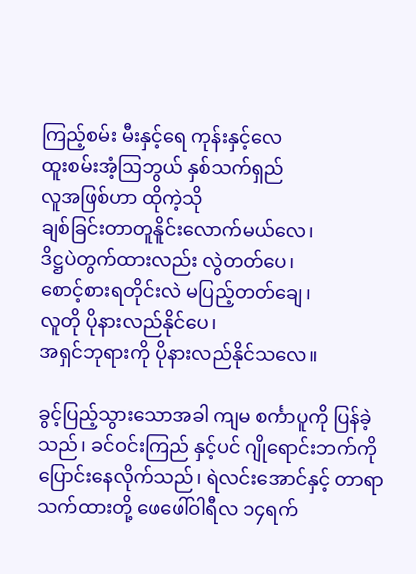ကြည့်စမ်း မီးနှင့်ရေ ကုန်းနှင့်လေ
ထူးစမ်းအံ့ဩဘွယ် နှစ်သက်ရှည်
လူအဖြစ်ဟာ ထိုကဲ့သို
ချစ်ခြင်းတာတူနိူင်းလောက်မယ်လေ၊
ဒိဋ္ဌပဲတွက်ထားလည်း လွဲတတ်ပေ၊
စောင့်စားရတိုင်းလဲ မပြည့်တတ်ချေ၊
လူတို ပိုနားလည်နိုင်ပေ၊
အရှင်ဘုရားကို ပိုနားလည်နိုင်သလေ။

ခွင့်ပြည့်သွားသောအခါ ကျမ စင်္ကာပူကို ပြန်ခဲ့သည်၊ ခင်ဝင်းကြည် နှင့်ပင် ဂျိုရောင်းဘက်ကို ပြောင်းနေလိုက်သည်၊ ရဲလင်းအောင်နှင့် တာရာသက်ထားတို့ ဖေဖေါ်ဝါရီလ ၁၄ရက်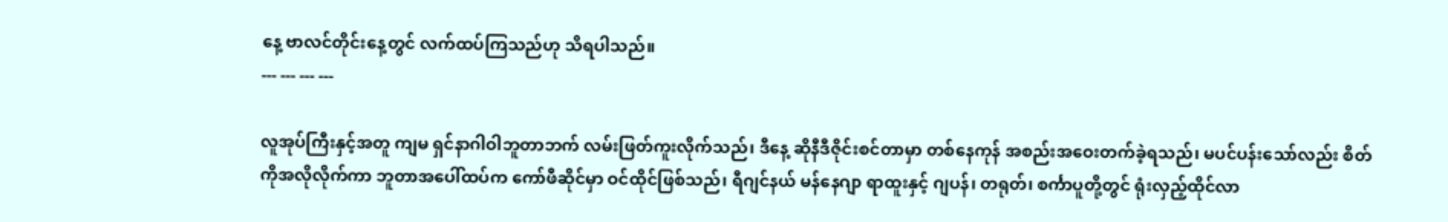နေ့ ဗာလင်တိုင်းနေ့တွင် လက်ထပ်ကြသည်ဟု သိရပါသည်။
--- --- --- ---

လူအုပ်ကြီးနှင့်အတူ ကျမ ရှင်နာဂါဝါဘူတာဘက် လမ်းဖြတ်ကူးလိုက်သည်၊ ဒီနေ့ ဆိုနီဒီဇိုင်းစင်တာမှာ တစ်နေကုန် အစည်းအဝေးတက်ခဲ့ရသည်၊ မပင်ပန်းသော်လည်း စိတ်ကိုအလိုလိုက်ကာ ဘူတာအပေါ်ထပ်က ကော်ဖီဆိုင်မှာ ဝင်ထိုင်ဖြစ်သည်၊ ရီဂျင်နယ် မန်နေဂျာ ရာထူးနှင့် ဂျပန်၊ တရုတ်၊ စင်္ကာပူတို့တွင် ရုံးလှည့်ထိုင်လာ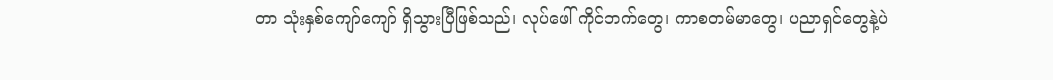တာ သုံးနှစ်ကျော်ကျော် ရှိသွားပြီဖြစ်သည်၊ လုပ်ဖေါ် ကိုင်ဘက်တွေ၊ ကာစတမ်မာတွေ၊ ပညာရှင်တွေနဲ့ပဲ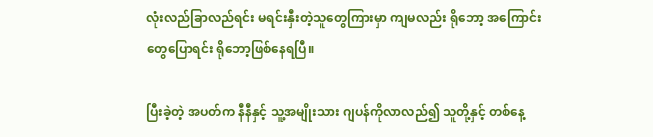လုံးလည်ခြာလည်ရင်း မရင်းနှီးတဲ့သူတွေကြားမှာ ကျမလည်း ရိုဘော့ အကြောင်းတွေပြောရင်း ရိုဘော့ဖြစ်နေရပြီ။

ပြီးခဲ့တဲ့ အပတ်က နီနီနှင့် သူ့အမျိုးသား ဂျပန်ကိုလာလည်၍ သူတို့နှင့် တစ်နေ့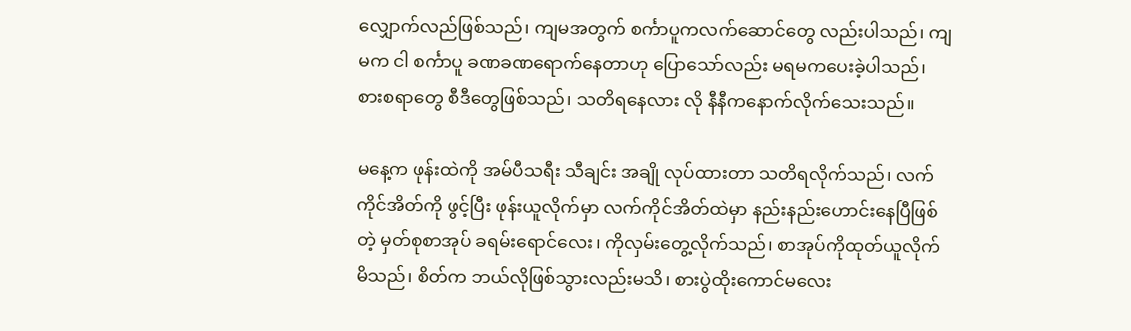လျှောက်လည်ဖြစ်သည်၊ ကျမအတွက် စင်္ကာပူကလက်ဆောင်တွေ လည်းပါသည်၊ ကျမက ငါ စင်္ကာပူ ခဏခဏရောက်နေတာဟု ပြောသော်လည်း မရမကပေးခဲ့ပါသည်၊ စားစရာတွေ စီဒီတွေဖြစ်သည်၊ သတိရနေလား လို နီနီကနောက်လိုက်သေးသည်။

မနေ့က ဖုန်းထဲကို အမ်ပီသရီး သီချင်း အချို လုပ်ထားတာ သတိရလိုက်သည်၊ လက်ကိုင်အိတ်ကို ဖွင့်ပြီး ဖုန်းယူလိုက်မှာ လက်ကိုင်အိတ်ထဲမှာ နည်းနည်းဟောင်းနေပြီဖြစ်တဲ့ မှတ်စုစာအုပ် ခရမ်းရောင်လေး၊ ကိုလှမ်းတွေ့လိုက်သည်၊ စာအုပ်ကိုထုတ်ယူလိုက်မိသည်၊ စိတ်က ဘယ်လိုဖြစ်သွားလည်းမသိ၊ စားပွဲထိုးကောင်မလေး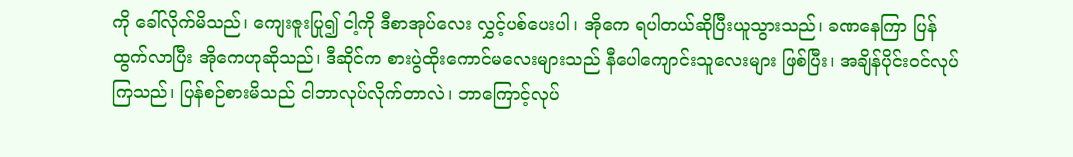ကို ခေါ်လိုက်မိသည်၊ ကျေးဇူးပြု၍ ငါ့ကို ဒီစာအုပ်လေး လွှင့်ပစ်ပေးပါ၊ အိုကေ ရပါတယ်ဆိုပြီးယူသွားသည်၊ ခဏနေကြာ ပြန်ထွက်လာပြီး အိုကေဟုဆိုသည်၊ ဒီဆိုင်က စားပွဲထိုးကောင်မလေးများသည် နီပေါကျောင်းသူလေးများ ဖြစ်ပြီး၊ အချိန်ပိုင်းဝင်လုပ်ကြသည်၊ ပြန်စဉ်စားမိသည် ငါဘာလုပ်လိုက်တာလဲ၊ ဘာကြောင့်လုပ်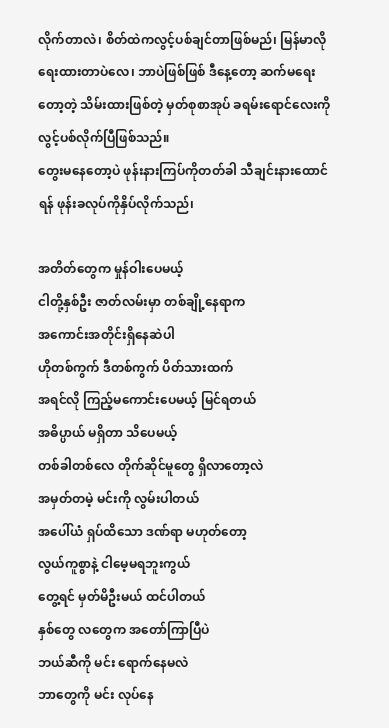လိုက်တာလဲ၊ စိတ်ထဲကလွင့်ပစ်ချင်တာဖြစ်မည်၊ မြန်မာလိုရေးထားတာပဲလေ၊ ဘာပဲဖြစ်ဖြစ် ဒီနေ့တော့ ဆက်မရေးတော့တဲ့ သိမ်းထားဖြစ်တဲ့ မှတ်စုစာအုပ် ခရမ်းရောင်လေးကို လွင့်ပစ်လိုက်ပြီဖြစ်သည်။
တွေးမနေတော့ပဲ ဖုန်းနားကြပ်ကိုတတ်ခါ သီချင်းနားထောင်ရန် ဖုန်းခလုပ်ကိုနှိပ်လိုက်သည်၊

အတိတ်တွေက မှုန်ဝါးပေမယ့်
ငါတို့နှစ်ဦး ဇာတ်လမ်းမှာ တစ်ချို့နေရာက
အကောင်းအတိုင်းရှိနေဆဲပါ
ဟိုတစ်ကွက် ဒီတစ်ကွက် ပိတ်သားထက်
အရင်လို ကြည့်မကောင်းပေမယ့် မြင်ရတယ်
အဓိပ္ပာယ် မရှိတာ သိပေမယ့်
တစ်ခါတစ်လေ တိုက်ဆိုင်မူတွေ ရှိလာတော့လဲ
အမှတ်တမဲ့ မင်းကို လွမ်းပါတယ်
အပေါ်ယံ ရှပ်ထိသော ဒဏ်ရာ မဟုတ်တော့
လွယ်ကူစွာနဲ့ ငါမေ့မရဘူးကွယ်
တွေ့ရင် မှတ်မိဦးမယ် ထင်ပါတယ်
နှစ်တွေ လတွေက အတော်ကြာပြီပဲ
ဘယ်ဆီကို မင်း ရောက်နေမလဲ
ဘာတွေကို မင်း လုပ်နေ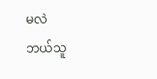မလဲ
ဘယ်သူ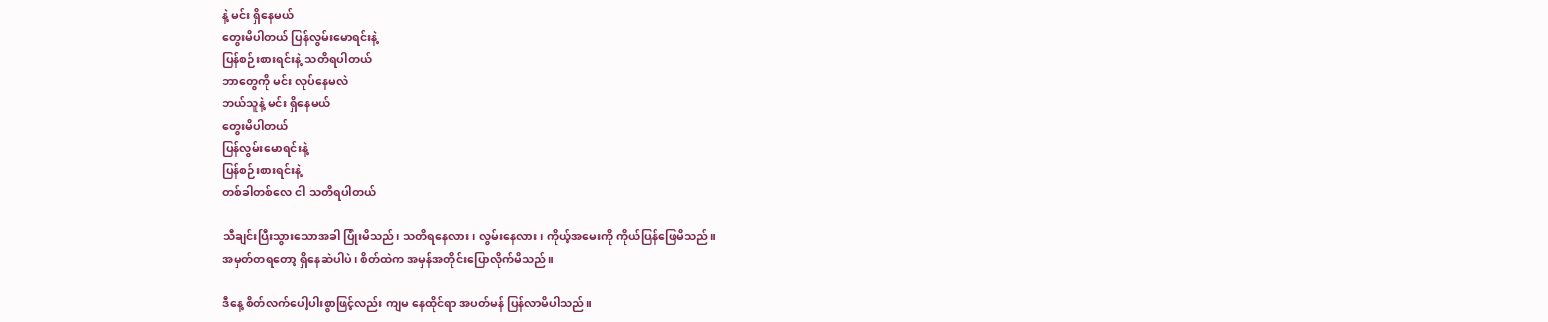နဲ့ မင်း ရှိနေမယ်
တွေးမိပါတယ် ပြန်လွမ်းမောရင်းနဲ့
ပြန်စဉ်းစားရင်းနဲ့ သတိရပါတယ်
ဘာတွေကို မင်း လုပ်နေမလဲ
ဘယ်သူနဲ့ မင်း ရှိနေမယ်
တွေးမိပါတယ်
ပြန်လွမ်းမောရင်းနဲ့
ပြန်စဉ်းစားရင်းနဲ့
တစ်ခါတစ်လေ ငါ သတိရပါတယ်

သီချင်းပြီးသွားသောအခါ ပြုံးမိသည်၊ သတိရနေလား၊ လွမ်းနေလား၊ ကိုယ့်အမေးကို ကိုယ်ပြန်ဖြေမိသည်။
အမှတ်တရတော့ ရှိနေဆဲပါပဲ၊ စိတ်ထဲက အမှန်အတိုင်းပြောလိုက်မိသည်။

ဒီနေ့ စိတ်လက်ပေါ့ပါးစွာဖြင့်လည်း ကျမ နေထိုင်ရာ အပတ်မန် ပြန်လာမိပါသည်။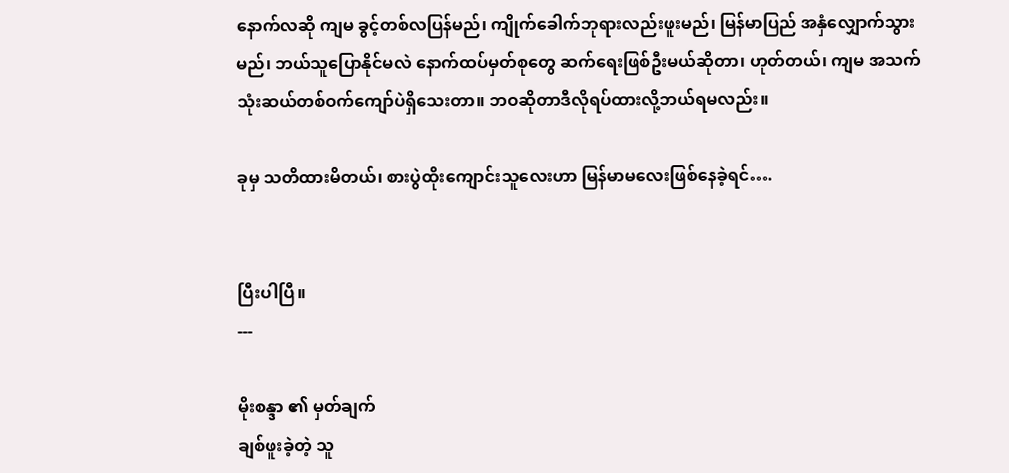နောက်လဆို ကျမ ခွင့်တစ်လပြန်မည်၊ ကျိုက်ခေါက်ဘုရားလည်းဖူးမည်၊ မြန်မာပြည် အနှံလျှောက်သွားမည်၊ ဘယ်သူပြောနိုင်မလဲ နောက်ထပ်မှတ်စုတွေ ဆက်ရေးဖြစ်ဦးမယ်ဆိုတာ၊ ဟုတ်တယ်၊ ကျမ အသက် သုံးဆယ်တစ်ဝက်ကျော်ပဲရှိသေးတာ။ ဘဝဆိုတာဒီလိုရပ်ထားလို့ဘယ်ရမလည်း။

ခုမှ သတိထားမိတယ်၊ စားပွဲထိုးကျောင်းသူလေးဟာ မြန်မာမလေးဖြစ်နေခဲ့ရင်….


ပြီးပါပြီ။
---

မိုးစန္ဒာ ၏ မှတ်ချက်
ချစ်ဖူးခဲ့တဲ့ သူ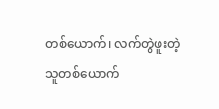တစ်ယောက်၊ လက်တွဲဖူးတဲ့ သူတစ်ယောက်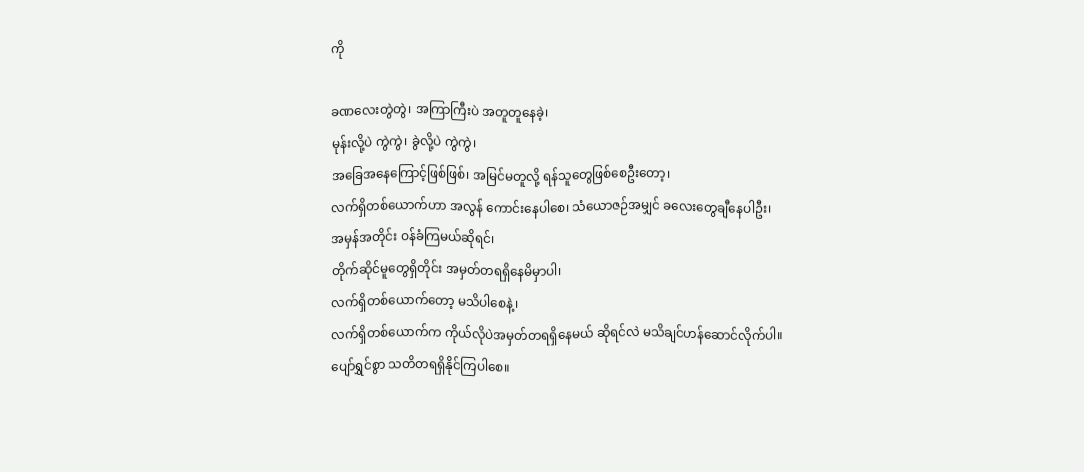ကို

ခဏလေးတွဲတွဲ၊ အကြာကြီးပဲ အတူတူနေခဲ့၊
မုန်းလို့ပဲ ကွဲကွဲ၊ ခွဲလို့ပဲ ကွဲကွဲ၊
အခြေအနေကြောင့်ဖြစ်ဖြစ်၊ အမြင်မတူလို့ ရန်သူတွေဖြစ်စေဦးတော့၊
လက်ရှိတစ်ယောက်ဟာ အလွန် ကောင်းနေပါစေ၊ သံယောဇဉ်အမျှင် ခလေးတွေချီနေပါဦး၊
အမှန်အတိုင်း ဝန်ခံကြမယ်ဆိုရင်၊
တိုက်ဆိုင်မူတွေရှိတိုင်း အမှတ်တရရှိနေမိမှာပါ၊
လက်ရှိတစ်ယောက်တော့ မသိပါစေနဲ့၊
လက်ရှိတစ်ယောက်က ကိုယ်လိုပဲအမှတ်တရရှိနေမယ် ဆိုရင်လဲ မသိချင်ဟန်ဆောင်လိုက်ပါ။
ပျော်ရွှင်စွာ သတိတရရှိနိုင်ကြပါစေ။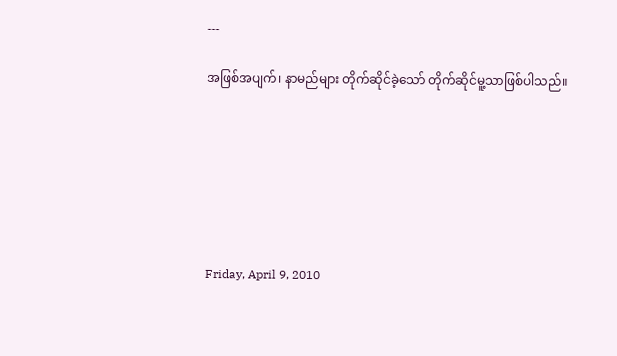---

အဖြစ်အပျက်၊ နာမည်များ တိုက်ဆိုင်ခဲ့သော် တိုက်ဆိုင်မူ့သာဖြစ်ပါသည်။







Friday, April 9, 2010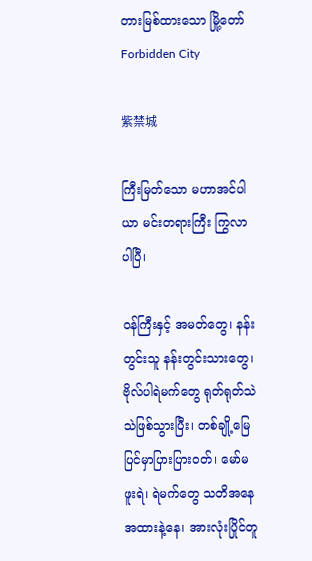တားမြစ်ထားသော မြို့တော် Forbidden City

紫禁城

ကြီးမြတ်သော မဟာအင်ပါယာ မင်းတရားကြီး ကြွလာပါပြီ၊

ဝန်ကြီးနှင့် အမတ်တွေ၊ နန်းတွင်းသူ နန်းတွင်းသားတွေ၊ ဗိုလ်ပါရဲမက်တွေ ရုတ်ရုတ်သဲသဲဖြစ်သွားပြီး၊ တစ်ချို့မြေပြင်မှာပြားပြားဝတ်၊ မော်မဖူးရဲ၊ ရဲမက်တွေ သတိအနေအထားနဲ့နေ၊ အားလုံးပြိုင်တူ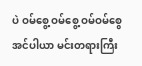ပဲ ဝမ်စွေ့ ဝမ်စွေ့ ဝမ်ဝမ်စွေ အင်ပါယာ မင်းတရားကြီး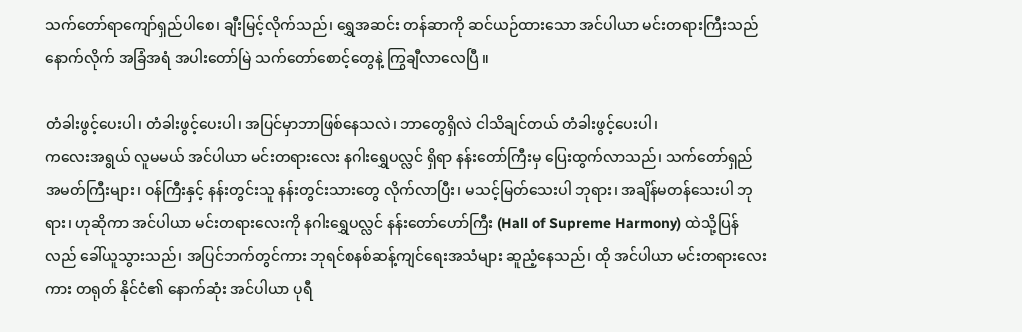သက်တော်ရာကျော်ရှည်ပါစေ၊ ချီးမြင့်လိုက်သည်၊ ရွှေအဆင်း တန်ဆာကို ဆင်ယဉ်ထားသော အင်ပါယာ မင်းတရားကြီးသည် နောက်လိုက် အခြံအရံ အပါးတော်မြဲ သက်တော်စောင့်တွေနဲ့ ကြွချီလာလေပြီ ။

တံခါးဖွင့်ပေးပါ၊ တံခါးဖွင့်ပေးပါ၊ အပြင်မှာဘာဖြစ်နေသလဲ၊ ဘာတွေရှိလဲ ငါသိချင်တယ် တံခါးဖွင့်ပေးပါ၊
ကလေးအရွယ် လူမမယ် အင်ပါယာ မင်းတရားလေး နဂါးရွှေပလ္လင် ရှိရာ နန်းတော်ကြီးမှ ပြေးထွက်လာသည်၊ သက်တော်ရှည် အမတ်ကြီးများ၊ ဝန်ကြီးနှင့် နန်းတွင်းသူ နန်းတွင်းသားတွေ လိုက်လာပြီး၊ မသင့်မြတ်သေးပါ ဘုရား၊ အချိန်မတန်သေးပါ ဘုရား၊ ဟုဆိုကာ အင်ပါယာ မင်းတရားလေးကို နဂါးရွှေပလ္လင် နန်းတော်ဟော်ကြီး (Hall of Supreme Harmony) ထဲသို့ပြန်လည် ခေါ်ယူသွားသည်၊ အပြင်ဘက်တွင်ကား ဘုရင်စနစ်ဆန့်ကျင်ရေးအသံများ ဆူညံ့နေသည်၊ ထို အင်ပါယာ မင်းတရားလေးကား တရုတ် နိုင်ငံ၏ နောက်ဆုံး အင်ပါယာ ပုရီ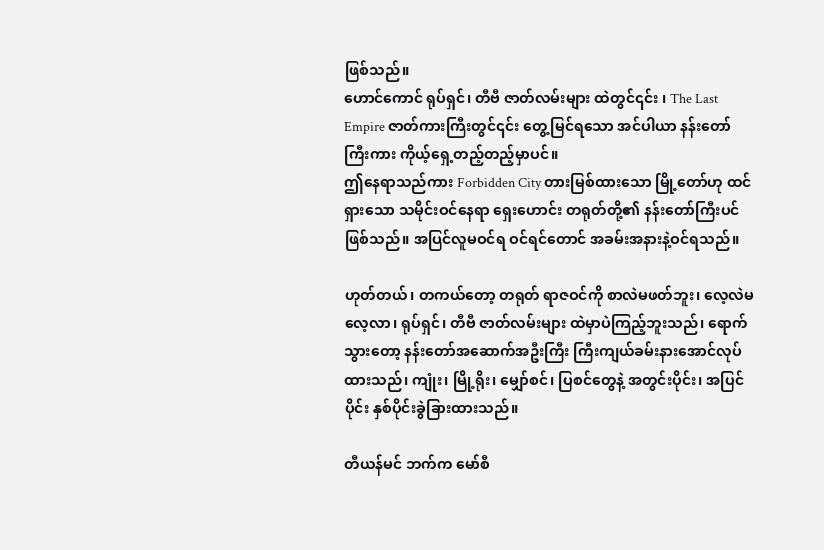ဖြစ်သည်။
ဟောင်ကောင် ရုပ်ရှင်၊ တီဗီ ဇာတ်လမ်းများ ထဲတွင်၎င်း ၊ The Last Empire ဇာတ်ကားကြီးတွင်၎င်း တွေ့မြင်ရသော အင်ပါယာ နန်းတော်ကြီးကား ကိုယ့်ရှေ့တည့်တည့်မှာပင်။
ဤနေရာသည်ကား Forbidden City တားမြစ်ထားသော မြို့တော်ဟု ထင်ရှားသော သမိုင်းဝင်နေရာ ရှေးဟောင်း တရုတ်တို့၏ နန်းတော်ကြီးပင်ဖြစ်သည်။ အပြင်လူမဝင်ရ ဝင်ရင်တောင် အခမ်းအနားနဲ့ဝင်ရသည်။

ဟုတ်တယ်၊ တကယ်တော့ တရုတ် ရာဇဝင်ကို စာလဲမဖတ်ဘူး၊ လေ့လဲမလေ့လာ၊ ရုပ်ရှင်၊ တီဗီ ဇာတ်လမ်းများ ထဲမှာပဲကြည့်ဘူးသည်၊ ရောက်သွားတော့ နန်းတော်အဆောက်အဦးကြီး ကြီးကျယ်ခမ်းနားအောင်လုပ်ထားသည်၊ ကျုံး၊ မြို့ရိုး၊ မျှော်စင်၊ ပြစင်တွေနဲ့ အတွင်းပိုင်း၊ အပြင်ပိုင်း နှစ်ပိုင်းခွဲခြားထားသည်။

တီယန်မင် ဘက်က မော်စီ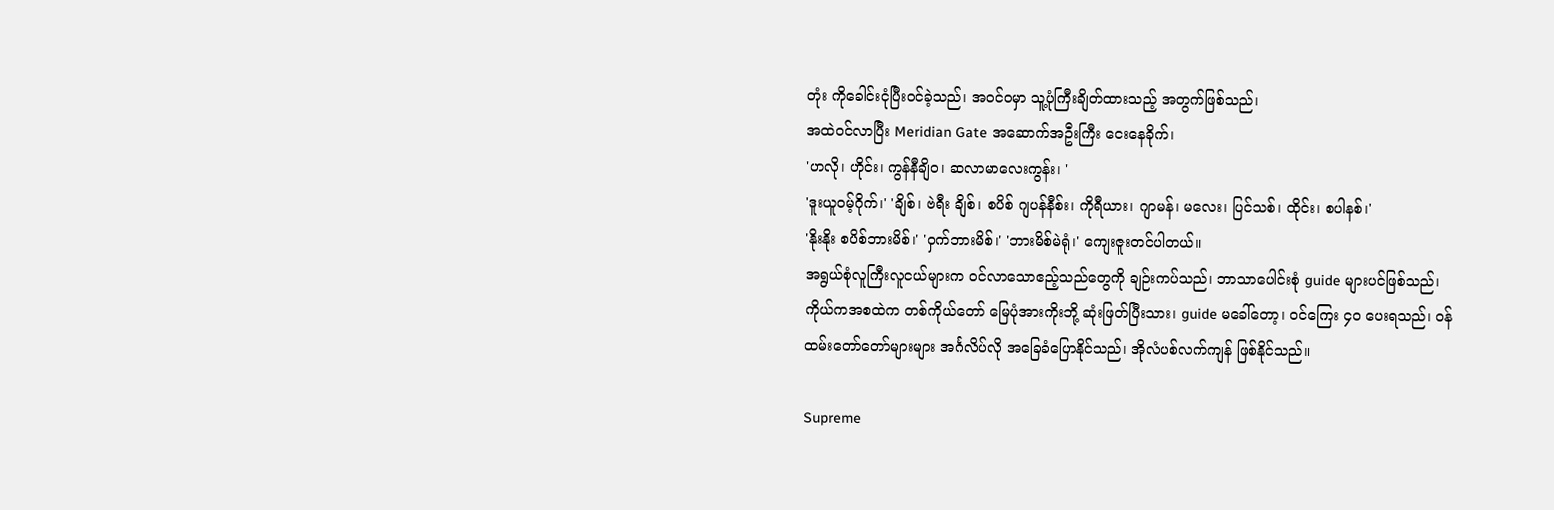တုံး ကိုခေါင်းငုံပြီးဝင်ခဲ့သည်၊ အဝင်ဝမှာ သူ့ပုံကြီးချိတ်ထားသည့် အတွက်ဖြစ်သည်၊
အထဲဝင်လာပြီး Meridian Gate အဆောက်အဦးကြီး ငေးနေခိုက်၊
'ဟလို၊ ဟိုင်း၊ ကွန်နီချိဝ၊ ဆလာမာလေးကွန်း၊ '
'ဒူးယူဝမ့်ဂိုက်၊' 'ချိစ်၊ ဗဲရီး ချိစ်၊ စပိစ် ဂျပန်နီစ်း၊ ကိုရီယား၊ ဂျာမန်၊ မလေး၊ ပြင်သစ်၊ ထိုင်း၊ စပါနစ်၊'
'နိုးနိုး စပိစ်ဘားမိစ်၊' 'ဝှက်ဘားမိစ်၊' 'ဘားမိစ်မဲရုံ၊' ကျေးဇူးတင်ပါတယ်။
အရွယ်စုံလူကြီးလူငယ်များက ဝင်လာသောဧည့်သည်တွေကို ချဉ်းကပ်သည်၊ ဘာသာပေါင်းစုံ guide များပင်ဖြစ်သည်၊ ကိုယ်ကအစထဲက တစ်ကိုယ်တော် မြေပုံအားကိုးဘို့ ဆုံးဖြတ်ပြီးသား၊ guide မခေါ်တော့၊ ဝင်ကြေး ၄၀ ပေးရသည်၊ ဝန်ထမ်းတော်တော်များများ အင်္ဂလိပ်လို အခြေခံပြောနိုင်သည်၊ အိုလံပစ်လက်ကျန် ဖြစ်နိုင်သည်။

Supreme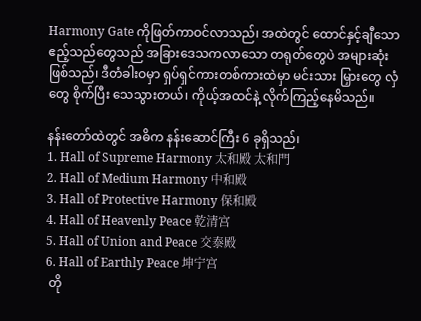Harmony Gate ကိုဖြတ်ကာဝင်လာသည်၊ အထဲတွင် ထောင်နှင့်ချီသော ဧည့်သည်တွေသည် အခြားဒေသကလာသော တရုတ်တွေပဲ အများဆုံးဖြစ်သည်၊ ဒီတံခါးဝမှာ ရှပ်ရှင်ကားတစ်ကားထဲမှာ မင်းသား မြှားတွေ လှံတွေ စိုက်ပြီး သေသွားတယ်၊ ကိုယ့်အထင်နဲ့ လိုက်ကြည့်နေမိသည်။

နန်းတော်ထဲတွင် အဓိက နန်းဆောင်ကြီး 6 ခုရှိသည်၊
1. Hall of Supreme Harmony 太和殿 太和門
2. Hall of Medium Harmony 中和殿
3. Hall of Protective Harmony 保和殿
4. Hall of Heavenly Peace 乾清宫
5. Hall of Union and Peace 交泰殿
6. Hall of Earthly Peace 坤宁宫
 တို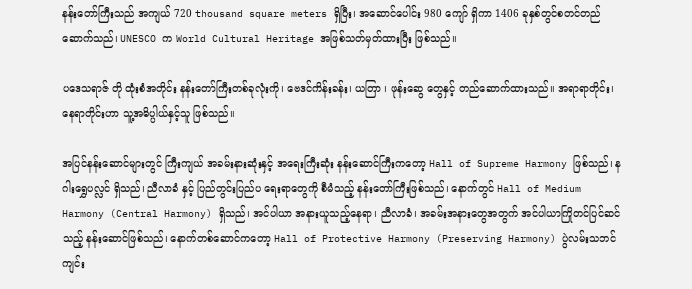နန်းတော်ကြီးသည် အကျယ် 720 thousand square meters ရှိပြီး၊ အဆောင်ပေါင်း 980 ကျော် ရှိကာ 1406 ခုနှစ်တွင်စတင်တည်ဆောက်သည်၊ UNESCO က World Cultural Heritage အဖြစ်သတ်မှတ်ထားပြီး ဖြစ်သည်။

ပဒေသရာဇ် တို ထုံးစံအတိုင်း နန်းတော်ကြီးတစ်ခုလုံးကို၊ ဗေဒင်ကိန်းခန်း၊ ယတြာ ၊ ဖုန်းဆွေ တွေနှင့် တည်ဆောက်ထားသည်။ အရာရာတိုင်း၊ နေရာတိုင်းဟာ သူ့အဓိပ္ပါယ်နှင့်သူ ဖြစ်သည်။

အပြင်နန်းဆောင်များတွင် ကြီးကျယ် အခမ်းနားဆုံးနှင့် အရေးကြီးဆုံး နန်းဆောင်ကြီးကတော့ Hall of Supreme Harmony ဖြစ်သည်၊ နဂါးရွှေပလ္လင် ရှိသည်၊ ညီလာခံ နှင့် ပြည်တွင်းပြည်ပ ရေးရာတွေကို စီမံသည့် နန်းတော်ကြီးဖြစ်သည်၊ နောက်တွင် Hall of Medium Harmony (Central Harmony) ရှိသည်၊ အင်ပါယာ အနားယူသည့်နေရာ၊ ညီလာခံ၊ အခမ်းအနားတွေအတွက် အင်ပါယာကြိုတင်ပြင်ဆင်သည့် နန်းဆောင်ဖြစ်သည်၊ နောက်တစ်ဆောင်ကတော့ Hall of Protective Harmony (Preserving Harmony) ပွဲလမ်းသဘင်ကျင်း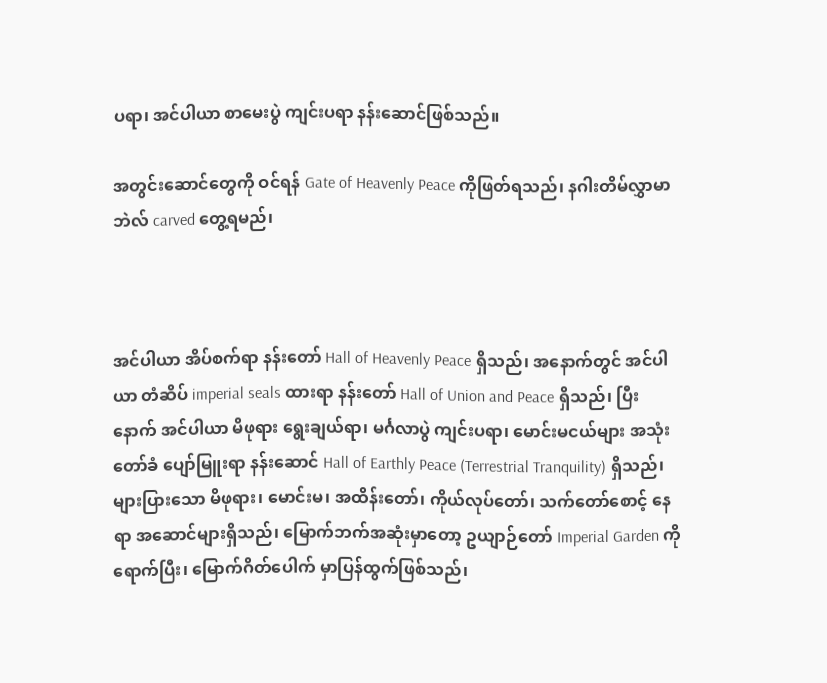ပရာ၊ အင်ပါယာ စာမေးပွဲ ကျင်းပရာ နန်းဆောင်ဖြစ်သည်။

အတွင်းဆောင်တွေကို ဝင်ရန် Gate of Heavenly Peace ကိုဖြတ်ရသည်၊ နဂါးတိမ်လွှာမာဘဲလ် carved တွေ့ရမည်၊



အင်ပါယာ အိပ်စက်ရာ နန်းတော် Hall of Heavenly Peace ရှိသည်၊ အနောက်တွင် အင်ပါယာ တံဆိပ် imperial seals ထားရာ နန်းတော် Hall of Union and Peace ရှိသည်၊ ပြီးနောက် အင်ပါယာ မိဖုရား ရွေးချယ်ရာ၊ မင်္ဂလာပွဲ ကျင်းပရာ၊ မောင်းမငယ်များ အသုံးတော်ခံ ပျော်မြူးရာ နန်းဆောင် Hall of Earthly Peace (Terrestrial Tranquility) ရှိသည်၊ များပြားသော မိဖုရား၊ မောင်းမ၊ အထိန်းတော်၊ ကိုယ်လုပ်တော်၊ သက်တော်စောင့် နေရာ အဆောင်များရှိသည်၊ မြောက်ဘက်အဆုံးမှာတော့ ဥယျာဉ်တော် Imperial Garden ကို ရောက်ပြီး၊ မြောက်ဂိတ်ပေါက် မှာပြန်ထွက်ဖြစ်သည်၊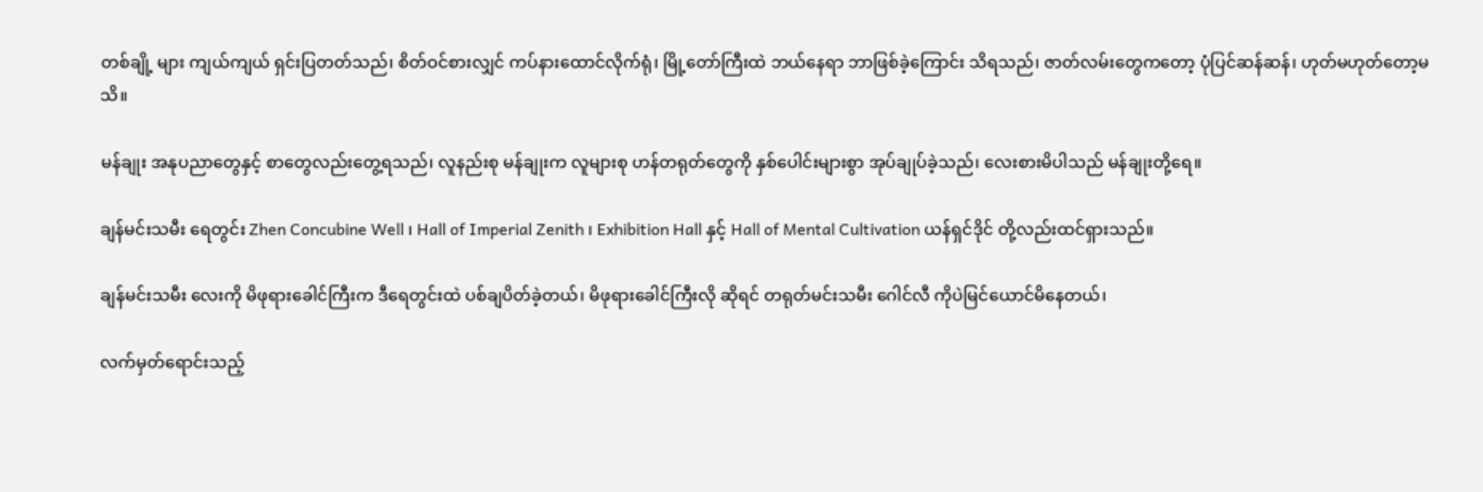တစ်ချို့ များ ကျယ်ကျယ် ရှင်းပြတတ်သည်၊ စိတ်ဝင်စားလျှင် ကပ်နားထောင်လိုက်ရုံ၊ မြို့တော်ကြီးထဲ ဘယ်နေရာ ဘာဖြစ်ခဲ့ကြောင်း သိရသည်၊ ဇာတ်လမ်းတွေကတော့ ပုံပြင်ဆန်ဆန်၊ ဟုတ်မဟုတ်တော့မသိ။

မန်ချုး အနုပညာတွေနှင့် စာတွေလည်းတွေ့ရသည်၊ လူနည်းစု မန်ချုးက လူများစု ဟန်တရုတ်တွေကို နှစ်ပေါင်းများစွာ အုပ်ချုပ်ခဲ့သည်၊ လေးစားမိပါသည် မန်ချုးတို့ရေ။

ချန်မင်းသမီး ရေတွင်း Zhen Concubine Well ၊ Hall of Imperial Zenith ၊ Exhibition Hall နှင့် Hall of Mental Cultivation ယန်ရှင်ဒိုင် တို့လည်းထင်ရှားသည်။

ချန်မင်းသမီး လေးကို မိဖုရားခေါင်ကြီးက ဒီရေတွင်းထဲ ပစ်ချပိတ်ခဲ့တယ်၊ မိဖုရားခေါင်ကြီးလို ဆိုရင် တရုတ်မင်းသမီး ဂေါင်လီ ကိုပဲမြင်ယောင်မိနေတယ်၊

လက်မှတ်ရောင်းသည့်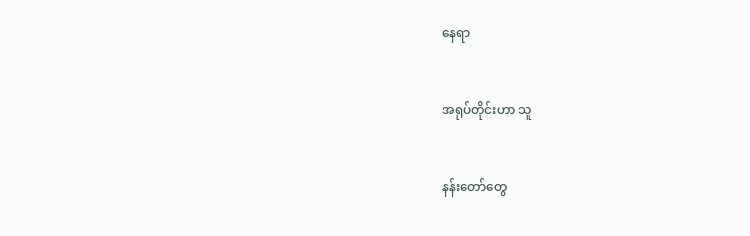နေရာ


အရုပ်တိုင်းဟာ သူ


နန်းတော်တွေ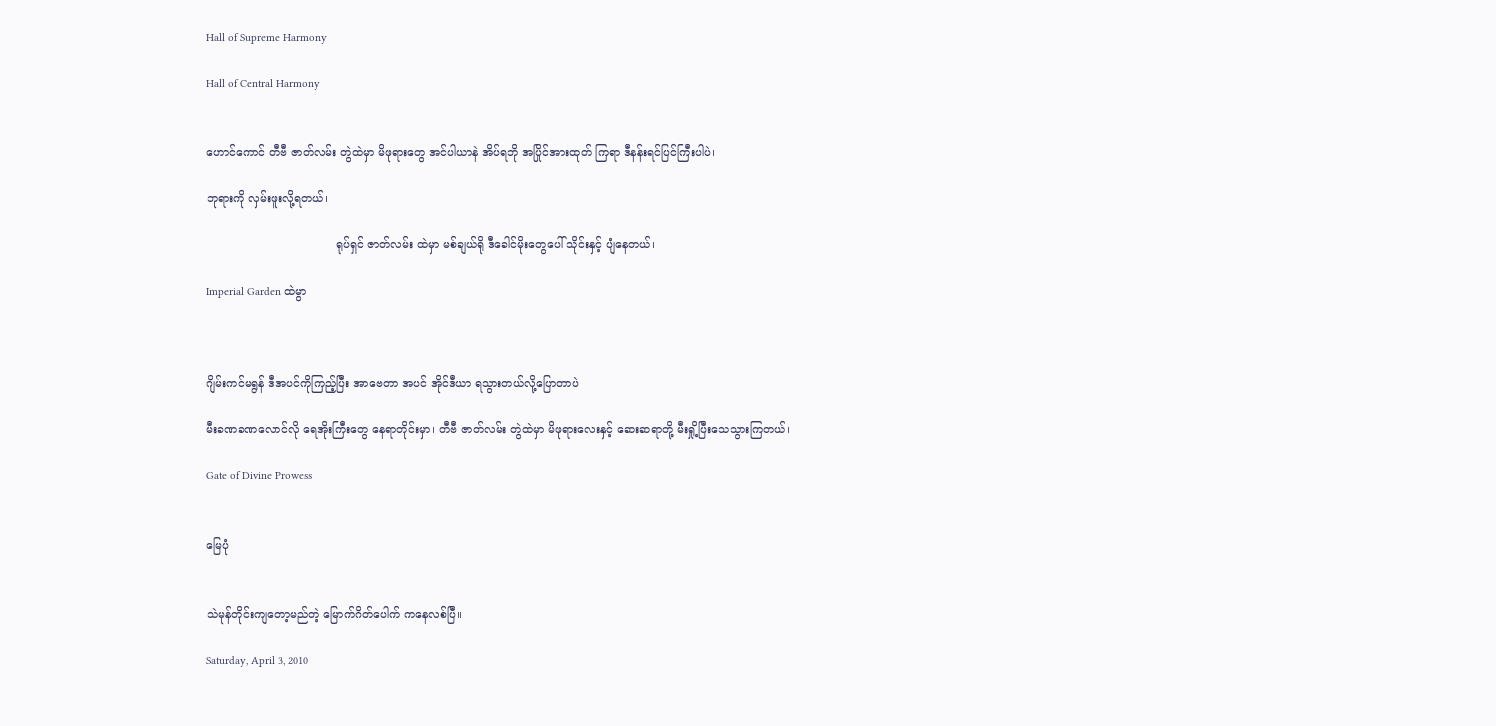Hall of Supreme Harmony

Hall of Central Harmony


ဟောင်ကောင် တီဗီ ဇာတ်လမ်း တွဲထဲမှာ မိဖုရားတွေ အင်ပါယာနဲ အိပ်ရဘို အပြိုင်အားထုတ် ကြရာ ဒီနန်းရင်ပြင်ကြီးပါပဲ၊

ဘုရားကို လှမ်းဖူးလို့ရတယ်၊

                                    ရုပ်ရှင် ဇာတ်လမ်း ထဲမှာ မစ်ချယ်ရို ဒီခေါင်မိုးတွေပေါ် သိုင်းနှင့် ပျံနေတယ်၊

Imperial Garden ထဲမွာ



ဂျိမ်းကင်မရွန် ဒီအပင်ကိုကြည့်ပြီး အာဗေတာ အပင် အိုင်ဒီယာ ရသွားတယ်လို့ပြောတာပဲ

မီးခဏခဏလောင်လို ရေအိုးကြီးတွေ နေရာတိုင်းမှာ၊ တီဗီ ဇာတ်လမ်း တွဲထဲမှာ မိဖုရားလေးနှင့် ဆေးဆရာတို့ မီးရှို့ပြီးသေသွားကြတယ်၊

Gate of Divine Prowess


မြေပုံ


သဲမုန်တိုင်းကျတော့မည်တဲ့ မြောက်ဂိတ်ပေါက် ကနေလစ်ပြီ။

Saturday, April 3, 2010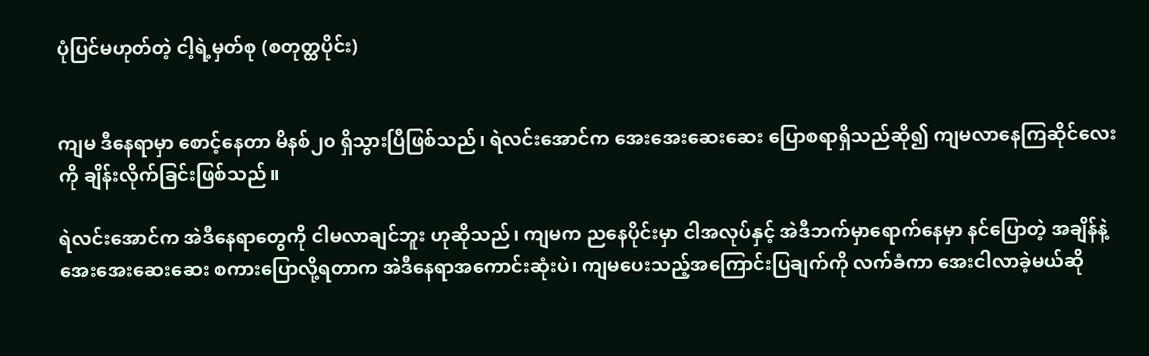ပုံပြင်မဟုတ်တဲ့ ငါ့ရဲ့မှတ်စု (စတုတ္ထပိုင်း)


ကျမ ဒီနေရာမှာ စောင့်နေတာ မိနစ်၂၀ ရှိသွားပြီဖြစ်သည်၊ ရဲလင်းအောင်က အေးအေးဆေးဆေး ပြောစရာရှိသည်ဆို၍ ကျမလာနေကြဆိုင်လေးကို ချိန်းလိုက်ခြင်းဖြစ်သည်။

ရဲလင်းအောင်က အဲဒီနေရာတွေကို ငါမလာချင်ဘူး ဟုဆိုသည်၊ ကျမက ညနေပိုင်းမှာ ငါအလုပ်နှင့် အဲဒီဘက်မှာရောက်နေမှာ နင်ပြောတဲ့ အချိန်နဲ့ အေးအေးဆေးဆေး စကားပြောလို့ရတာက အဲဒီနေရာအကောင်းဆုံးပဲ၊ ကျမပေးသည့်အကြောင်းပြချက်ကို လက်ခံကာ အေးငါလာခဲ့မယ်ဆို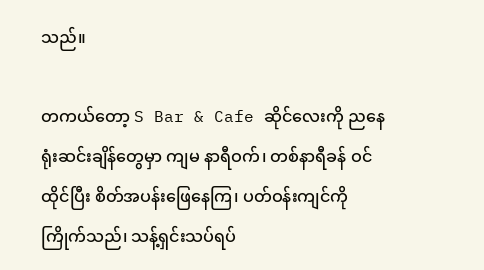သည်။

တကယ်တော့ S Bar & Cafe ဆိုင်လေးကို ညနေရုံးဆင်းချိန်တွေမှာ ကျမ နာရီဝက်၊ တစ်နာရီခန် ဝင်ထိုင်ပြီး စိတ်အပန်းဖြေနေကြ၊ ပတ်ဝန်းကျင်ကိုကြိုက်သည်၊ သန့်ရှင်းသပ်ရပ်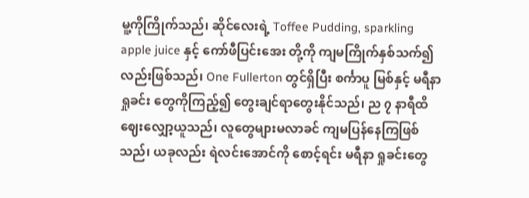မူ့ကိုကြိုက်သည်၊ ဆိုင်လေးရဲ့ Toffee Pudding, sparkling apple juice နှင့် ကော်ဖီပြင်းအေး တို့ကို ကျမကြိုက်နှစ်သက်၍လည်းဖြစ်သည်၊ One Fullerton တွင်ရှိပြီး စင်္ကာပူ မြစ်နှင့် မရီနာရှုခင်း တွေကိုကြည့်၍ တွေးချင်ရာတွေးနိုင်သည်၊ ည ၇ နာရီထိ ဈေးလျှော့ယူသည်၊ လူတွေများမလာခင် ကျမပြန်နေကြဖြစ်သည်၊ ယခုလည်း ရဲလင်းအောင်ကို စောင့်ရင်း မရီနာ ရှုခင်းတွေ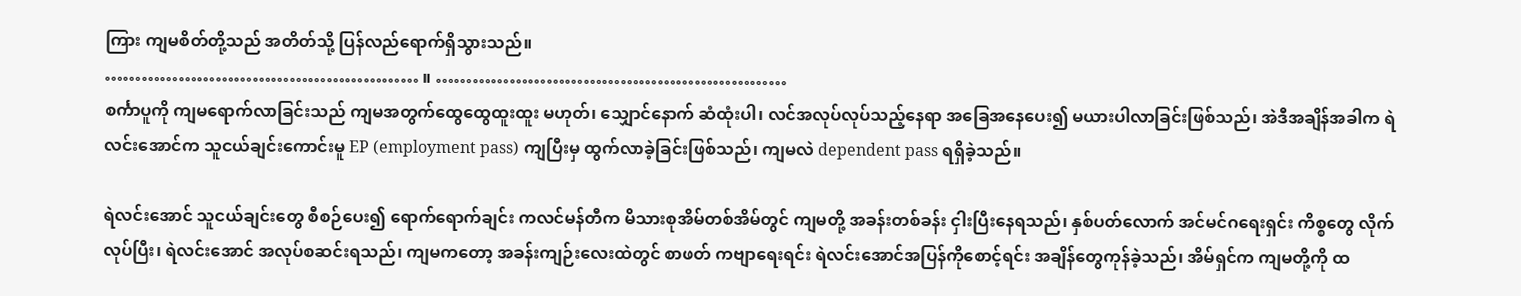ကြား ကျမစိတ်တို့သည် အတိတ်သို့ ပြန်လည်ရောက်ရှိသွားသည်။
…………………………………………… ။ …………………………………………………
စင်္ကာပူကို ကျမရောက်လာခြင်းသည် ကျမအတွက်ထွေထွေထူးထူး မဟုတ်၊ သျှောင်နောက် ဆံထုံးပါ၊ လင်အလုပ်လုပ်သည့်နေရာ အခြေအနေပေး၍ မယားပါလာခြင်းဖြစ်သည်၊ အဲဒီအချိန်အခါက ရဲလင်းအောင်က သူငယ်ချင်းကောင်းမူ EP (employment pass) ကျပြီးမှ ထွက်လာခဲ့ခြင်းဖြစ်သည်၊ ကျမလဲ dependent pass ရရှိခဲ့သည်။

ရဲလင်းအောင် သူငယ်ချင်းတွေ စီစဉ်ပေး၍ ရောက်ရောက်ချင်း ကလင်မန်တီက မိသားစုအိမ်တစ်အိမ်တွင် ကျမတို့ အခန်းတစ်ခန်း ငှါးပြီးနေရသည်၊ နှစ်ပတ်လောက် အင်မင်ဂရေးရှင်း ကိစ္စတွေ လိုက်လုပ်ပြီး၊ ရဲလင်းအောင် အလုပ်စဆင်းရသည်၊ ကျမကတော့ အခန်းကျဉ်းလေးထဲတွင် စာဖတ် ကဗျာရေးရင်း ရဲလင်းအောင်အပြန်ကိုစောင့်ရင်း အချိန်တွေကုန်ခဲ့သည်၊ အိမ်ရှင်က ကျမတို့ကို ထ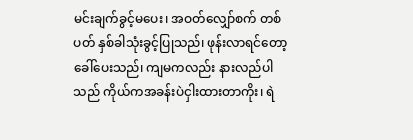မင်းချက်ခွင့်မပေး၊ အဝတ်လျှော်စက် တစ်ပတ် နှစ်ခါသုံးခွင့်ပြုသည်၊ ဖုန်းလာရင်တော့ ခေါ်ပေးသည်၊ ကျမကလည်း နားလည်ပါသည် ကိုယ်ကအခန်းပဲငှါးထားတာကိုး၊ ရဲ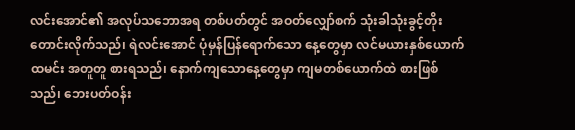လင်းအောင်၏ အလုပ်သဘောအရ တစ်ပတ်တွင် အဝတ်လျှော်စက် သုံးခါသုံးခွင့်တိုးတောင်းလိုက်သည်၊ ရဲလင်းအောင် ပုံမှန်ပြန်ရောက်သော နေ့တွေမှာ လင်မယားနှစ်ယောက် ထမင်း အတူတူ စားရသည်၊ နောက်ကျသောနေ့တွေမှာ ကျမတစ်ယောက်ထဲ စားဖြစ်သည်၊ ဘေးပတ်ဝန်း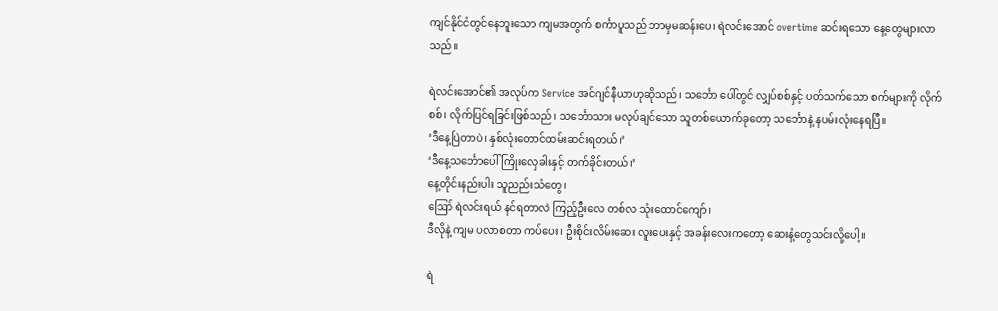ကျင်နိုင်ငံတွင်နေဘူးသော ကျမအတွက် စင်္ကာပူသည် ဘာမှမဆန်းပေ၊ ရဲလင်းအောင် overtime ဆင်းရသော နေ့တွေများလာသည်။

ရဲလင်းအောင်၏ အလုပ်က Service အင်ဂျင်နီယာဟုဆိုသည်၊ သင်္ဘော ပေါ်တွင် လျှပ်စစ်နှင့် ပတ်သက်သော စက်များကို လိုက်စစ်၊ လိုက်ပြင်ရခြင်းဖြစ်သည်၊ သင်္ဘောသား မလုပ်ချင်သော သူတစ်ယောက်ခုတော့ သင်္ဘောနဲ့ နပမ်းလုံးနေရပြီ။
‘ဒီနေ့ပြဲတာပဲ၊ နှစ်လုံးတောင်ထမ်းဆင်းရတယ်၊’
‘ဒီနေ့သင်္ဘောပေါ်ကြိုးလှေခါးနှင့် တက်ခိုင်းတယ်၊’
နေ့တိုင်းနည်းပါး သူညည်းသံတွေ၊
ဪ ရဲလင်းရယ် နင်ရတာလဲ ကြည့်ဦးလေ တစ်လ သုံးထောင်ကျော်၊
ဒီလိုနဲ့ ကျမ ပလာစတာ ကပ်ပေး၊ ဦးစိုင်းလိမ်းဆေး လူးပေးနှင့် အခန်းလေးကတော့ ဆေးနံ့တွေသင်းလို့ပေါ့။

ရဲ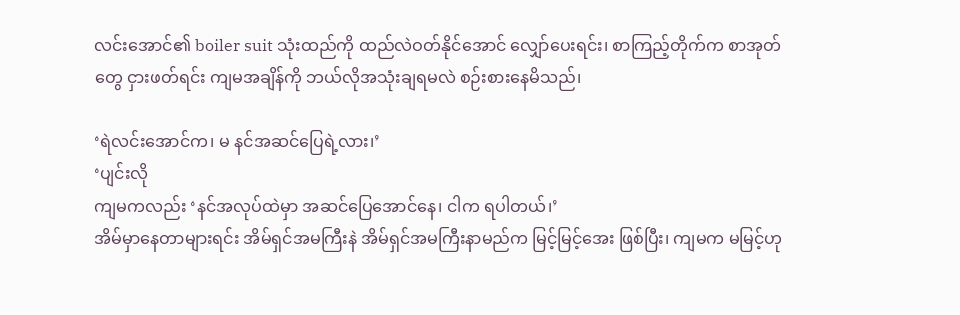လင်းအောင်၏ boiler suit သုံးထည်ကို ထည်လဲဝတ်နိုင်အောင် လျှော်ပေးရင်း၊ စာကြည့်တိုက်က စာအုတ်တွေ ငှားဖတ်ရင်း ကျမအချိန်ကို ဘယ်လိုအသုံးချရမလဲ စဉ်းစားနေမိသည်၊

‘ရဲလင်းအောင်က၊ မ နင်အဆင်ပြေရဲ့လား၊’
‘ပျင်းလို
ကျမကလည်း ‘နင်အလုပ်ထဲမှာ အဆင်ပြေအောင်နေ၊ ငါက ရပါတယ်၊’
အိမ်မှာနေတာများရင်း အိမ်ရှင်အမကြီးနဲ အိမ်ရှင်အမကြီးနာမည်က မြင့်မြင့်အေး ဖြစ်ပြီး၊ ကျမက မမြင့်ဟု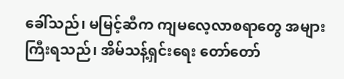ခေါ်သည်၊ မမြင့်ဆီက ကျမလေ့လာစရာတွေ အများကြီးရသည်၊ အိမ်သန့်ရှင်းရေး တော်တော်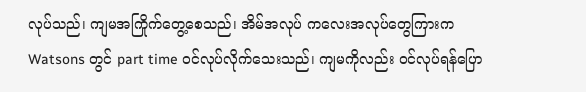လုပ်သည်၊ ကျမအကြိုက်တွေ့စေသည်၊ အိမ်အလုပ် ကလေးအလုပ်တွေကြားက Watsons တွင် part time ဝင်လုပ်လိုက်သေးသည်၊ ကျမကိုလည်း ဝင်လုပ်ရန်ပြော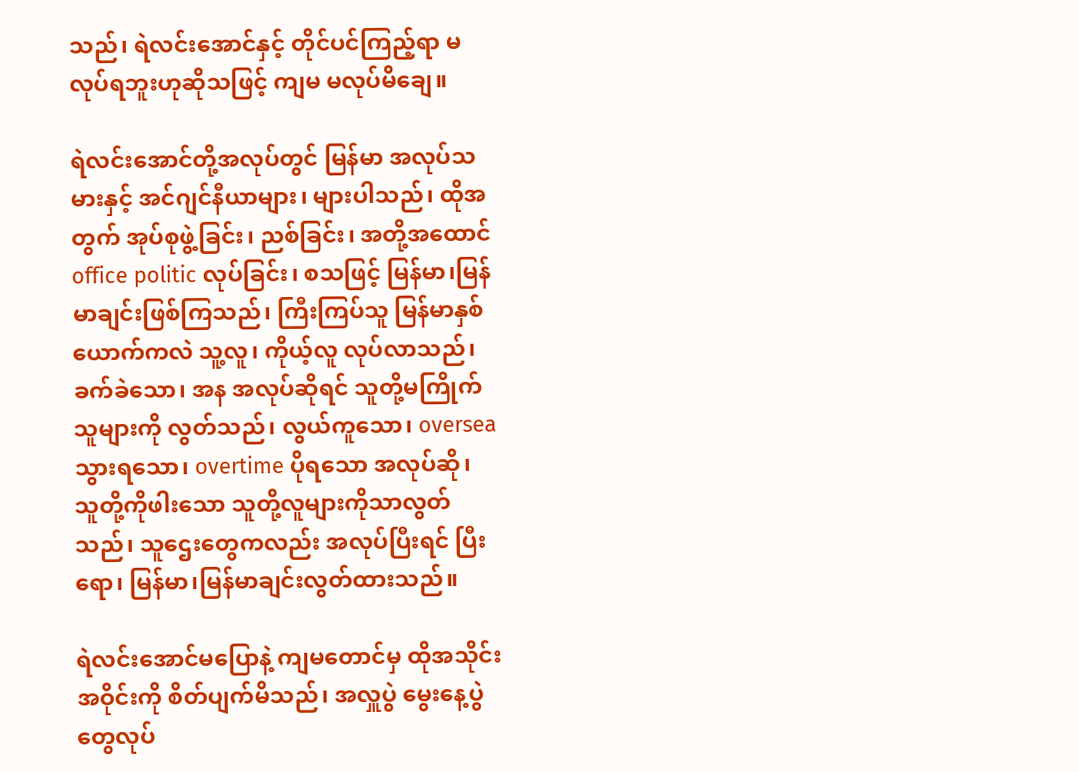သည်၊ ရဲလင်းအောင်နှင့် တိုင်ပင်ကြည့်ရာ မလုပ်ရဘူးဟုဆိုသဖြင့် ကျမ မလုပ်မိချေ။

ရဲလင်းအောင်တို့အလုပ်တွင် မြန်မာ အလုပ်သမားနှင့် အင်ဂျင်နီယာများ၊ များပါသည်၊ ထိုအတွက် အုပ်စုဖွဲ့ခြင်း၊ ညစ်ခြင်း၊ အတို့အထောင် office politic လုပ်ခြင်း၊ စသဖြင့် မြန်မာ၊မြန်မာချင်းဖြစ်ကြသည်၊ ကြီးကြပ်သူ မြန်မာနှစ်ယောက်ကလဲ သူ့လူ၊ ကိုယ့်လူ လုပ်လာသည်၊ ခက်ခဲသော၊ အန အလုပ်ဆိုရင် သူတို့မကြိုက်သူများကို လွတ်သည်၊ လွယ်ကူသော၊ oversea သွားရသော၊ overtime ပိုရသော အလုပ်ဆို၊ သူတို့ကိုဖါးသော သူတို့လူများကိုသာလွတ်သည်၊ သူဌေးတွေကလည်း အလုပ်ပြီးရင် ပြီးရော၊ မြန်မာ၊မြန်မာချင်းလွတ်ထားသည်။

ရဲလင်းအောင်မပြောနဲ့ ကျမတောင်မှ ထိုအသိုင်းအဝိုင်းကို စိတ်ပျက်မိသည်၊ အလှူပွဲ မွေးနေ့ပွဲတွေလုပ်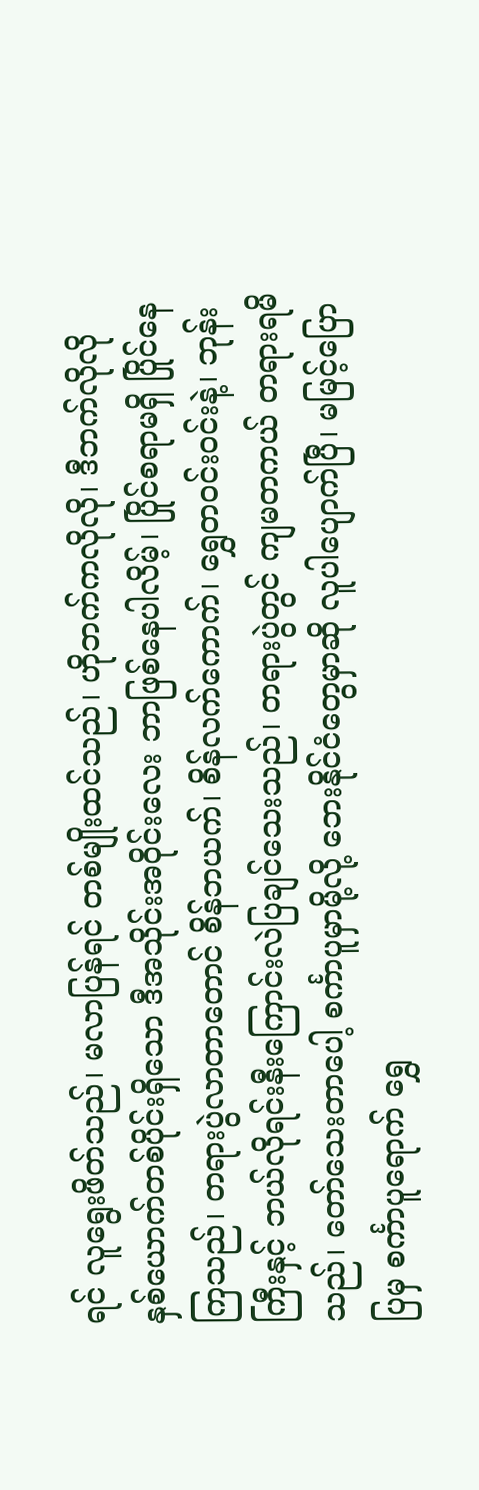ရင် လူရွေးဖိတ်သည်၊ မလာပြန်ရင် တစ်မျိုးထင်သည်၊ ဟိုဘက်ကလိုလို၊ ဒီဘက်လိုလို နှစ်ယောက်တစ်ပိုင်းရှိသော ဒီအသိုင်းအဝိုင်းလေး ဘာဖြစ်နေပါလိမ့်၊ ပြိုင်စရာမရှိ ပြိုင်နေကြသည်၊ တရားပွဲလာတာတောင် စိန်ဘယက်၊ စိန်လက်ကောက်၊ ရွှေတဝင်းဝင်းနဲ့၊ ဘုန်းကြီးနှင့် ဘယ်လိုရင်းနီးကြောင်းလဲပြချင်သေးသည်၊ တရားပွဲတွင် ကျမတကယ် တရားရမိသည်၊ တော်သေးတာပေါ့ စင်္ကာပူမှာမို့လို့ ဘေးနိုင်ငံတွေမှာဆို လူပါပျောက်ပြီ၊ မမြင့်ပြောပြမှ စင်္ကာပူရောက် ရွှေ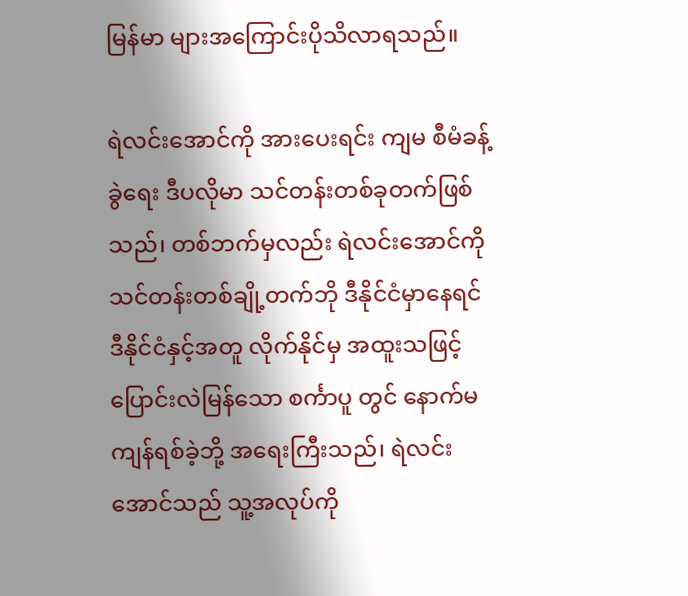မြန်မာ များအကြောင်းပိုသိလာရသည်။

ရဲလင်းအောင်ကို အားပေးရင်း ကျမ စီမံခန့်ခွဲရေး ဒီပလိုမာ သင်တန်းတစ်ခုတက်ဖြစ်သည်၊ တစ်ဘက်မှလည်း ရဲလင်းအောင်ကို သင်တန်းတစ်ချို့တက်ဘို ဒီနိုင်ငံမှာနေရင် ဒီနိုင်ငံနှင့်အတူ လိုက်နိုင်မှ အထူးသဖြင့်ပြောင်းလဲမြန်သော စင်္ကာပူ တွင် နောက်မကျန်ရစ်ခဲ့ဘို့ အရေးကြီးသည်၊ ရဲလင်းအောင်သည် သူ့အလုပ်ကို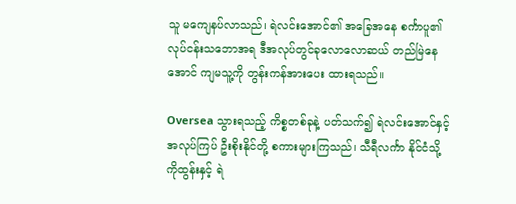သူ မကျေနပ်လာသည်၊ ရဲလင်းအောင်၏ အခြေအနေ စင်္ကာပူ၏ လုပ်ငန်းသဘောအရ ဒီအလုပ်တွင်ခုလောလောဆယ် တည်မြဲနေအောင် ကျမသူ့ကို တွန်းကန်အားပေး ထားရသည်။

Oversea သွားရသည့် ကိစ္စတစ်ခုနဲ့ ပတ်သက်၍ ရဲလင်းအောင်နှင့် အလုပ်ကြပ် ဦးစိုးနိုင်တို့ စကားများကြသည်၊ သီရီလင်္ကာ နိုင်ငံသို့ ကိုထွန်းနှင့် ရဲ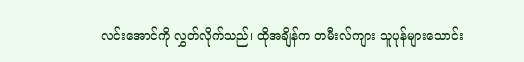လင်းအောင်ကို လွှတ်လိုက်သည်၊ ထိုအချိန်က တမီးလ်ကျား သူပုန်များသောင်း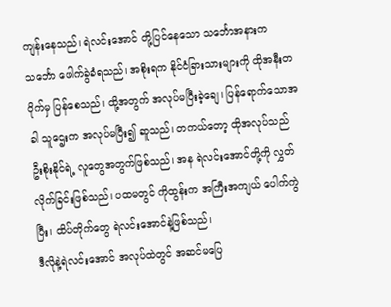ကျန်းနေသည်၊ ရဲလင်းအောင် တို့ပြင်နေသော သင်္ဘောအနားက သင်္ဘော ဖေါက်ခွဲခံရသည်၊ အစိုးရက နိုင်ငံခြားသားများကို ထိုအနီးတဝိုက်မှ ပြန်စေသည်၊ ထို့အတွက် အလုပ်မပြီးခဲ့ချေ၊ ပြန်ရောက်သောအခါ သူဌေးက အလုပ်မပြီး၍ ဆူသည်၊ တကယ်တော့ ထိုအလုပ်သည် ဦးစိုးနိုင်ရဲ့ လူတွေအတွက်ဖြစ်သည်၊ အန ရဲလင်းအောင်တို့ကို လွှတ်လိုက်ခြင်းဖြစ်သည်၊ ပထမတွင် ကိုထွန်းက အကြီးအကျယ် ပေါက်ကွဲပြီး၊ ထိပ်တိုက်တွေ ရဲလင်းအောင်နဲ့ဖြစ်သည်၊
ဒီလိုနဲ့ရဲလင်းအောင် အလုပ်ထဲတွင် အဆင်မပြေ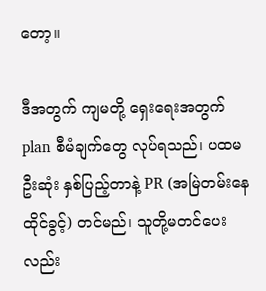တော့။

ဒီအတွက် ကျမတို့ ရှေးရေးအတွက် plan စီမံချက်တွေ လုပ်ရသည်၊ ပထမဦးဆုံး နှစ်ပြည့်တာနဲ့ PR (အမြဲတမ်းနေထိုင်ခွင့်) တင်မည်၊ သူတို့မတင်ပေးလည်း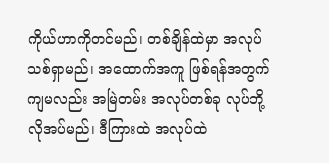ကိုယ်ဟာကိုတင်မည်၊ တစ်ချိန်ထဲမှာ အလုပ်သစ်ရှာမည်၊ အထောက်အကူ ဖြစ်ရန်အတွက် ကျမလည်း အမြဲတမ်း အလုပ်တစ်ခု လုပ်ဘို့လိုအပ်မည်၊ ဒီကြားထဲ အလုပ်ထဲ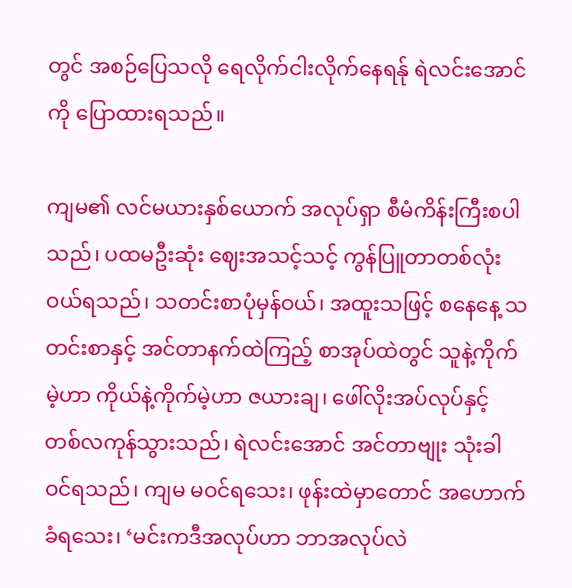တွင် အစဉ်ပြေသလို ရေလိုက်ငါးလိုက်နေရန်ု ရဲလင်းအောင်ကို ပြောထားရသည်။

ကျမ၏ လင်မယားနှစ်ယောက် အလုပ်ရှာ စီမံကိန်းကြီးစပါသည်၊ ပထမဦးဆုံး ဈေးအသင့်သင့် ကွန်ပြူတာတစ်လုံးဝယ်ရသည်၊ သတင်းစာပုံမှန်ဝယ်၊ အထူးသဖြင့် စနေနေ့ သတင်းစာနှင့် အင်တာနက်ထဲကြည့် စာအုပ်ထဲတွင် သူနဲ့ကိုက်မဲ့ဟာ ကိုယ်နဲ့ကိုက်မဲ့ဟာ ဇယားချ၊ ဖေါ်လိုးအပ်လုပ်နှင့် တစ်လကုန်သွားသည်၊ ရဲလင်းအောင် အင်တာဗျုး သုံးခါဝင်ရသည်၊ ကျမ မဝင်ရသေး၊ ဖုန်းထဲမှာတောင် အဟောက်ခံရသေး၊ ‘မင်းကဒီအလုပ်ဟာ ဘာအလုပ်လဲ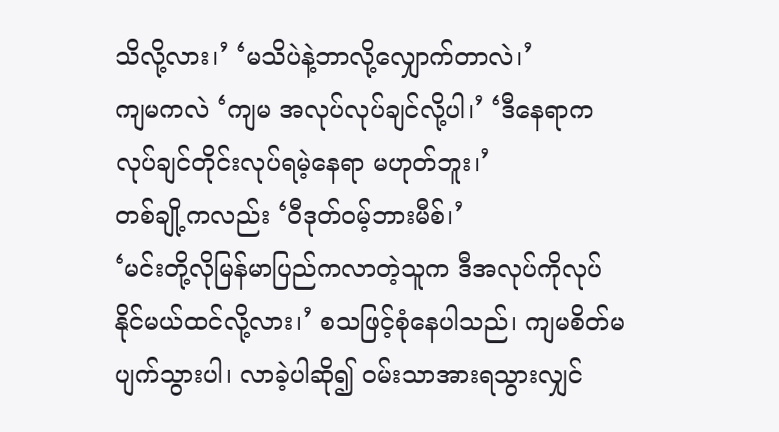သိလို့လား၊’ ‘မသိပဲနဲ့ဘာလို့လျှောက်တာလဲ၊’
ကျမကလဲ ‘ကျမ အလုပ်လုပ်ချင်လို့ပါ၊’ ‘ဒီနေရာကလုပ်ချင်တိုင်းလုပ်ရမဲ့နေရာ မဟုတ်ဘူး၊’
တစ်ချို့ကလည်း ‘ဝီဒုတ်ဝမ့်ဘားမီစ်၊’
‘မင်းတို့လိုမြန်မာပြည်ကလာတဲ့သူက ဒီအလုပ်ကိုလုပ်နိုင်မယ်ထင်လို့လား၊’ စသဖြင့်စုံနေပါသည်၊ ကျမစိတ်မပျက်သွားပါ၊ လာခဲ့ပါဆို၍ ဝမ်းသာအားရသွားလျှင်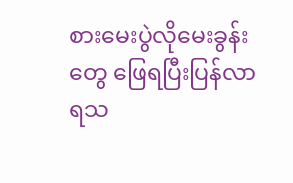စားမေးပွဲလိုမေးခွန်းတွေ ဖြေရပြီးပြန်လာရသ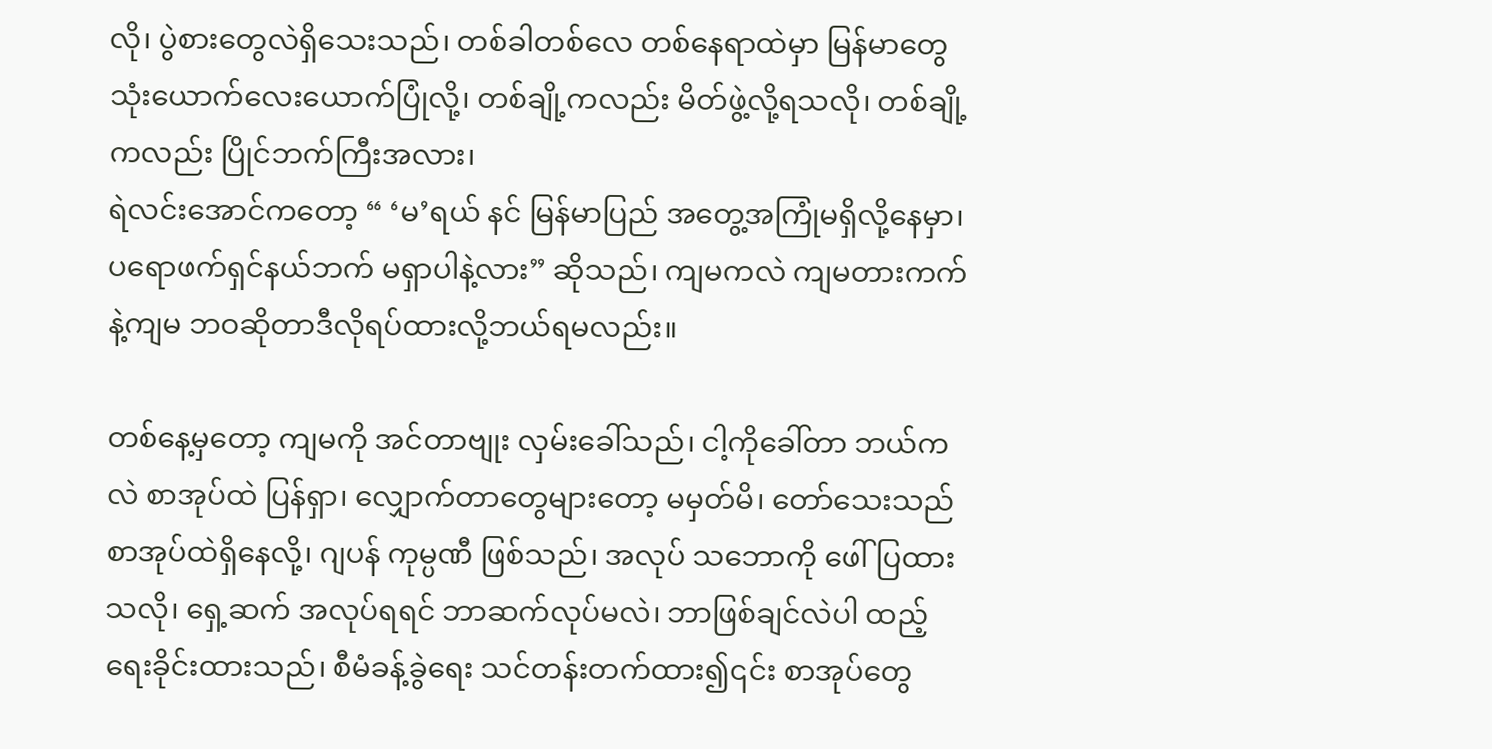လို၊ ပွဲစားတွေလဲရှိသေးသည်၊ တစ်ခါတစ်လေ တစ်နေရာထဲမှာ မြန်မာတွေ သုံးယောက်လေးယောက်ပြုံလို့၊ တစ်ချို့ကလည်း မိတ်ဖွဲ့လို့ရသလို၊ တစ်ချို့ကလည်း ပြိုင်ဘက်ကြီးအလား၊
ရဲလင်းအောင်ကတော့ “ ‘မ’ရယ် နင် မြန်မာပြည် အတွေ့အကြုံမရှိလို့နေမှာ၊ ပရောဖက်ရှင်နယ်ဘက် မရှာပါနဲ့လား” ဆိုသည်၊ ကျမကလဲ ကျမတားကက်နဲ့ကျမ ဘဝဆိုတာဒီလိုရပ်ထားလို့ဘယ်ရမလည်း။

တစ်နေ့မှတော့ ကျမကို အင်တာဗျုး လှမ်းခေါ်သည်၊ ငါ့ကိုခေါ်တာ ဘယ်ကလဲ စာအုပ်ထဲ ပြန်ရှာ၊ လျှောက်တာတွေများတော့ မမှတ်မိ၊ တော်သေးသည် စာအုပ်ထဲရှိနေလို့၊ ဂျပန် ကုမ္ပဏီ ဖြစ်သည်၊ အလုပ် သဘောကို ဖေါ်ပြထားသလို၊ ရှေ့ဆက် အလုပ်ရရင် ဘာဆက်လုပ်မလဲ၊ ဘာဖြစ်ချင်လဲပါ ထည့်ရေးခိုင်းထားသည်၊ စီမံခန့်ခွဲရေး သင်တန်းတက်ထား၍၎င်း စာအုပ်တွေ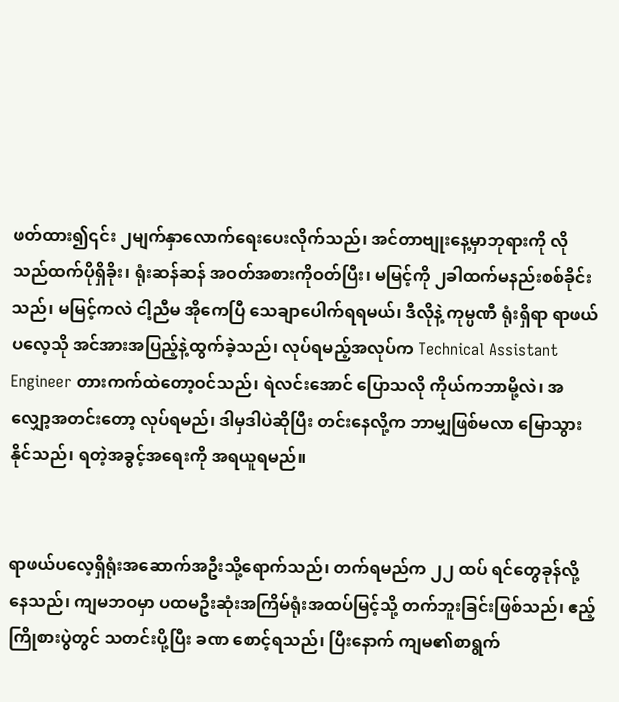ဖတ်ထား၍၎င်း ၂မျက်နှာလောက်ရေးပေးလိုက်သည်၊ အင်တာဗျုးနေ့မှာဘုရားကို လိုသည်ထက်ပိုရှိခိုး၊ ရုံးဆန်ဆန် အဝတ်အစားကိုဝတ်ပြီး၊ မမြင့်ကို ၂ခါထက်မနည်းစစ်ခိုင်းသည်၊ မမြင့်ကလဲ ငါ့ညီမ အိုကေပြီ သေချာပေါက်ရရမယ်၊ ဒီလိုနဲ့ ကုမ္ပဏီ ရုံးရှိရာ ရာဖယ်ပလေ့သို အင်အားအပြည့်နဲ့ထွက်ခဲ့သည်၊ လုပ်ရမည့်အလုပ်က Technical Assistant Engineer တားကက်ထဲတော့ဝင်သည်၊ ရဲလင်းအောင် ပြောသလို ကိုယ်ကဘာမို့လဲ၊ အလျှော့အတင်းတော့ လုပ်ရမည်၊ ဒါမှဒါပဲဆိုပြီး တင်းနေလို့က ဘာမျှဖြစ်မလာ မြောသွားနိုင်သည်၊ ရတဲ့အခွင့်အရေးကို အရယူရမည်။


ရာဖယ်ပလေ့ရှိရုံးအဆောက်အဦးသို့ရောက်သည်၊ တက်ရမည်က ၂၂ ထပ် ရင်တွေခုန်လို့နေသည်၊ ကျမဘဝမှာ ပထမဦးဆုံးအကြိမ်ရုံးအထပ်မြင့်သို့ တက်ဘူးခြင်းဖြစ်သည်၊ ဧည့်ကြိုစားပွဲတွင် သတင်းပို့ပြီး ခဏ စောင့်ရသည်၊ ပြီးနောက် ကျမ၏စာရွက်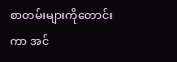စာတမ်းများကိုတောင်းကာ အင်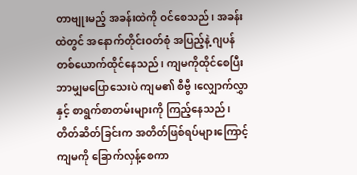တာဗျုးမည့် အခန်းထဲကို ဝင်စေသည်၊ အခန်းထဲတွင် အနောက်တိုင်းဝတ်စုံ အပြည့်နဲ့ ဂျပန်တစ်ယောက်ထိုင်နေသည်၊ ကျမကိုထိုင်စေပြီး ဘာမျှမပြောသေးပဲ ကျမ၏ စီဗွီ၊လျှောက်လွှာနှင့် စာရွက်စာတမ်းများကို ကြည့်နေသည်၊ တိတ်ဆိတ်ခြင်းက အတိတ်ဖြစ်ရပ်များကြောင့် ကျမကို ခြောက်လှန့်စေကာ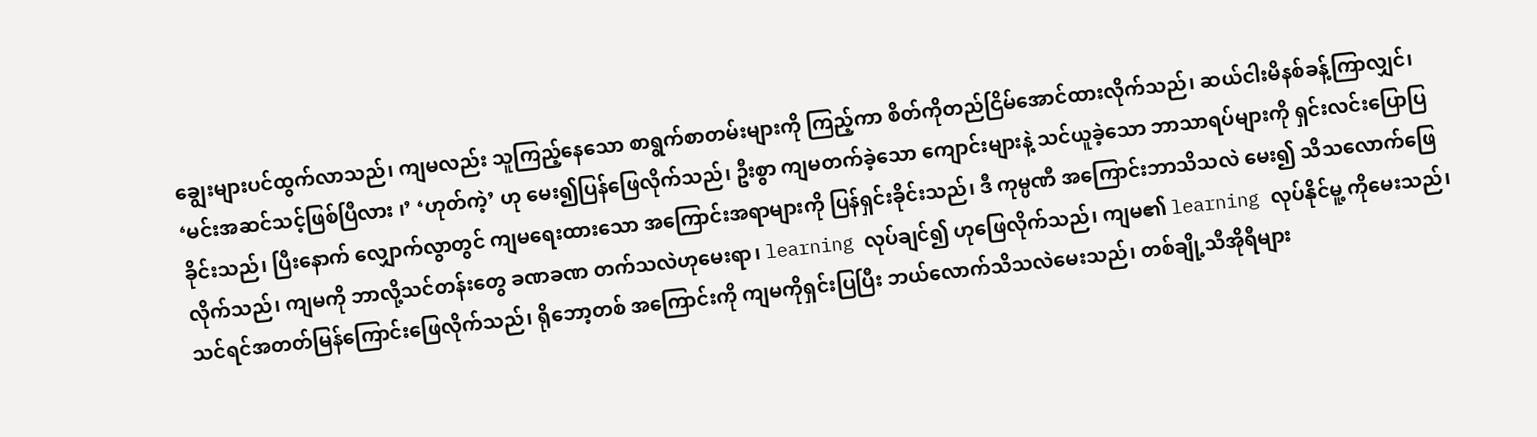ချွေးများပင်ထွက်လာသည်၊ ကျမလည်း သူကြည့်နေသော စာရွက်စာတမ်းများကို ကြည့်ကာ စိတ်ကိုတည်ငြိမ်အောင်ထားလိုက်သည်၊ ဆယ်ငါးမိနစ်ခန့်ကြာလျှင်၊ ‘မင်းအဆင်သင့်ဖြစ်ပြီလား ၊’ ‘ဟုတ်ကဲ့’ ဟု မေး၍ပြန်ဖြေလိုက်သည်၊ ဦးစွာ ကျမတက်ခဲ့သော ကျောင်းများနဲ့ သင်ယူခဲ့သော ဘာသာရပ်များကို ရှင်းလင်းပြောပြခိုင်းသည်၊ ပြီးနောက် လျှောက်လွာတွင် ကျမရေးထားသော အကြောင်းအရာများကို ပြန်ရှင်းခိုင်းသည်၊ ဒီ ကုမ္ပဏီ အကြောင်းဘာသိသလဲ မေး၍ သိသလောက်ဖြေလိုက်သည်၊ ကျမကို ဘာလို့သင်တန်းတွေ ခဏခဏ တက်သလဲဟုမေးရာ၊ learning လုပ်ချင်၍ ဟုဖြေလိုက်သည်၊ ကျမ၏ learning လုပ်နိုင်မူ့ ကိုမေးသည်၊ သင်ရင်အတတ်မြန်ကြောင်းဖြေလိုက်သည်၊ ရိုဘော့တစ် အကြောင်းကို ကျမကိုရှင်းပြပြီး ဘယ်လောက်သိသလဲမေးသည်၊ တစ်ချို့သီအိုရီများ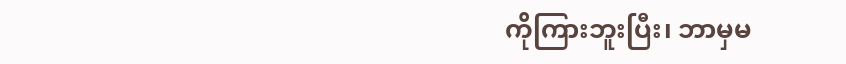ကိုကြားဘူးပြီး၊ ဘာမှမ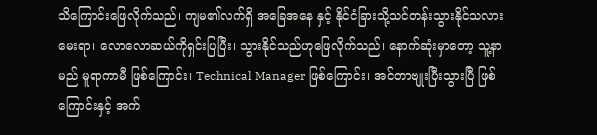သိကြောင်းဖြေလိုက်သည်၊ ကျမ၏လက်ရှိ အခြေအနေ နှင့် နိုင်ငံခြားသို့သင်တန်းသွားနိုင်သလားမေးရာ၊ လောလောဆယ်ကိုရှင်းပြပြီး၊ သွားနိုင်သည်ဟုဖြေလိုက်သည်၊ နောက်ဆုံးမှာတော့ သူ့နာမည် မူရာကာမီ ဖြစ်ကြောင်း၊ Technical Manager ဖြစ်ကြောင်း၊ အင်တာဗျုးပြီးသွားပြီ ဖြစ်ကြောင်းနှင့် အက်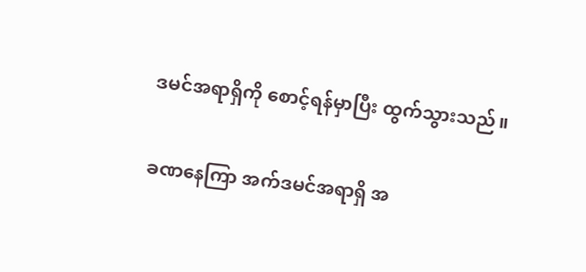ဒမင်အရာရှိကို စောင့်ရန်မှာပြီး ထွက်သွားသည်။

ခဏနေကြာ အက်ဒမင်အရာရှိ အ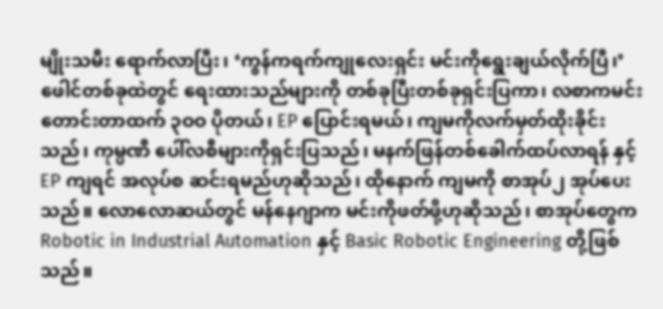မျိုးသမီး ရောက်လာပြီး၊ ‘ကွန်ကရက်ကျုလေးရှင်း မင်းကိုရွေးချယ်လိုက်ပြီ၊’ ဖေါင်တစ်ခုထဲတွင် ရေးထားသည်များကို တစ်ခုပြီးတစ်ခုရှင်းပြကာ၊ လစာကမင်းတောင်းတာထက် ၃ဝဝ ပိုတယ်၊ EP ပြောင်းရမယ်၊ ကျမကိုလက်မှတ်ထိုးခိုင်းသည်၊ ကုမ္ပဏီ ပေါ်လစီများကိုရှင်းပြသည်၊ မနက်ဖြန်တစ်ခေါက်ထပ်လာရန် နှင့် EP ကျရင် အလုပ်စ ဆင်းရမည်ဟုဆိုသည်၊ ထိုနောက် ကျမကို စာအုပ်၂ အုပ်ပေးသည်။ လောလောဆယ်တွင် မန်နေဂျာက မင်းကိုဖတ်ဖို့ဟုဆိုသည်၊ စာအုပ်တွေက Robotic in Industrial Automation နှင့် Basic Robotic Engineering တို့ဖြစ်သည်။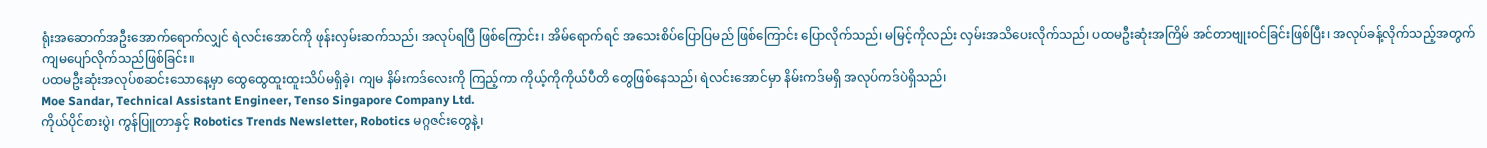ရုံးအဆောက်အဦးအောက်ရောက်လျှင် ရဲလင်းအောင်ကို ဖုန်းလှမ်းဆက်သည်၊ အလုပ်ရပြီ ဖြစ်ကြောင်း၊ အိမ်ရောက်ရင် အသေးစိပ်ပြောပြမည် ဖြစ်ကြောင်း ပြောလိုက်သည်၊ မမြင့်ကိုလည်း လှမ်းအသိပေးလိုက်သည်၊ ပထမဦးဆုံးအကြိမ် အင်တာဗျုးဝင်ခြင်းဖြစ်ပြီး၊ အလုပ်ခန့်လိုက်သည့်အတွက် ကျမပျော်လိုက်သည်ဖြစ်ခြင်း။
ပထမဦးဆုံးအလုပ်စဆင်းသောနေ့မှာ ထွေထွေထူးထူးသိပ်မရှိခဲ့၊ ကျမ နိမ်းကဒ်လေးကို ကြည့်ကာ ကိုယ့်ကိုကိုယ်ပီတိ တွေဖြစ်နေသည်၊ ရဲလင်းအောင်မှာ နိမ်းကဒ်မရှိ အလုပ်ကဒ်ပဲရှိသည်၊
Moe Sandar, Technical Assistant Engineer, Tenso Singapore Company Ltd.
ကိုယ်ပိုင်စားပွဲ၊ ကွန်ပြူတာနှင့် Robotics Trends Newsletter, Robotics မဂ္ဂဇင်းတွေနဲ့၊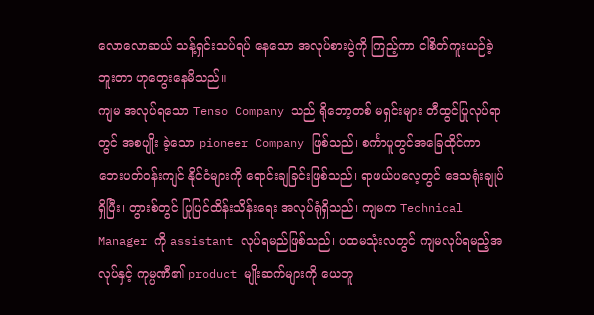လောလောဆယ် သန့်ရှင်းသပ်ရပ် နေသော အလုပ်စားပွဲကို ကြည့်ကာ ငါစိတ်ကူးယဉ်ခဲ့ဘူးတာ ဟုတွေးနေမိသည်။
ကျမ အလုပ်ရသော Tenso Company သည် ရိုဘော့တစ် မရှင်းများ တီထွင်ပြုလုပ်ရာတွင် အစပျိုး ခဲ့သော pioneer Company ဖြစ်သည်၊ စင်္ကာပူတွင်အခြေထိုင်ကာ ဘေးပတ်ဝန်းကျင် နိုင်ငံများကို ရောင်းချခြင်းဖြစ်သည်၊ ရာဖယ်ပလေ့တွင် ဒေသရုံးချုပ်ရှိပြီး၊ တွားစ်တွင် ပြုပြင်ထိန်းသိန်းရေး အလုပ်ရုံရှိသည်၊ ကျမက Technical Manager ကို assistant လုပ်ရမည်ဖြစ်သည်၊ ပထမသုံးလတွင် ကျမလုပ်ရမည့်အလုပ်နှင့် ကုမ္ပဏီ၏ product မျိုးဆက်များကို ယေဘူ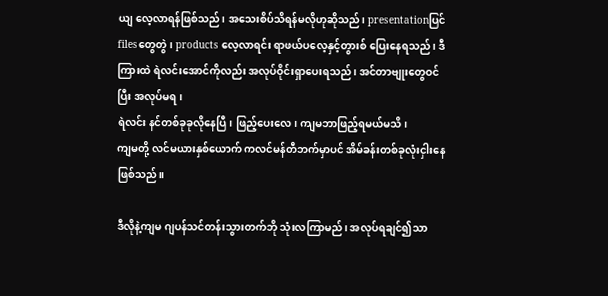ယျ လေ့လာရန်ဖြစ်သည်၊ အသေးစိပ်သိရန်မလိုဟုဆိုသည်၊ presentationပြင် filesတွေတွဲ၊ products လေ့လာရင်း ရာဖယ်ပလေ့နှင့်တွားစ် ပြေးနေရသည်၊ ဒီကြားထဲ ရဲလင်းအောင်ကိုလည်း အလုပ်ဝိုင်းရှာပေးရသည်၊ အင်တာဗျုးတွေဝင်ပြီး အလုပ်မရ၊
ရဲလင်း နင်တစ်ခုခုလိုနေပြီ၊ ဖြည့်ပေးလေ၊ ကျမဘာဖြည့်ရမယ်မသိ၊
ကျမတို့ လင်မယားနှစ်ယောက် ကလင်မန်တီဘက်မှာပင် အိမ်ခန်းတစ်ခုလုံးငှါးနေဖြစ်သည်။

ဒီလိုနဲ့ကျမ ဂျပန်သင်တန်းသွားတက်ဘို သုံးလကြာမည်၊ အလုပ်ရချင်၍သာ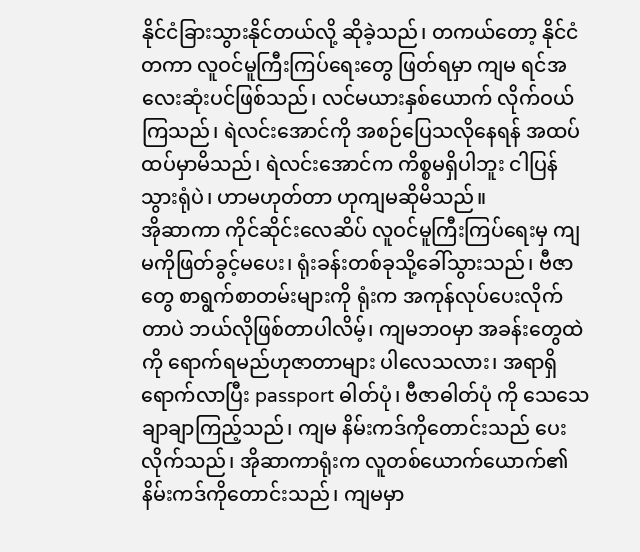နိုင်ငံခြားသွားနိုင်တယ်လို့ ဆိုခဲ့သည်၊ တကယ်တော့ နိုင်ငံတကာ လူဝင်မူကြီးကြပ်ရေးတွေ ဖြတ်ရမှာ ကျမ ရင်အလေးဆုံးပင်ဖြစ်သည်၊ လင်မယားနှစ်ယောက် လိုက်ဝယ်ကြသည်၊ ရဲလင်းအောင်ကို အစဉ်ပြေသလိုနေရန် အထပ်ထပ်မှာမိသည်၊ ရဲလင်းအောင်က ကိစ္စမရှိပါဘူး ငါပြန်သွားရုံပဲ၊ ဟာမဟုတ်တာ ဟုကျမဆိုမိသည်။
အိုဆာကာ ကိုင်ဆိုင်းလေဆိပ် လူဝင်မူကြီးကြပ်ရေးမှ ကျမကိုဖြတ်ခွင့်မပေး၊ ရုံးခန်းတစ်ခုသို့ခေါ်သွားသည်၊ ဗီဇာတွေ စာရွက်စာတမ်းများကို ရုံးက အကုန်လုပ်ပေးလိုက်တာပဲ ဘယ်လိုဖြစ်တာပါလိမ့်၊ ကျမဘဝမှာ အခန်းတွေထဲကို ရောက်ရမည်ဟုဇာတာများ ပါလေသလား၊ အရာရှိရောက်လာပြီး passport ဓါတ်ပုံ၊ ဗီဇာဓါတ်ပုံ ကို သေသေချာချာကြည့်သည်၊ ကျမ နိမ်းကဒ်ကိုတောင်းသည် ပေးလိုက်သည်၊ အိုဆာကာရုံးက လူတစ်ယောက်ယောက်၏ နိမ်းကဒ်ကိုတောင်းသည်၊ ကျမမှာ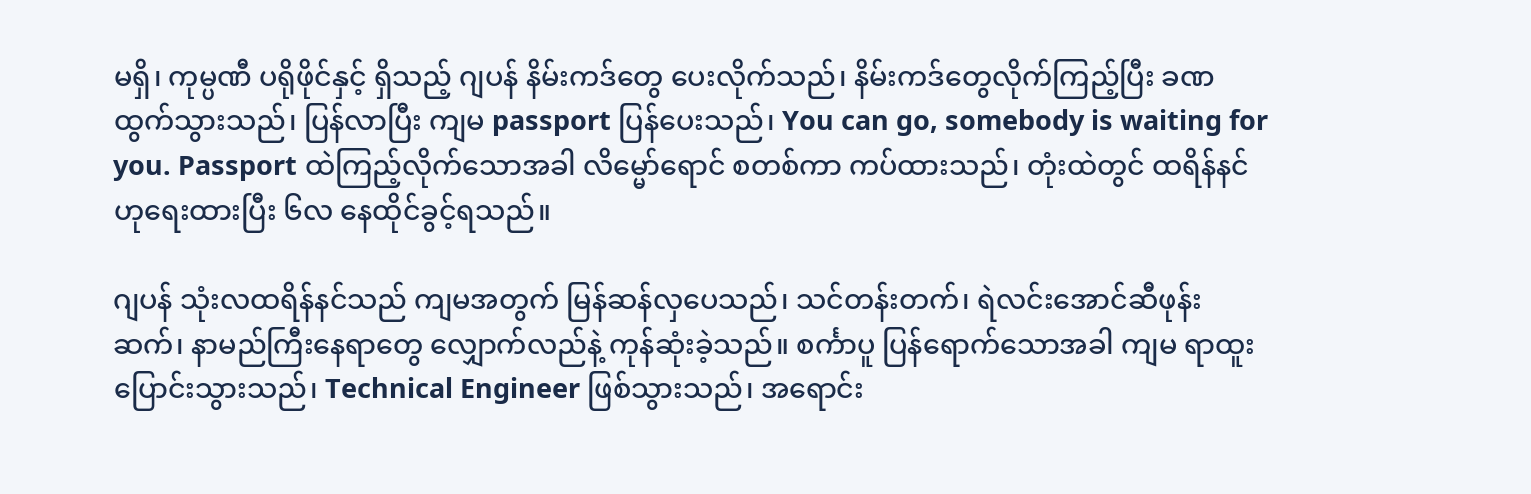မရှိ၊ ကုမ္ပဏီ ပရိုဖိုင်နှင့် ရှိသည့် ဂျပန် နိမ်းကဒ်တွေ ပေးလိုက်သည်၊ နိမ်းကဒ်တွေလိုက်ကြည့်ပြီး ခဏထွက်သွားသည်၊ ပြန်လာပြီး ကျမ passport ပြန်ပေးသည်၊ You can go, somebody is waiting for you. Passport ထဲကြည့်လိုက်သောအခါ လိမ္မော်ရောင် စတစ်ကာ ကပ်ထားသည်၊ တုံးထဲတွင် ထရိန်နင် ဟုရေးထားပြီး ၆လ နေထိုင်ခွင့်ရသည်။

ဂျပန် သုံးလထရိန်နင်သည် ကျမအတွက် မြန်ဆန်လှပေသည်၊ သင်တန်းတက်၊ ရဲလင်းအောင်ဆီဖုန်းဆက်၊ နာမည်ကြီးနေရာတွေ လျှောက်လည်နဲ့ ကုန်ဆုံးခဲ့သည်။ စင်္ကာပူ ပြန်ရောက်သောအခါ ကျမ ရာထူးပြောင်းသွားသည်၊ Technical Engineer ဖြစ်သွားသည်၊ အရောင်း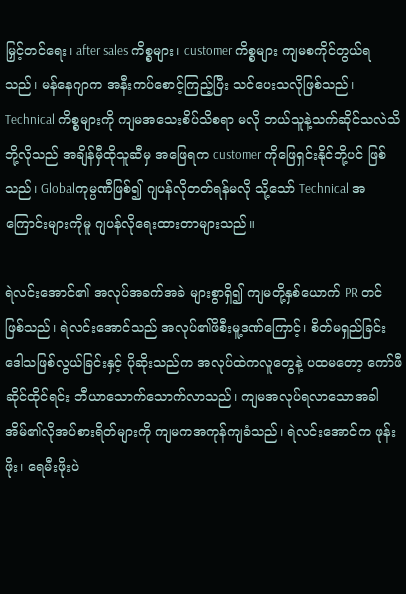မြှင့်တင်ရေး၊ after sales ကိစ္စများ၊ customer ကိစ္စများ ကျမစကိုင်တွယ်ရသည်၊ မန်နေဂျာက အနီးကပ်စောင့်ကြည့်ပြီး သင်ပေးသလိုဖြစ်သည်၊ Technical ကိစ္စများကို ကျမအသေးစိပ်သိစရာ မလို ဘယ်သူနဲ့သက်ဆိုင်သလဲသိဘို့လိုသည် အချိန်မှီထိုသူဆီမှ အဖြေရက customer ကိုဖြေရှင်းနိုင်ဘို့ပင် ဖြစ်သည်၊ Globalကုမ္ပဏီဖြစ်၍ ဂျပန်လိုတတ်ရန်မလို သို့သော် Technical အကြောင်းများကိုမူ ဂျပန်လိုရေးထားတာများသည်။

ရဲလင်းအောင်၏ အလုပ်အခက်အခဲ များစွာရှိ၍ ကျမတို့နှစ်ယောက် PR တင်ဖြစ်သည်၊ ရဲလင်းအောင်သည် အလုပ်၏ဖိစီးမူ့ဒဏ်ကြောင့်၊ စိတ်မရှည်ခြင်း ဒေါသဖြစ်လွယ်ခြင်းနှင့် ပိုဆိုးသည်က အလုပ်ထဲကလူတွေနဲ့ ပထမတော့ ကော်ဖီဆိုင်ထိုင်ရင်း ဘီယာသောက်သောက်လာသည်၊ ကျမအလုပ်ရလာသောအခါ အိမ်၏လိုအပ်စားရိတ်များကို ကျမကအကုန်ကျခံသည်၊ ရဲလင်းအောင်က ဖုန်းဖိုး၊ ရေမီးဖိုးပဲ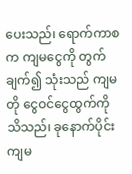ပေးသည်၊ ရောက်ကာစက ကျမငွေကို တွက်ချက်၍ သုံးသည် ကျမတို ငွေဝင်ငွေထွက်ကို သိသည်၊ ခုနောက်ပိုင်း ကျမ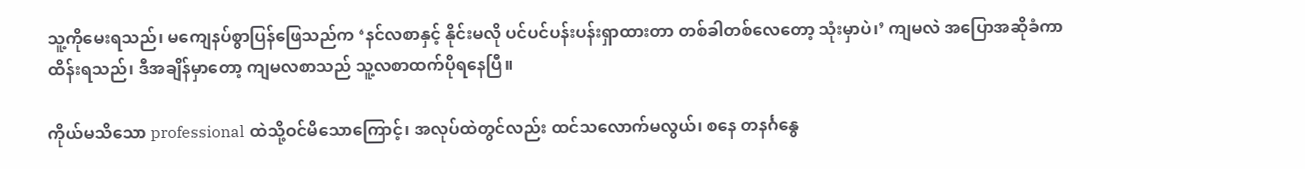သူ့ကိုမေးရသည်၊ မကျေနပ်စွာပြန်ဖြေသည်က ‘နင်လစာနှင့် နိုင်းမလို ပင်ပင်ပန်းပန်းရှာထားတာ တစ်ခါတစ်လေတော့ သုံးမှာပဲ၊’ ကျမလဲ အပြောအဆိုခံကာ ထိန်းရသည်၊ ဒီအချိန်မှာတော့ ကျမလစာသည် သူ့လစာထက်ပိုရနေပြီ။

ကိုယ်မသိသော professional ထဲသို့ဝင်မိသောကြောင့်၊ အလုပ်ထဲတွင်လည်း ထင်သလောက်မလွယ်၊ စနေ တနင်္ဂနွေ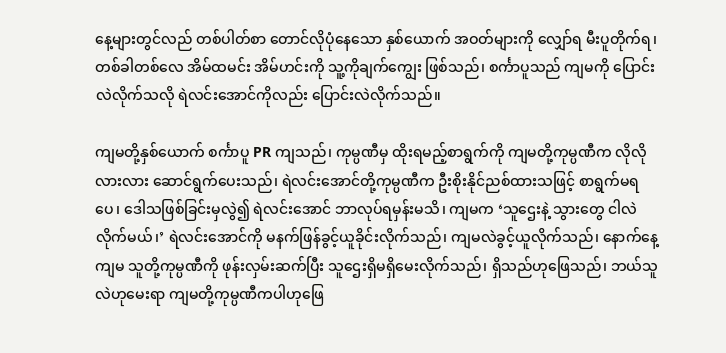နေ့များတွင်လည် တစ်ပါတ်စာ တောင်လိုပုံနေသော နှစ်ယောက် အဝတ်များကို လျှော်ရ မီးပူတိုက်ရ၊ တစ်ခါတစ်လေ အိမ်ထမင်း အိမ်ဟင်းကို သူ့ကိုချက်ကျွေး ဖြစ်သည်၊ စင်္ကာပူသည် ကျမကို ပြောင်းလဲလိုက်သလို ရဲလင်းအောင်ကိုလည်း ပြောင်းလဲလိုက်သည်။

ကျမတို့နှစ်ယောက် စင်္ကာပူ PR ကျသည်၊ ကုမ္ပဏီမှ ထိုးရမည့်စာရွက်ကို ကျမတို့ကုမ္ပဏီက လိုလိုလားလား ဆောင်ရွက်ပေးသည်၊ ရဲလင်းအောင်တို့ကုမ္ပဏီက ဦးစိုးနိုင်ညစ်ထားသဖြင့် စာရွက်မရပေ၊ ဒေါသဖြစ်ခြင်းမှလွဲ၍ ရဲလင်းအောင် ဘာလုပ်ရမှန်းမသိ၊ ကျမက ‘သူဌေးနဲ့ သွားတွေ ငါလဲလိုက်မယ်၊’ ရဲလင်းအောင်ကို မနက်ဖြန်ခွင့်ယူခိုင်းလိုက်သည်၊ ကျမလဲခွင့်ယူလိုက်သည်၊ နောက်နေ့ကျမ သူတို့ကုမ္ပဏီကို ဖုန်းလှမ်းဆက်ပြီး သူဌေးရှိမရှိမေးလိုက်သည်၊ ရှိသည်ဟုဖြေသည်၊ ဘယ်သူလဲဟုမေးရာ ကျမတို့ကုမ္ပဏီကပါဟုဖြေ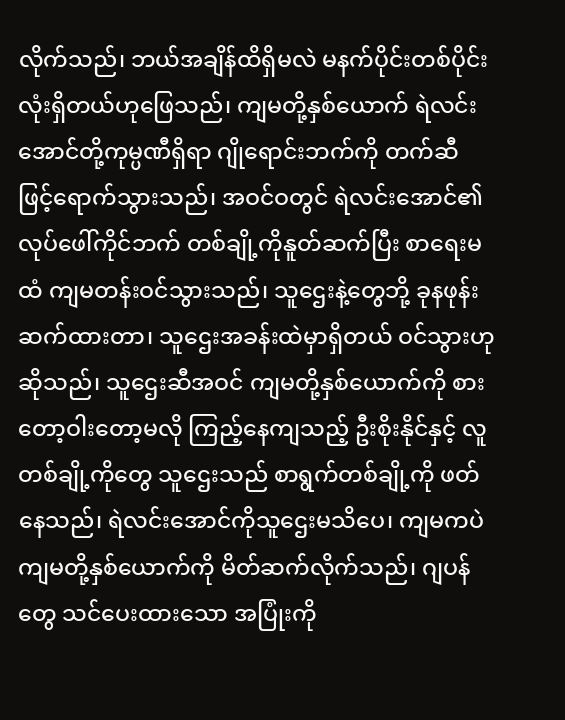လိုက်သည်၊ ဘယ်အချိန်ထိရှိမလဲ မနက်ပိုင်းတစ်ပိုင်းလုံးရှိတယ်ဟုဖြေသည်၊ ကျမတို့နှစ်ယောက် ရဲလင်းအောင်တို့ကုမ္ပဏီရှိရာ ဂျိုရောင်းဘက်ကို တက်ဆီ ဖြင့်ရောက်သွားသည်၊ အဝင်ဝတွင် ရဲလင်းအောင်၏ လုပ်ဖေါ်ကိုင်ဘက် တစ်ချို့ကိုနူတ်ဆက်ပြီး စာရေးမထံ ကျမတန်းဝင်သွားသည်၊ သူဌေးနဲ့တွေဘို့ ခုနဖုန်းဆက်ထားတာ၊ သူဌေးအခန်းထဲမှာရှိတယ် ဝင်သွားဟုဆိုသည်၊ သူဌေးဆီအဝင် ကျမတို့နှစ်ယောက်ကို စားတော့ဝါးတော့မလို ကြည့်နေကျသည့် ဦးစိုးနိုင်နှင့် လူတစ်ချို့ကိုတွေ သူဌေးသည် စာရွက်တစ်ချို့ကို ဖတ်နေသည်၊ ရဲလင်းအောင်ကိုသူဌေးမသိပေ၊ ကျမကပဲ ကျမတို့နှစ်ယောက်ကို မိတ်ဆက်လိုက်သည်၊ ဂျပန်တွေ သင်ပေးထားသော အပြုံးကို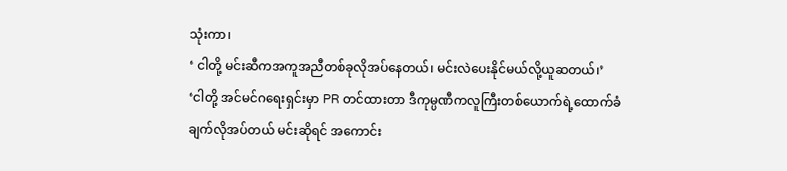သုံးကာ၊
‘ ငါတို့ မင်းဆီကအကူအညီတစ်ခုလိုအပ်နေတယ်၊ မင်းလဲပေးနိုင်မယ်လို့ယူဆတယ်၊’
‘ငါတို့ အင်မင်ဂရေးရှင်းမှာ PR တင်ထားတာ ဒီကုမ္ပဏီကလူကြီးတစ်ယောက်ရဲ့ထောက်ခံချက်လိုအပ်တယ် မင်းဆိုရင် အကောင်း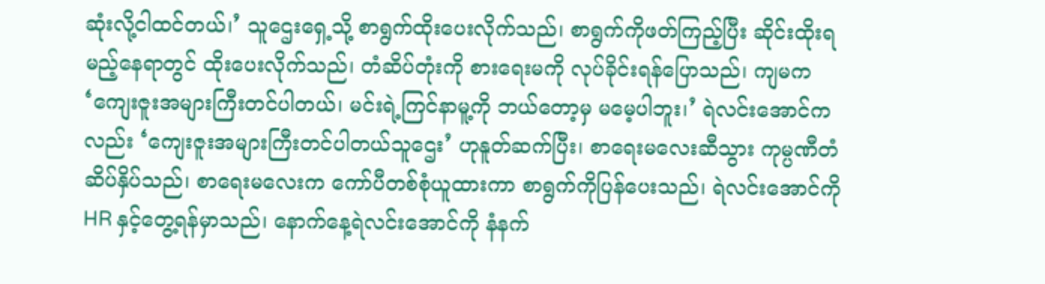ဆုံးလို့ငါထင်တယ်၊’ သူဌေးရှေ့သို့ စာရွက်ထိုးပေးလိုက်သည်၊ စာရွက်ကိုဖတ်ကြည့်ပြီး ဆိုင်းထိုးရမည့်နေရာတွင် ထိုးပေးလိုက်သည်၊ တံဆိပ်တုံးကို စားရေးမကို လုပ်ခိုင်းရန်ပြောသည်၊ ကျမက ‘ကျေးဇူးအများကြီးတင်ပါတယ်၊ မင်းရဲ့ကြင်နာမူ့ကို ဘယ်တော့မှ မမေ့ပါဘူး၊’ ရဲလင်းအောင်ကလည်း ‘ကျေးဇူးအများကြီးတင်ပါတယ်သူဌေး’ ဟုနူတ်ဆက်ပြီး၊ စာရေးမလေးဆီသွား ကုမ္ပဏီတံဆိပ်နှိပ်သည်၊ စာရေးမလေးက ကော်ပီတစ်စုံယူထားကာ စာရွက်ကိုပြန်ပေးသည်၊ ရဲလင်းအောင်ကိုHR နှင့်တွေ့ရန်မှာသည်၊ နောက်နေ့ရဲလင်းအောင်ကို နံနက်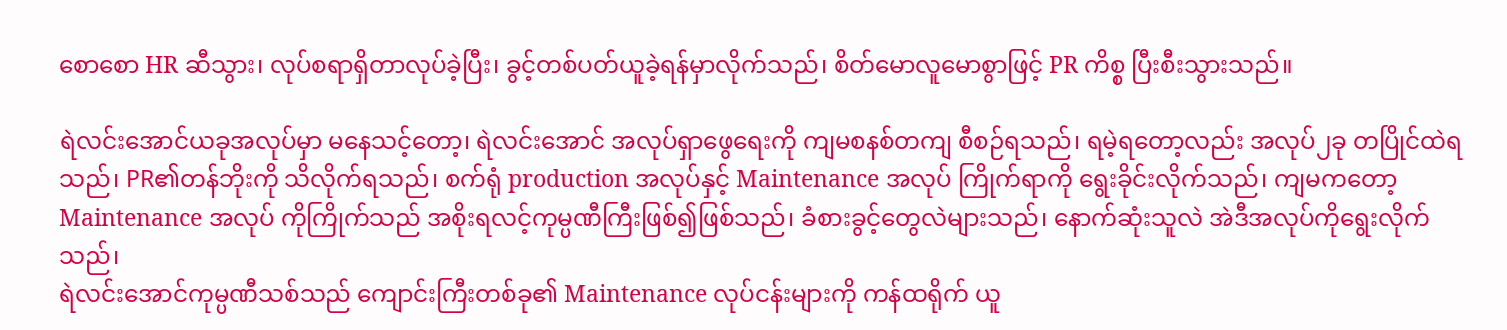စောစော HR ဆီသွား၊ လုပ်စရာရှိတာလုပ်ခဲ့ပြီး၊ ခွင့်တစ်ပတ်ယူခဲ့ရန်မှာလိုက်သည်၊ စိတ်မောလူမောစွာဖြင့် PR ကိစ္စ ပြီးစီးသွားသည်။

ရဲလင်းအောင်ယခုအလုပ်မှာ မနေသင့်တော့၊ ရဲလင်းအောင် အလုပ်ရှာဖွေရေးကို ကျမစနစ်တကျ စီစဉ်ရသည်၊ ရမဲ့ရတော့လည်း အလုပ်၂ခု တပြိုင်ထဲရသည်၊ PR၏တန်ဘိုးကို သိလိုက်ရသည်၊ စက်ရုံ production အလုပ်နှင့် Maintenance အလုပ် ကြိုက်ရာကို ရွေးခိုင်းလိုက်သည်၊ ကျမကတော့ Maintenance အလုပ် ကိုကြိုက်သည် အစိုးရလင့်ကုမ္ပဏီကြီးဖြစ်၍ဖြစ်သည်၊ ခံစားခွင့်တွေလဲများသည်၊ နောက်ဆုံးသူလဲ အဲဒီအလုပ်ကိုရွေးလိုက်သည်၊
ရဲလင်းအောင်ကုမ္ပဏီသစ်သည် ကျောင်းကြီးတစ်ခု၏ Maintenance လုပ်ငန်းများကို ကန်ထရိုက် ယူ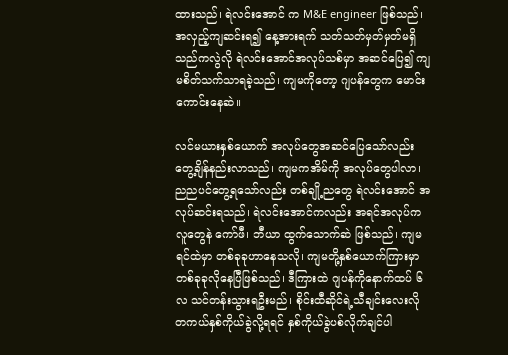ထားသည်၊ ရဲလင်းအောင် က M&E engineer ဖြစ်သည်၊ အလှည့်ကျဆင်းရ၍ နေ့အားရက် သတ်သတ်မှတ်မှတ်မရှိသည်ကလွဲလို ရဲလင်းအောင်အလုပ်သစ်မှာ အဆင်ပြေ၍ ကျမစိတ်သက်သာရခဲ့သည်၊ ကျမကိုတော့ ဂျပန်တွေက မောင်းကောင်းနေဆဲ။

လင်မယားနှစ်ယောက် အလုပ်တွေအဆင်ပြေသော်လည်း တွေ့ချိန်နည်းလာသည်၊ ကျမကအိမ်ကို အလုပ်တွေပါလာ၊ ညညပင်တွေ့ရသော်လည်း တစ်ချို့ညတွေ ရဲလင်းအောင် အလုပ်ဆင်းရသည်၊ ရဲလင်းအောင်ကလည်း အရင်အလုပ်ကလူတွေနဲ ကော်ဖီ၊ ဘီယာ ထွက်သောက်ဆဲ ဖြစ်သည်၊ ကျမရင်ထဲမှာ တစ်ခုခုဟာနေသလို၊ ကျမတို့နှစ်ယောက်ကြားမှာ တစ်ခုခုလိုနေပြီဖြစ်သည်၊ ဒီကြားထဲ ဂျပန်ကိုနောက်ထပ် ၆လ သင်တန်းသွားရဦးမည်၊ စိုင်းထီဆိုင်ရဲ့သီချင်းလေးလို တကယ်နှစ်ကိုယ်ခွဲလို့ရရင် နှစ်ကိုယ်ခွဲပစ်လိုက်ချင်ပါ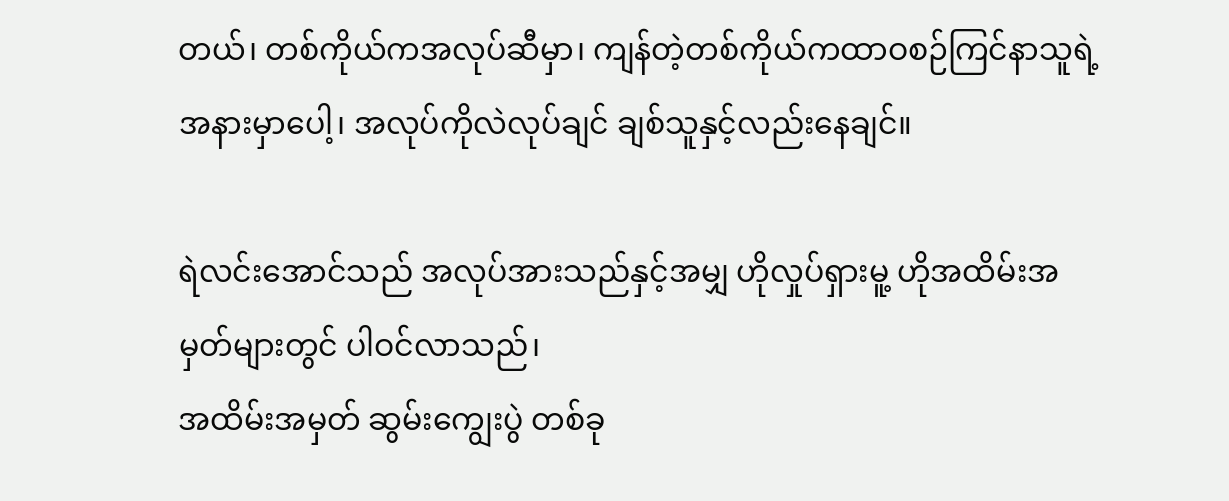တယ်၊ တစ်ကိုယ်ကအလုပ်ဆီမှာ၊ ကျန်တဲ့တစ်ကိုယ်ကထာဝစဉ်ကြင်နာသူရဲ့အနားမှာပေါ့၊ အလုပ်ကိုလဲလုပ်ချင် ချစ်သူနှင့်လည်းနေချင်။

ရဲလင်းအောင်သည် အလုပ်အားသည်နှင့်အမျှ ဟိုလှုပ်ရှားမူ့ ဟိုအထိမ်းအမှတ်များတွင် ပါဝင်လာသည်၊
အထိမ်းအမှတ် ဆွမ်းကျွေးပွဲ တစ်ခု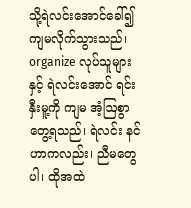သို့ရဲလင်းအောင်ခေါ်၍ ကျမလိုက်သွားသည်၊ organize လုပ်သူများနှင့် ရဲလင်းအောင် ရင်းနှီးမူ့ကို ကျမ အံ့ဩစွာတွေ့ရသည်၊ ရဲလင်း နင်ဟာကလည်း၊ ညီမတွေပါ၊ ထိုအထဲ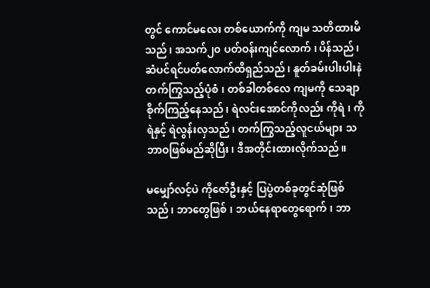တွင် ကောင်မလေး တစ်ယောက်ကို ကျမ သတိထားမိသည်၊ အသက်၂၀ ပတ်ဝန်းကျင်လောက်၊ ပိန်သည်၊ ဆံပင်ရင်ပတ်လောက်ထိရှည်သည်၊ နူတ်ခမ်းပါးပါးနဲ တက်ကြွသည့်ပုံစံ၊ တစ်ခါတစ်လေ ကျမကို သေချာစိုက်ကြည့်နေသည်၊ ရဲလင်းအောင်ကိုလည်း ကိုရဲ၊ ကိုရဲနှင့် ရဲလွန်းလှသည်၊ တက်ကြွသည့်လူငယ်များ သဘာဝဖြစ်မည်ဆိုပြီး၊ ဒီအတိုင်းထားလိုက်သည်။

မမျှော်လင့်ပဲ ကိုဇော်ဦးနှင့် ပြပွဲတစ်ခုတွင်ဆုံဖြစ်သည်၊ ဘာတွေဖြစ်၊ ဘယ်နေရာတွေရောက်၊ ဘာ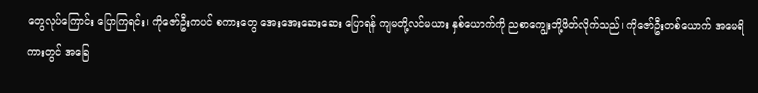တွေလုပ်ကြောင်း ပြောကြရင်း၊ ကိုဇော်ဦးကပင် စကားတွေ အေးအေးဆေးဆေး ပြောရန် ကျမတို့လင်မယား နှစ်ယောက်ကို ညစာကျွေးဘို့ဖိတ်လိုက်သည်၊ ကိုဇော်ဦးတစ်ယောက် အမေရိကားတွင် အခြေ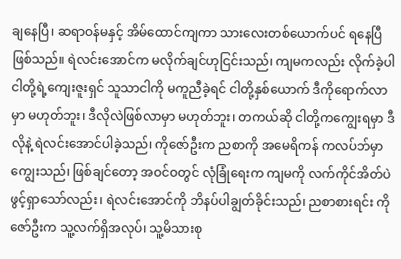ချနေပြီ၊ ဆရာဝန်မနှင့် အိမ်ထောင်ကျကာ သားလေးတစ်ယောက်ပင် ရနေပြီဖြစ်သည်။ ရဲလင်းအောင်က မလိုက်ချင်ဟုငြင်းသည်၊ ကျမကလည်း လိုက်ခဲ့ပါ ငါတို့ရဲ့ကျေးဇူးရှင် သူသာငါကို မကူညီခဲ့ရင် ငါတို့နှစ်ယောက် ဒီကိုရောက်လာမှာ မဟုတ်ဘူး၊ ဒီလိုလဲဖြစ်လာမှာ မဟုတ်ဘူး၊ တကယ်ဆို ငါတို့ကကျွေးရမှာ ဒီလိုနဲ့ ရဲလင်းအောင်ပါခဲ့သည်၊ ကိုဇော်ဦးက ညစာကို အမေရိကန် ကလပ်ဘ်မှာကျွေးသည်၊ ဖြစ်ချင်တော့ အဝင်ဝတွင် လုံခြုံရေးက ကျမကို လက်ကိုင်အိတ်ပဲ ဖွင့်ရှာသော်လည်း၊ ရဲလင်းအောင်ကို ဘိနပ်ပါချွတ်ခိုင်းသည်၊ ညစာစားရင်း ကိုဇော်ဦးက သူ့လက်ရှိအလုပ်၊ သူ့မိသားစု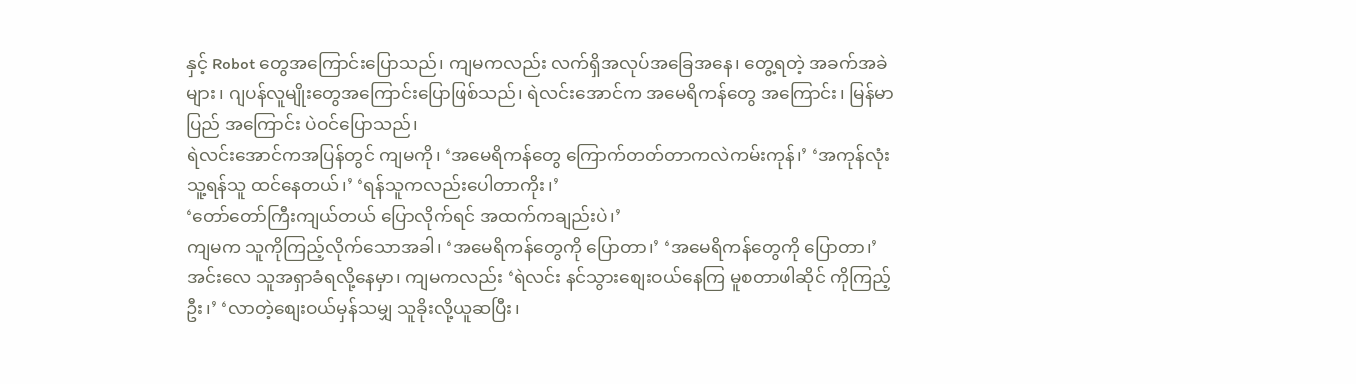နှင့် Robot တွေအကြောင်းပြောသည်၊ ကျမကလည်း လက်ရှိအလုပ်အခြေအနေ၊ တွေ့ရတဲ့ အခက်အခဲများ၊ ဂျပန်လူမျိုးတွေအကြောင်းပြောဖြစ်သည်၊ ရဲလင်းအောင်က အမေရိကန်တွေ အကြောင်း၊ မြန်မာပြည် အကြောင်း ပဲဝင်ပြောသည်၊
ရဲလင်းအောင်ကအပြန်တွင် ကျမကို၊ ‘အမေရိကန်တွေ ကြောက်တတ်တာကလဲကမ်းကုန်၊’ ‘အကုန်လုံး သူ့ရန်သူ ထင်နေတယ်၊’ ‘ရန်သူကလည်းပေါတာကိုး၊’
‘တော်တော်ကြီးကျယ်တယ် ပြောလိုက်ရင် အထက်ကချည်းပဲ၊’
ကျမက သူကိုကြည့်လိုက်သောအခါ၊ ‘အမေရိကန်တွေကို ပြောတာ၊’ ‘အမေရိကန်တွေကို ပြောတာ၊’
အင်းလေ သူအရှာခံရလို့နေမှာ၊ ကျမကလည်း ‘ရဲလင်း နင်သွားစျေးဝယ်နေကြ မူစတာဖါဆိုင် ကိုကြည့်ဦး၊’ ‘လာတဲ့စျေးဝယ်မှန်သမျှ သူခိုးလို့ယူဆပြီး၊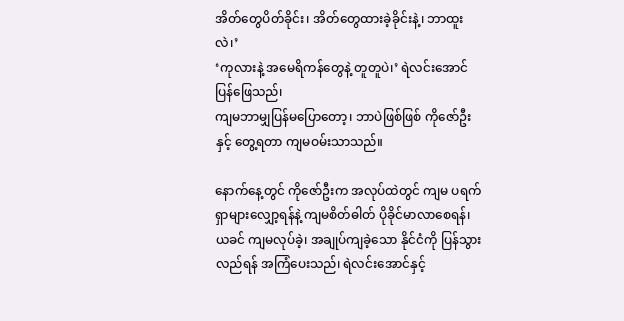အိတ်တွေပိတ်ခိုင်း၊ အိတ်တွေထားခဲ့ခိုင်းနဲ့၊ ဘာထူးလဲ၊’
‘ကုလားနဲ့ အမေရိကန်တွေနဲ့ တူတူပဲ၊’ ရဲလင်းအောင်ပြန်ဖြေသည်၊
ကျမဘာမျှပြန်မပြောတော့၊ ဘာပဲဖြစ်ဖြစ် ကိုဇော်ဦးနှင့် တွေ့ရတာ ကျမဝမ်းသာသည်။

နောက်နေ့တွင် ကိုဇော်ဦးက အလုပ်ထဲတွင် ကျမ ပရက်ရှာများလျှော့ရန်နဲ့ ကျမစိတ်ဓါတ် ပိုခိုင်မာလာစေရန်၊ ယခင် ကျမလုပ်ခဲ့၊ အချုပ်ကျခဲ့သော နိုင်ငံကို ပြန်သွားလည်ရန် အကြံပေးသည်၊ ရဲလင်းအောင်နှင့်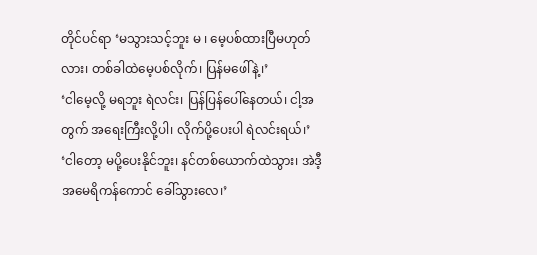တိုင်ပင်ရာ ‘မသွားသင့်ဘူး မ ၊ မေ့ပစ်ထားပြီမဟုတ်လား၊ တစ်ခါထဲမေ့ပစ်လိုက်၊ ပြန်မဖေါ်နဲ့၊’
‘ငါမေ့လို့ မရဘူး ရဲလင်း၊ ပြန်ပြန်ပေါ်နေတယ်၊ ငါ့အတွက် အရေးကြီးလို့ပါ၊ လိုက်ပို့ပေးပါ ရဲလင်းရယ်၊’
‘ငါတော့ မပို့ပေးနိုင်ဘူး၊ နင်တစ်ယောက်ထဲသွား၊ အဲဒီ့ အမေရိကန်ကောင် ခေါ်သွားလေ၊’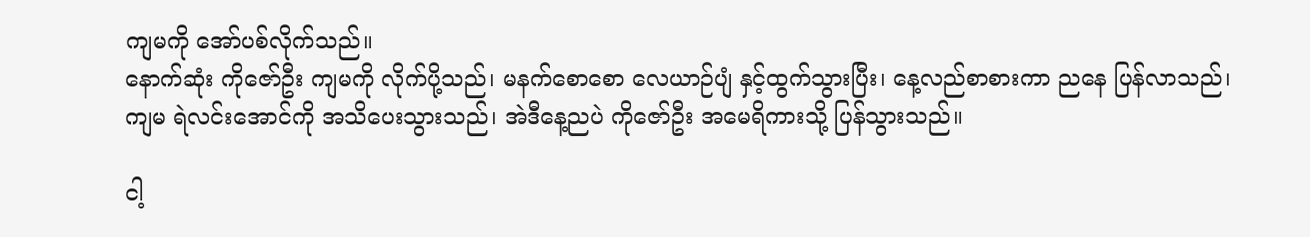ကျမကို အော်ပစ်လိုက်သည်။
နောက်ဆုံး ကိုဇော်ဦး ကျမကို လိုက်ပို့သည်၊ မနက်စောစော လေယာဉ်ပျံ နှင့်ထွက်သွားပြီး၊ နေ့လည်စာစားကာ ညနေ ပြန်လာသည်၊ ကျမ ရဲလင်းအောင်ကို အသိပေးသွားသည်၊ အဲဒီနေ့ညပဲ ကိုဇော်ဦး အမေရိကားသို့ ပြန်သွားသည်။

ငါ့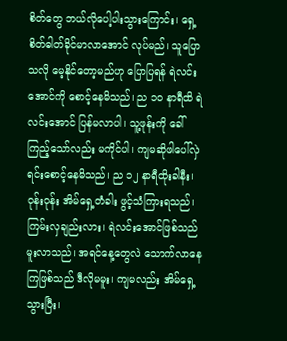စိတ်တွေ ဘယ်လိုပေါ့ပါးသွားကြောင်း၊ ရှေ့စိတ်ဓါတ်ခိုင်မာလာအောင် လုပ်မည်၊ သူပြောသလို မေ့နိုင်တော့မည်ဟု ပြောပြရန် ရဲလင်းအောင်ကို စောင့်နေမိသည်၊ ည ၁၀ နာရီထိ ရဲလင်းအောင် ပြန်မလာပါ၊ သူ့ဖုန်းကို ခေါ်ကြည့်သော်လည်း မကိုင်ပါ၊ ကျမဆိုဖါပေါ်လှဲရင်းစောင့်နေမိသည်၊ ည ၁၂ နာရီထိုးခါနီး၊ ဝုန်းဝုန်း အိမ်ရှေ့တံခါး ဖွင့်သံကြားရသည်၊ ကြမ်းလှချည်းလား၊ ရဲလင်းအောင်ဖြစ်သည် မူးလာသည်၊ အရင်နေ့တွေလဲ သောက်လာနေကြဖြစ်သည် ဒီလိုမမူး၊ ကျမလည်း အိမ်ရှေ့သွားပြီး၊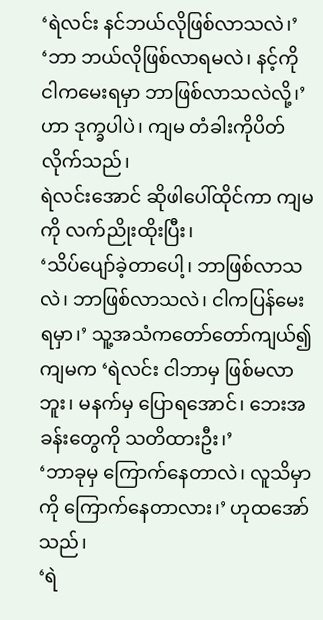‘ရဲလင်း နင်ဘယ်လိုဖြစ်လာသလဲ၊’
‘ဘာ ဘယ်လိုဖြစ်လာရမလဲ၊ နင့်ကို ငါကမေးရမှာ ဘာဖြစ်လာသလဲလို့၊’
ဟာ ဒုက္ခပါပဲ၊ ကျမ တံခါးကိုပိတ်လိုက်သည်၊
ရဲလင်းအောင် ဆိုဖါပေါ်ထိုင်ကာ ကျမကို လက်ညိုးထိုးပြီး၊
‘သိပ်ပျော်ခဲ့တာပေါ့၊ ဘာဖြစ်လာသလဲ၊ ဘာဖြစ်လာသလဲ၊ ငါကပြန်မေးရမှာ၊’ သူ့အသံကတော်တော်ကျယ်၍ ကျမက ‘ရဲလင်း ငါဘာမှ ဖြစ်မလာဘူး၊ မနက်မှ ပြောရအောင်၊ ဘေးအခန်းတွေကို သတိထားဦး၊’
‘ဘာခုမှ ကြောက်နေတာလဲ၊ လူသိမှာကို ကြောက်နေတာလား၊’ ဟုထအော်သည်၊
‘ရဲ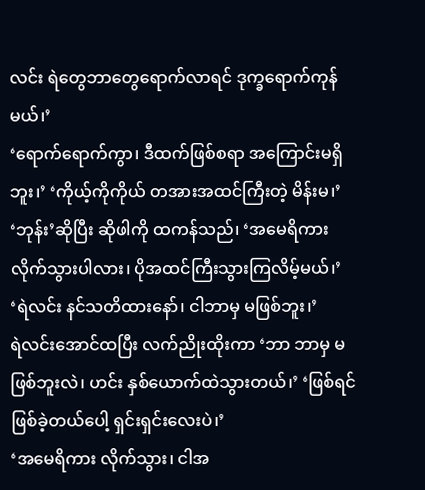လင်း ရဲတွေဘာတွေရောက်လာရင် ဒုက္ခရောက်ကုန်မယ်၊’
‘ရောက်ရောက်ကွာ၊ ဒီထက်ဖြစ်စရာ အကြောင်းမရှိဘူး၊’ ‘ကိုယ့်ကိုကိုယ် တအားအထင်ကြီးတဲ့ မိန်းမ၊’
‘ဘုန်း’ဆိုပြီး ဆိုဖါကို ထကန်သည်၊ ‘အမေရိကား လိုက်သွားပါလား၊ ပိုအထင်ကြီးသွားကြလိမ့်မယ်၊’
‘ရဲလင်း နင်သတိထားနော်၊ ငါဘာမှ မဖြစ်ဘူး၊’
ရဲလင်းအောင်ထပြီး လက်ညိုးထိုးကာ ‘ဘာ ဘာမှ မဖြစ်ဘူးလဲ၊ ဟင်း နှစ်ယောက်ထဲသွားတယ်၊’ ‘ဖြစ်ရင်ဖြစ်ခဲ့တယ်ပေါ့ ရှင်းရှင်းလေးပဲ၊’
‘အမေရိကား လိုက်သွား၊ ငါအ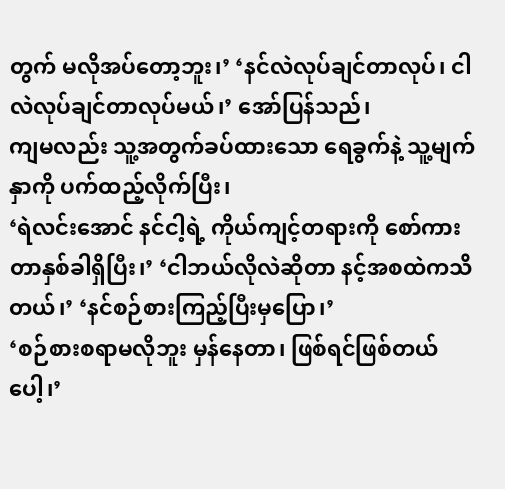တွက် မလိုအပ်တော့ဘူး၊’ ‘နင်လဲလုပ်ချင်တာလုပ်၊ ငါလဲလုပ်ချင်တာလုပ်မယ်၊’ အော်ပြန်သည်၊
ကျမလည်း သူ့အတွက်ခပ်ထားသော ရေခွက်နဲ့ သူ့မျက်နှာကို ပက်ထည့်လိုက်ပြီး၊
‘ရဲလင်းအောင် နင်ငါ့ရဲ့ ကိုယ်ကျင့်တရားကို စော်ကားတာနှစ်ခါရှိပြီး၊’ ‘ငါဘယ်လိုလဲဆိုတာ နင့်အစထဲကသိတယ်၊’ ‘နင်စဉ်စားကြည့်ပြီးမှပြော၊’
‘စဉ်စားစရာမလိုဘူး မှန်နေတာ၊ ဖြစ်ရင်ဖြစ်တယ်ပေါ့၊’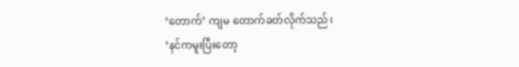‘တောက်’ ကျမ တောက်ခတ်လိုက်သည်၊
‘နင်ကမူးပြီးတော့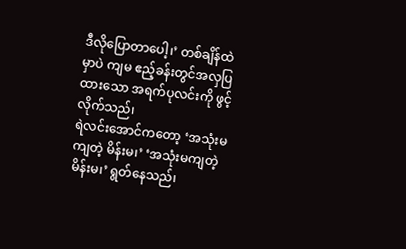ဒီလိုပြောတာပေါ့၊’ တစ်ချိန်ထဲမှာပဲ ကျမ ဧည့်ခန်းတွင်အလှပြထားသော အရက်ပုလင်းကို ဖွင့်လိုက်သည်၊
ရဲလင်းအောင်ကတော့ ‘အသုံးမကျတဲ့ မိန်းမ၊’ ‘အသုံးမကျတဲ့ မိန်းမ၊’ ရွတ်နေသည်၊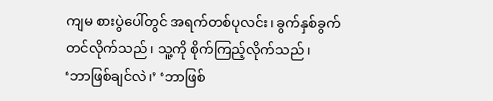ကျမ စားပွဲပေါ်တွင် အရက်တစ်ပုလင်း၊ ခွက်နှစ်ခွက် တင်လိုက်သည်၊ သူ့ကို စိုက်ကြည့်လိုက်သည်၊
‘ဘာဖြစ်ချင်လဲ၊’ ‘ဘာဖြစ်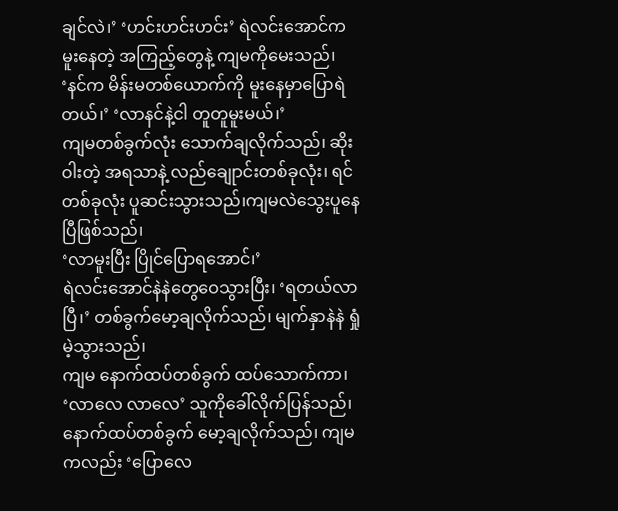ချင်လဲ၊’ ‘ဟင်းဟင်းဟင်း’ ရဲလင်းအောင်က မူးနေတဲ့ အကြည့်တွေနဲ့ ကျမကိုမေးသည်၊
‘နင်က မိန်းမတစ်ယောက်ကို မူးနေမှာပြောရဲတယ်၊’ ‘လာနင်နဲ့ငါ တူတူမူးမယ်၊’
ကျမတစ်ခွက်လုံး သောက်ချလိုက်သည်၊ ဆိုးဝါးတဲ့ အရသာနဲ့ လည်ချေုာင်းတစ်ခုလုံး၊ ရင် တစ်ခုလုံး ပူဆင်းသွားသည်၊ကျမလဲသွေးပူနေပြီဖြစ်သည်၊
‘လာမူးပြီး ပြိုင်ပြောရအောင်၊’
ရဲလင်းအောင်နဲနဲတွေဝေသွားပြီး၊ ‘ရတယ်လာပြီ၊’ တစ်ခွက်မော့ချလိုက်သည်၊ မျက်နှာနဲနဲ ရှုံမဲ့သွားသည်၊
ကျမ နောက်ထပ်တစ်ခွက် ထပ်သောက်ကာ၊ ‘လာလေ လာလေ’ သူကိုခေါ်လိုက်ပြန်သည်၊ နောက်ထပ်တစ်ခွက် မော့ချလိုက်သည်၊ ကျမကလည်း ‘ပြောလေ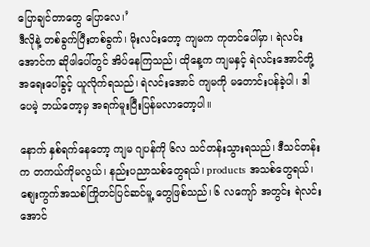ပြောချင်တာတွေ ပြောလေ၊’
ဒီလိုနဲ့ တစ်ခွက်ပြီးတစ်ခွက်၊ မိုးလင်းတော့ ကျမက ကုတင်ပေါ်မှာ၊ ရဲလင်းအောင်က ဆိုဖါပေါ်တွင် အိပ်နေကြသည်၊ ထိုနေ့က ကျမနှင့် ရဲလင်းအောင်တို့ အရေးပေါ်ခွင့် ယူလိုက်ရသည်၊ ရဲလင်းအောင် ကျမကို မတောင်းပန်ခဲ့ပါ၊ ဒါပေမဲ့ ဘယ်တော့မှ အရက်မူးပြီးပြန်မလာတော့ပါ။

နောက် နှစ်ရက်နေတော့ ကျမ ဂျပန်ကို ၆လ သင်တန်းသွားရသည်၊ ဒီသင်တန်းက တကယ်ကိုမလွယ်၊ နည်းပညာသစ်တွေရယ်၊ products အသစ်တွေရယ်၊ စျေးကွက်အသစ်ကြိုတင်ပြင်ဆင်မူ့ တွေဖြစ်သည်၊ ၆ လကျော် အတွင်း ရဲလင်းအောင်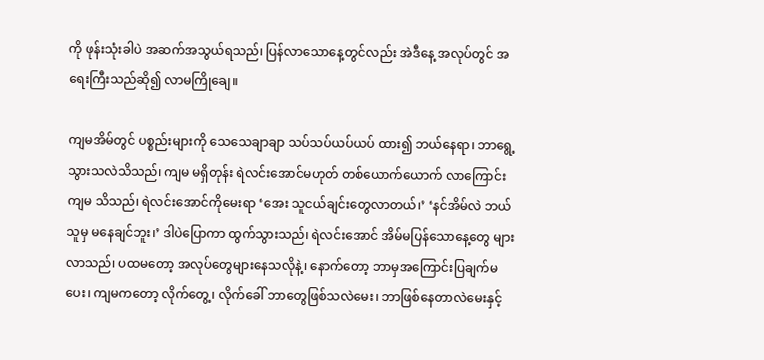ကို ဖုန်းသုံးခါပဲ အဆက်အသွယ်ရသည်၊ ပြန်လာသောနေ့တွင်လည်း အဲဒီနေ့ အလုပ်တွင် အရေးကြီးသည်ဆို၍ လာမကြိုချေ။

ကျမအိမ်တွင် ပစ္စည်းများကို သေသေချာချာ သပ်သပ်ယပ်ယပ် ထား၍ ဘယ်နေရာ၊ ဘာရွေ့သွားသလဲသိသည်၊ ကျမ မရှိတုန်း ရဲလင်းအောင်မဟုတ် တစ်ယောက်ယောက် လာကြောင်းကျမ သိသည်၊ ရဲလင်းအောင်ကိုမေးရာ ‘အေး သူငယ်ချင်းတွေလာတယ်၊’ ‘နင်အိမ်လဲ ဘယ်သူမှ မနေချင်ဘူး၊’ ဒါပဲပြောကာ ထွက်သွားသည်၊ ရဲလင်းအောင် အိမ်မပြန်သောနေ့တွေ များလာသည်၊ ပထမတော့ အလုပ်တွေများနေသလိုနဲ့၊ နောက်တော့ ဘာမှအကြောင်းပြချက်မပေး၊ ကျမကတော့ လိုက်တွေ့၊ လိုက်ခေါ် ဘာတွေဖြစ်သလဲမေး၊ ဘာဖြစ်နေတာလဲမေးနှင့်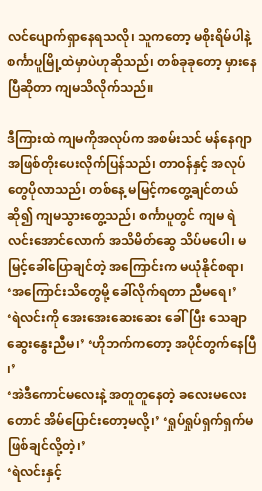လင်ပျောက်ရှာနေရသလို၊ သူကတော့ မစိုးရိမ်ပါနဲ့ စင်္ကာပူမြို့ထဲမှာပဲဟုဆိုသည်၊ တစ်ခုခုတော့ မှားနေပြီဆိုတာ ကျမသိလိုက်သည်။

ဒီကြားထဲ ကျမကိုအလုပ်က အစမ်းသင် မန်နေဂျာ အဖြစ်တိုးပေးလိုက်ပြန်သည်၊ တာဝန်နှင့် အလုပ်တွေပိုလာသည်၊ တစ်နေ့ မမြင့်ကတွေ့ချင်တယ်ဆို၍ ကျမသွားတွေ့သည်၊ စင်္ကာပူတွင် ကျမ ရဲလင်းအောင်လောက် အသိမိတ်ဆွေ သိပ်မပေါ၊ မမြင့်ခေါ်ပြောချင်တဲ့ အကြောင်းက မယုံနိုင်စရာ၊
‘အကြောင်းသိတွေမို့ ခေါ်လိုက်ရတာ ညီမရေ၊’
‘ရဲလင်းကို အေးအေးဆေးဆေး ခေါ်ပြီး သေချာဆွေးနွေးညီမ၊’ ‘ဟိုဘက်ကတော့ အပိုင်တွက်နေပြီ ၊’
‘အဲဒီကောင်မလေးနဲ့ အတူတူနေတဲ့ ခလေးမလေးတောင် အိမ်ပြောင်းတော့မလို့၊’ ‘ရှုပ်ရှုပ်ရှက်ရှက်မဖြစ်ချင်လို့တဲ့၊’
‘ရဲလင်းနှင့်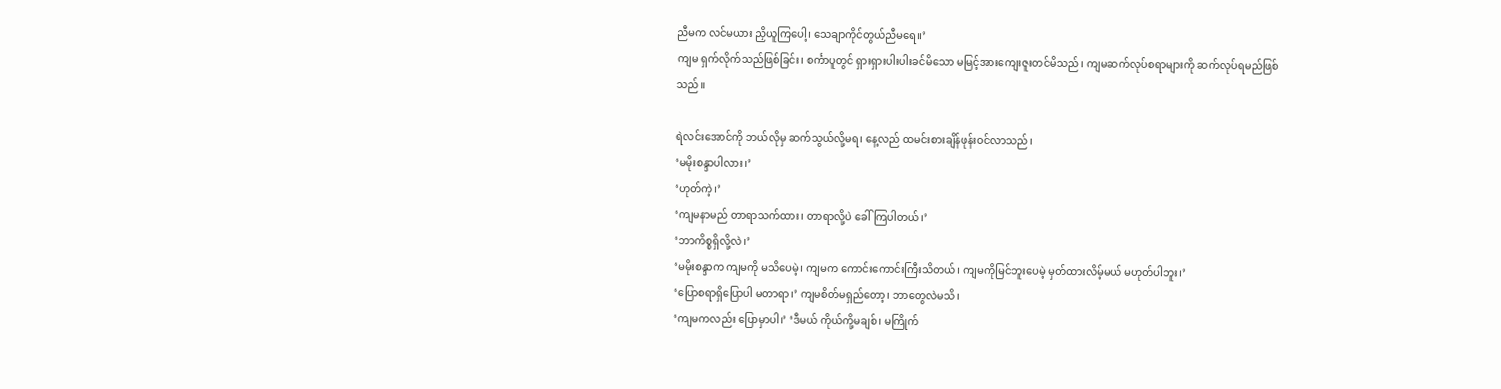ညီမက လင်မယား ညှိယူကြပေါ့၊ သေချာကိုင်တွယ်ညီမရေ။’
ကျမ ရှက်လိုက်သည်ဖြစ်ခြင်း၊ စင်္ကာပူတွင် ရှားရှားပါးပါးခင်မိသော မမြင့်အားကျေးဇူးတင်မိသည်၊ ကျမဆက်လုပ်စရာများကို ဆက်လုပ်ရမည်ဖြစ်သည်။

ရဲလင်းအောင်ကို ဘယ်လိုမှ ဆက်သွယ်လို့မရ၊ နေ့လည် ထမင်းစားချိန်ဖုန်းဝင်လာသည်၊
‘မမိုးစန္ဒာပါလား၊’
‘ဟုတ်ကဲ့၊’
‘ကျမနာမည် တာရာသက်ထား၊ တာရာလို့ပဲ ခေါ်ကြပါတယ်၊’
‘ဘာကိစ္စရှိလို့လဲ၊’
‘မမိုးစန္ဒာက ကျမကို မသိပေမဲ့၊ ကျမက ကောင်းကောင်းကြီးသိတယ်၊ ကျမကိုမြင်ဘူးပေမဲ့ မှတ်ထားလိမ့်မယ် မဟုတ်ပါဘူး၊’
‘ပြောစရာရှိပြောပါ မတာရာ၊’ ကျမစိတ်မရှည်တော့၊ ဘာတွေလဲမသိ၊
‘ကျမကလည်း ပြောမှာပါ၊’ ‘ဒီမယ် ကိုယ်ကို့မချစ်၊ မကြိုက်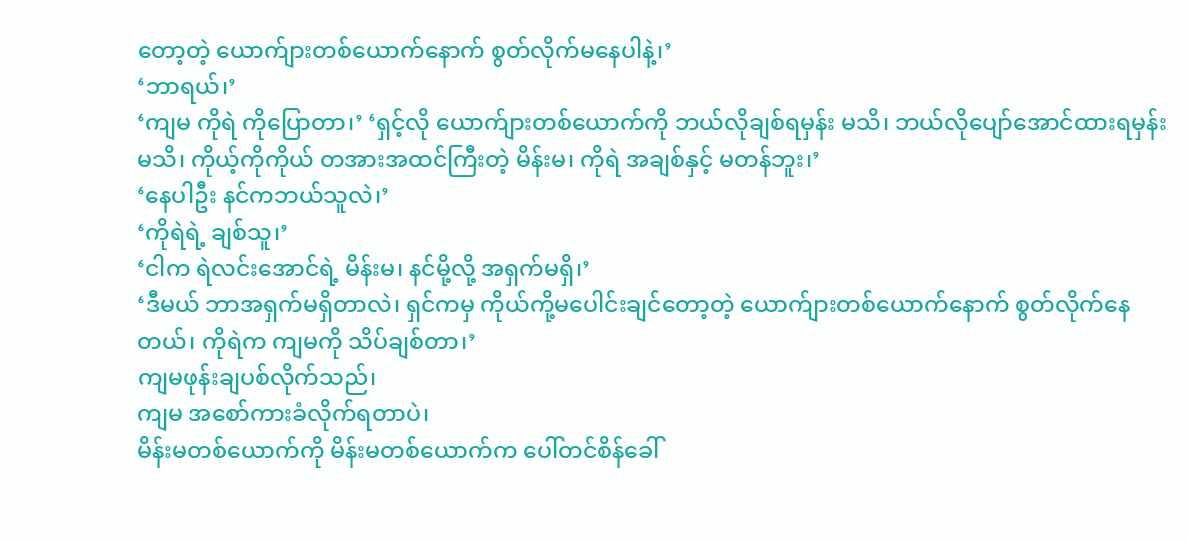တော့တဲ့ ယောက်ျားတစ်ယောက်နောက် စွတ်လိုက်မနေပါနဲ့၊’
‘ဘာရယ်၊’
‘ကျမ ကိုရဲ ကိုပြောတာ၊’ ‘ရှင့်လို ယောက်ျားတစ်ယောက်ကို ဘယ်လိုချစ်ရမှန်း မသိ၊ ဘယ်လိုပျော်အောင်ထားရမှန်း မသိ၊ ကိုယ့်ကိုကိုယ် တအားအထင်ကြီးတဲ့ မိန်းမ၊ ကိုရဲ အချစ်နှင့် မတန်ဘူး၊’
‘နေပါဦး နင်ကဘယ်သူလဲ၊’
‘ကိုရဲရဲ့ ချစ်သူ၊’
‘ငါက ရဲလင်းအောင်ရဲ့ မိန်းမ၊ နင်မို့လို့ အရှက်မရှိ၊’
‘ဒီမယ် ဘာအရှက်မရှိတာလဲ၊ ရှင်ကမှ ကိုယ်ကို့မပေါင်းချင်တော့တဲ့ ယောက်ျားတစ်ယောက်နောက် စွတ်လိုက်နေတယ်၊ ကိုရဲက ကျမကို သိပ်ချစ်တာ၊’
ကျမဖုန်းချပစ်လိုက်သည်၊
ကျမ အစော်ကားခံလိုက်ရတာပဲ၊
မိန်းမတစ်ယောက်ကို မိန်းမတစ်ယောက်က ပေါ်တင်စိန်ခေါ်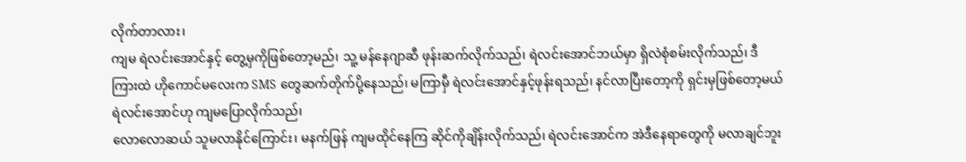လိုက်တာလား၊
ကျမ ရဲလင်းအောင်နှင့် တွေ့မှကိုဖြစ်တော့မည်၊ သူ့ မန်နေဂျာဆီ ဖုန်းဆက်လိုက်သည်၊ ရဲလင်းအောင်ဘယ်မှာ ရှိလဲစုံစမ်းလိုက်သည်၊ ဒီကြားထဲ ဟိုကောင်မလေးက SMS တွေဆက်တိုက်ပို့နေသည်၊ မကြာမှီ ရဲလင်းအောင်နှင့်ဖုန်းရသည်၊ နင်လာပြီးတော့ကို ရှင်းမှဖြစ်တော့မယ် ရဲလင်းအောင်ဟု ကျမပြောလိုက်သည်၊
လောလောဆယ် သူမလာနိုင်ကြောင်း၊ မနက်ဖြန် ကျမထိုင်နေကြ ဆိုင်ကိုချိန်းလိုက်သည်၊ ရဲလင်းအောင်က အဲဒီနေရာတွေကို မလာချင်ဘူး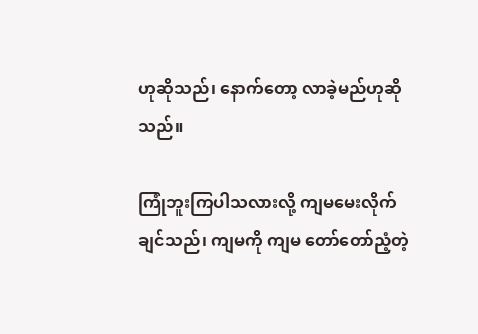ဟုဆိုသည်၊ နောက်တော့ လာခဲ့မည်ဟုဆိုသည်။

ကြုံဘူးကြပါသလားလို့ ကျမမေးလိုက်ချင်သည်၊ ကျမကို ကျမ တော်တော်ညံ့တဲ့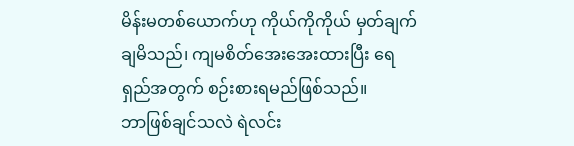မိန်းမတစ်ယောက်ဟု ကိုယ်ကိုကိုယ် မှတ်ချက်ချမိသည်၊ ကျမစိတ်အေးအေးထားပြီး ရေရှည်အတွက် စဉ်းစားရမည်ဖြစ်သည်။
ဘာဖြစ်ချင်သလဲ ရဲလင်း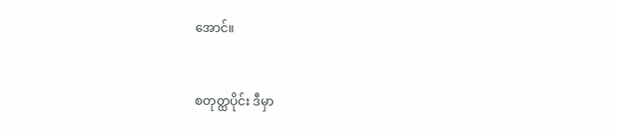အောင်။


စတုတ္ထပိုင်း ဒီမှာ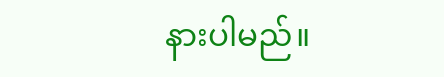နားပါမည်။